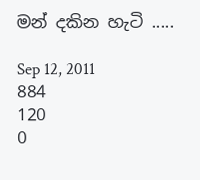මන් දකින හැටි .....

Sep 12, 2011
884
120
0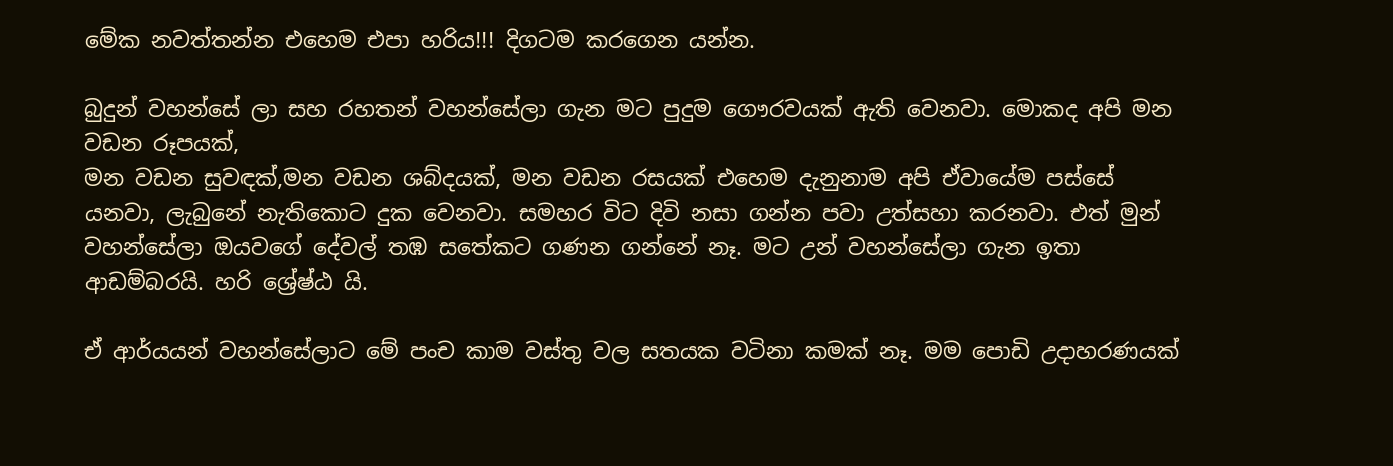මේක නවත්තන්න එහෙම එපා හරිය!!! දිගටම කරගෙන යන්න.

බුදුන් වහන්සේ ලා සහ රහතන් වහන්සේලා ගැන මට පුදුම ගෞරවයක් ඇති වෙනවා. මොකද අපි මන වඩන රූපයක්,
මන වඩන සුවඳක්,මන වඩන ශබ්දයක්, මන වඩන රසයක් එහෙම දැනුනාම අපි ඒවායේම පස්සේ යනවා, ලැබුනේ නැතිකොට දුක වෙනවා. සමහර විට දිවි නසා ගන්න පවා උත්සහා කරනවා. එත් මුන් වහන්සේලා ඔයවගේ දේවල් තඹ සතේකට ගණන ගන්නේ නෑ. මට උන් වහන්සේලා ගැන ඉතා ආඩම්බරයි. හරි ශ්‍රේෂ්ඨ යි.

ඒ ආර්යයන් වහන්සේලාට මේ පංච කාම වස්තු වල සතයක වටිනා කමක් නෑ. මම පොඩි උදාහරණයක්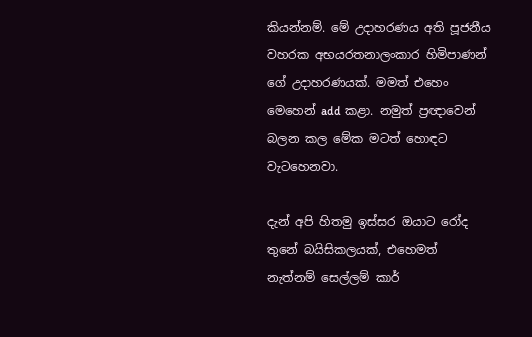කියන්නම්. මේ උදාහරණය අති පූජනීය
වහරක අභයරතනාලංකාර හිමිපාණන් ගේ උදාහරණයක්. මමත් එහෙං මෙහෙන් add කළා. නමුත් ප්‍රඥාවෙන් බලන කල මේක මටත් හොඳට වැටහෙනවා.

දැන් අපි හිතමු ඉස්සර ඔයාට රෝද තුනේ බයිසිකලයක්, එහෙමත් නැත්නම් සෙල්ලම් කාර්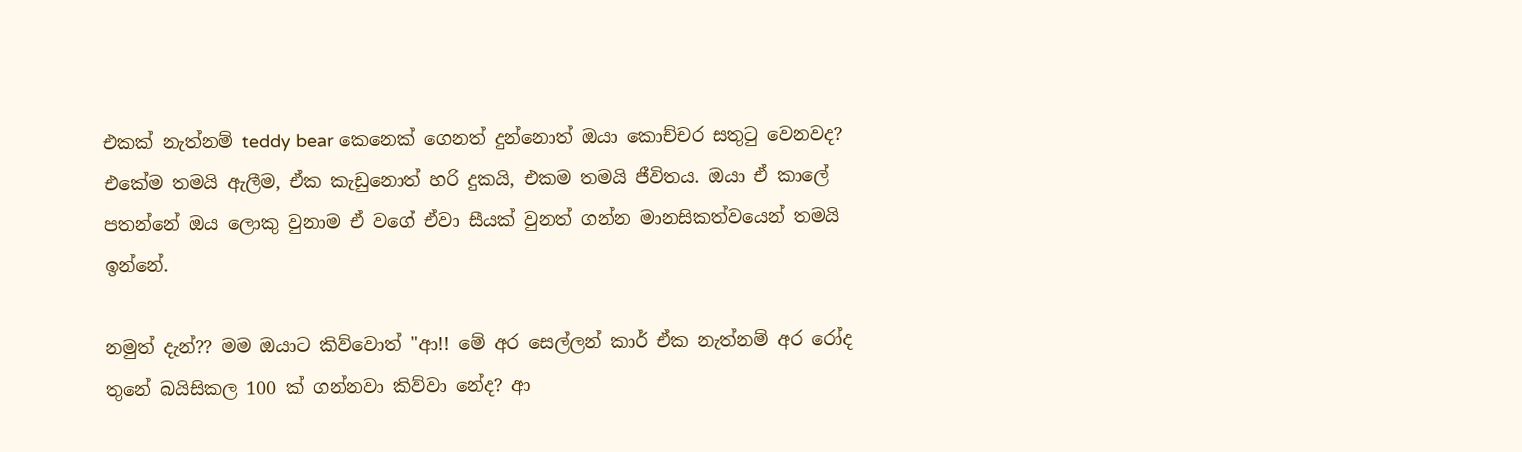එකක් නැත්නම් teddy bear කෙනෙක් ගෙනත් දුන්නොත් ඔයා කොච්චර සතුටු වෙනවද? එකේම තමයි ඇලීම, ඒක කැඩුනොත් හරි දුකයි, එකම තමයි ජීවිතය. ඔයා ඒ කාලේ පතන්නේ ඔය ලොකු වුනාම ඒ වගේ ඒවා සීයක් වුනත් ගන්න මානසිකත්වයෙන් තමයි ඉන්නේ.

නමුත් දැන්?? මම ඔයාට කිව්වොත් "ආ!! මේ අර සෙල්ලන් කාර් ඒක නැත්නම් අර රෝද තුනේ බයිසිකල 100 ක් ගන්නවා කිව්වා නේද? ආ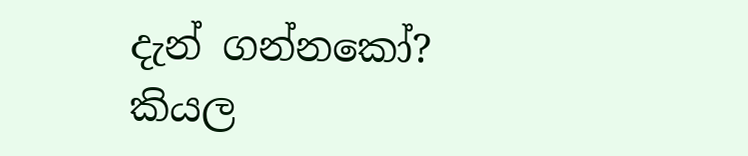දැන් ගන්නකෝ? කියල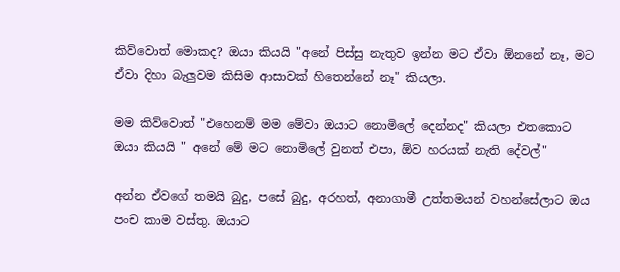කිව්වොත් මොකද? ඔයා කියයි "අනේ පිස්සු නැතුව ඉන්න මට ඒවා ඕනනේ නෑ, මට ඒවා දිහා බැලුවම කිසිම ආසාවක් හිතෙන්නේ නෑ" කියලා.

මම කිව්වොත් "එහෙනම් මම මේවා ඔයාට නොමිලේ දෙන්නද" කියලා එතකොට ඔයා කියයි " අනේ මේ මට නොමිලේ වුනත් එපා, ඕව හරයක් නැති දේවල්"

අන්න ඒවගේ තමයි බුදු, පසේ බුදු, අරහත්, අනාගාමී උත්තමයන් වහන්සේලාට ඔය පංච කාම වස්තු. ඔයාට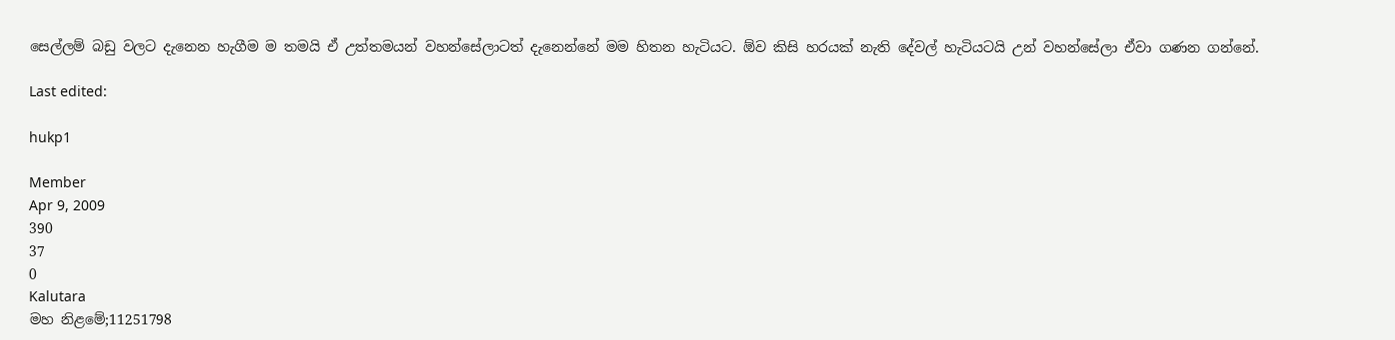සෙල්ලම් බඩු වලට දැනෙන හැගීම ම තමයි ඒ උත්තමයන් වහන්සේලාටත් දැනෙන්නේ මම හිතන හැටියට. ඕව කිසි හරයක් නැති දේවල් හැටියටයි උන් වහන්සේලා ඒවා ගණන ගන්නේ.

Last edited:

hukp1

Member
Apr 9, 2009
390
37
0
Kalutara
මහ නිළමේ;11251798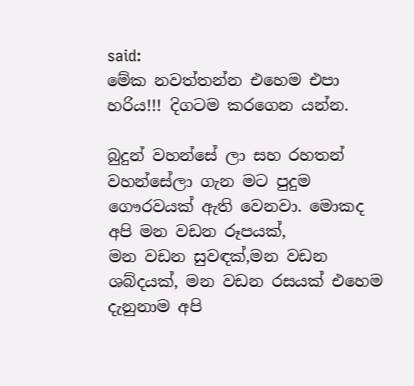said:
මේක නවත්තන්න එහෙම එපා හරිය!!! දිගටම කරගෙන යන්න.

බුදුන් වහන්සේ ලා සහ රහතන් වහන්සේලා ගැන මට පුදුම ගෞරවයක් ඇති වෙනවා. මොකද අපි මන වඩන රූපයක්,
මන වඩන සුවඳක්,මන වඩන ශබ්දයක්, මන වඩන රසයක් එහෙම දැනුනාම අපි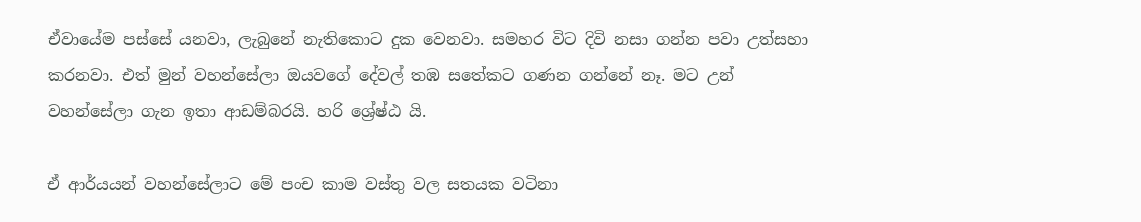ඒවායේම පස්සේ යනවා, ලැබුනේ නැතිකොට දුක වෙනවා. සමහර විට දිවි නසා ගන්න පවා උත්සහා කරනවා. එත් මුන් වහන්සේලා ඔයවගේ දේවල් තඹ සතේකට ගණන ගන්නේ නෑ. මට උන් වහන්සේලා ගැන ඉතා ආඩම්බරයි. හරි ශ්‍රේෂ්ඨ යි.

ඒ ආර්යයන් වහන්සේලාට මේ පංච කාම වස්තු වල සතයක වටිනා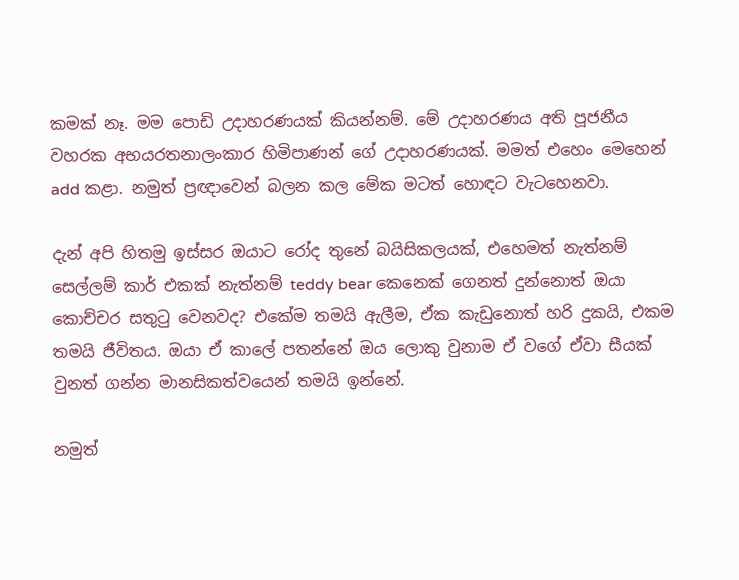කමක් නෑ. මම පොඩි උදාහරණයක් කියන්නම්. මේ උදාහරණය අති පූජනීය
වහරක අභයරතනාලංකාර හිමිපාණන් ගේ උදාහරණයක්. මමත් එහෙං මෙහෙන් add කළා. නමුත් ප්‍රඥාවෙන් බලන කල මේක මටත් හොඳට වැටහෙනවා.

දැන් අපි හිතමු ඉස්සර ඔයාට රෝද තුනේ බයිසිකලයක්, එහෙමත් නැත්නම් සෙල්ලම් කාර් එකක් නැත්නම් teddy bear කෙනෙක් ගෙනත් දුන්නොත් ඔයා කොච්චර සතුටු වෙනවද? එකේම තමයි ඇලීම, ඒක කැඩුනොත් හරි දුකයි, එකම තමයි ජීවිතය. ඔයා ඒ කාලේ පතන්නේ ඔය ලොකු වුනාම ඒ වගේ ඒවා සීයක් වුනත් ගන්න මානසිකත්වයෙන් තමයි ඉන්නේ.

නමුත්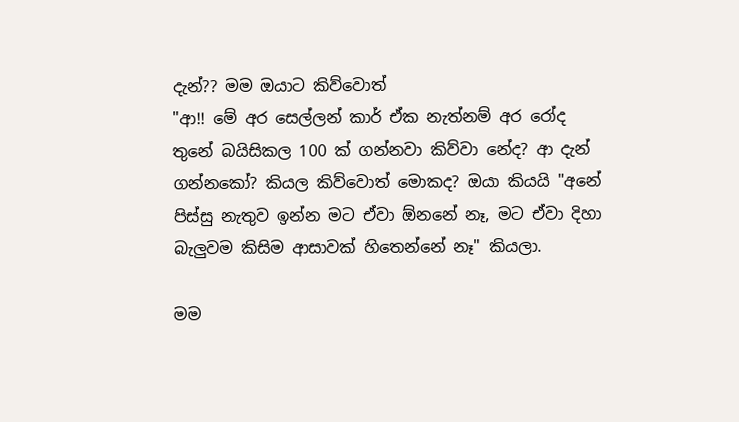දැන්?? මම ඔයාට කිව්වොත්
"ආ!! මේ අර සෙල්ලන් කාර් ඒක නැත්නම් අර රෝද තුනේ බයිසිකල 100 ක් ගන්නවා කිව්වා නේද? ආ දැන් ගන්නකෝ? කියල කිව්වොත් මොකද? ඔයා කියයි "අනේ පිස්සු නැතුව ඉන්න මට ඒවා ඕනනේ නෑ, මට ඒවා දිහා බැලුවම කිසිම ආසාවක් හිතෙන්නේ නෑ" කියලා.

මම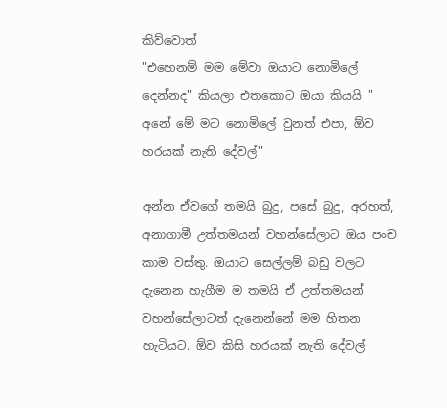කිව්වොත්
"එහෙනම් මම මේවා ඔයාට නොමිලේ දෙන්නද" කියලා එතකොට ඔයා කියයි " අනේ මේ මට නොමිලේ වුනත් එපා, ඕව හරයක් නැති දේවල්"

අන්න ඒවගේ තමයි බුදු, පසේ බුදු, අරහත්, අනාගාමී උත්තමයන් වහන්සේලාට ඔය පංච කාම වස්තු. ඔයාට සෙල්ලම් බඩු වලට දැනෙන හැගීම ම තමයි ඒ උත්තමයන් වහන්සේලාටත් දැනෙන්නේ මම හිතන හැටියට. ඕව කිසි හරයක් නැති දේවල්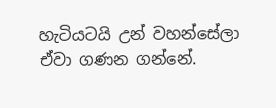හැටියටයි උන් වහන්සේලා ඒවා ගණන ගන්නේ.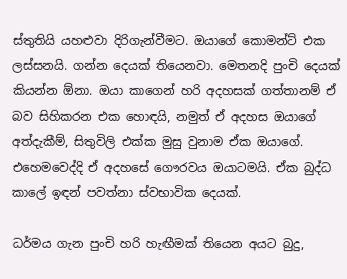ස්තුතියි යහළුවා දිරිගැන්වීමට. ඔයාගේ කොමන්ට් එක ලස්සනයි. ගන්න දෙයක් තියෙනවා. මෙතනදි පුංචි දෙයක් කියන්න ඕනා. ඔයා කාගෙන් හරි අදහසක් ගත්තානම් ඒ බව සිහිකරන එක හොඳයි, නමුත් ඒ අදහස ඔයාගේ අත්දැකීම්, සිතුවිලි එක්ක මුසු වුනාම ඒක ඔයාගේ. එහෙමවෙද්දි ඒ අදහසේ ගෞරවය ඔයාටමයි. ඒක බුද්ධ කාලේ ඉඳන් පවත්නා ස්වභාවික දෙයක්.

ධර්මය ගැන පුංචි හරි හැඟීමක් තියෙන අයට බුදු,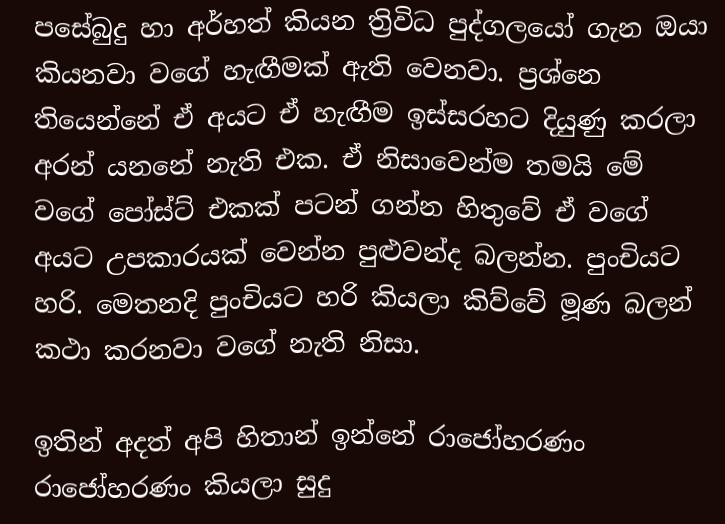පසේබුදු හා අර්හත් කියන ත්‍රිවිධ පුද්ගලයෝ ගැන ඔයා කියනවා වගේ හැඟීමක් ඇති වෙනවා. ප්‍රශ්නෙ තියෙන්නේ ඒ අයට ඒ හැඟීම ඉස්සරහට දියුණු කරලා අරන් යනනේ නැති එක. ඒ නිසාවෙන්ම තමයි මේ වගේ පෝස්ට් එකක් පටන් ගන්න හිතුවේ ඒ වගේ අයට උපකාරයක් වෙන්න පුළුවන්ද බලන්න. පුංචියට හරි. මෙතනදි පුංචියට හරි කියලා කිව්වේ මූණ බලන් කථා කරනවා වගේ නැති නිසා.

ඉතින් අදත් අපි හිතාන් ඉන්නේ රාජෝහරණං රාජෝහරණං කියලා සුදු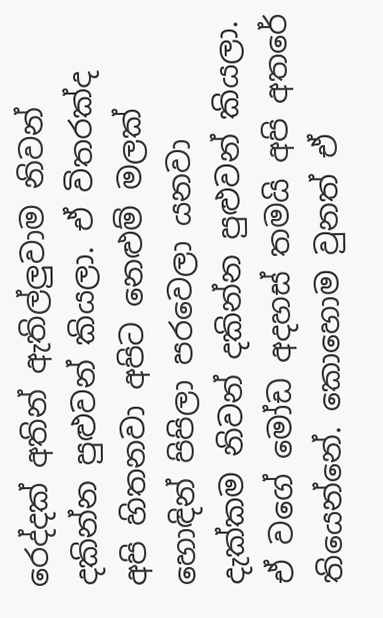රෙද්දක් අතින් ඇතිල්ලුවාම නිවන් දකින්න පුළුවන් කියලා. ඒ විතරක්ද අපි හිතනවා අපිට නෙළුම් මලක් හොඳින් පිපිලා පරවෙලා යනවා දැක්කම නිවන් දකින්න පුළුවන් කියලා. ඒ වගේ මෝඩ අදහස් තමයි අපි අතරේ තියෙන්නේ. කොහොම වුනත් ඒ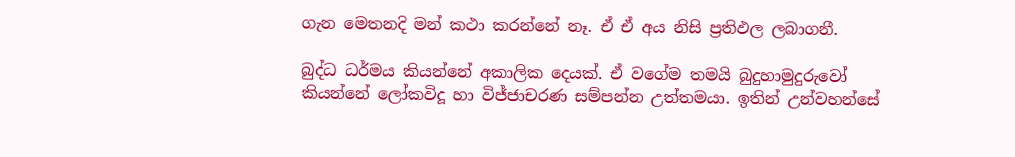ගැන මෙතනදි මන් කථා කරන්නේ නෑ. ඒ ඒ අය නිසි ප්‍රතිඵල ලබාගනී.

බුද්ධ ධර්මය කියන්නේ අකාලික දෙයක්. ඒ වගේම තමයි බුදුහාමුදුරුවෝ කියන්නේ ‍ලෝකවිදූ හා විජ්ජාචරණ සම්පන්න උත්තමයා. ඉතින් උන්වහන්සේ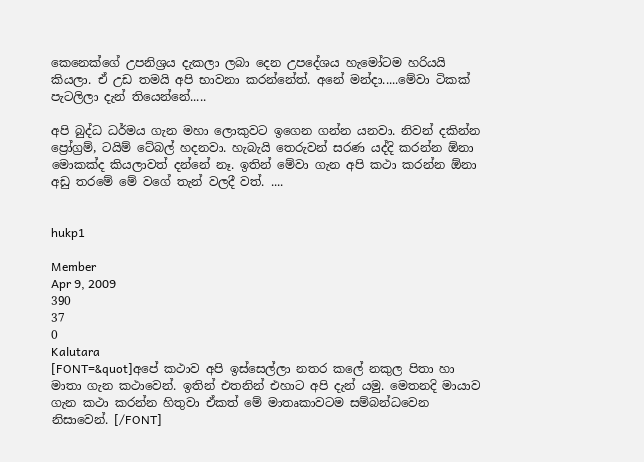කෙනෙක්ගේ උපනිශ්‍රය දැකලා ලබා දෙන උ‍පදේශය හැමෝටම හරියයි කියලා. ඒ උඩ තමයි අපි භාවනා කරන්නේත්. අනේ මන්දා.....මේවා ටිකක් පැටලිලා දැන් තියෙන්නේ.....

අපි බුද්ධ ධර්මය ගැන මහා ලොකුවට ඉගෙන ගන්න යනවා. නිවන් දකින්න ප්‍රෝග්‍රම්, ටයිම් ටේබල් හදනවා. හැබැයි තෙරුවන් සරණ යද්දි කරන්න ඕනා මොකක්ද කියලාවත් දන්නේ නෑ. ඉතින් මේවා ගැන අපි කථා කරන්න ඕනා අඩු තරමේ මේ වගේ තැන් වලදී වත්. ....


hukp1

Member
Apr 9, 2009
390
37
0
Kalutara
[FONT=&quot]අපේ කථාව අපි ඉස්සෙල්ලා නතර කලේ නකුල පිතා හා මාතා ගැන කථාවෙන්. ඉතින් එතනින් එහාට අපි දැන් යමු. මෙතනදි මායාව ගැන කථා කරන්න හිතුවා ඒකත් මේ මාතෘකාවටම සම්බන්ධ‍වෙන නිසාවෙන්. [/FONT]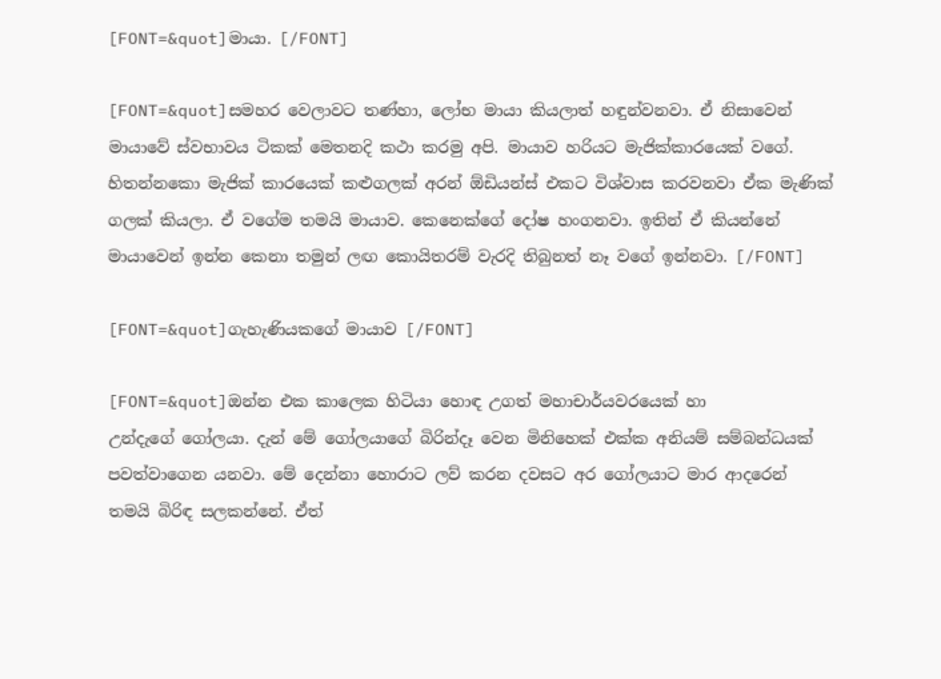[FONT=&quot]මායා. [/FONT]

[FONT=&quot]සමහර වෙලාවට තණ්හා, ලෝභ මායා කියලාත් හඳුන්වනවා. ඒ නිසාවෙන් මායාවේ ස්වභාවය ටිකක් මෙතනදි කථා කරමු අපි. මායාව හරියට මැජික්කාරයෙක් වගේ. හිතන්නකො මැජික් කාරයෙක් කළුගලක් අරන් ඕඩියන්ස් එකට විශ්වාස කරවනවා ඒක මැණික් ගලක් කියලා. ඒ වගේම තමයි මායාව. කෙනෙක්ගේ දෝෂ හංගනවා. ඉතින් ඒ කියන්නේ මායාවෙන් ඉන්න කෙනා තමුන් ලඟ කොයිතරම් වැරදි තිබුනත් නෑ වගේ ඉන්නවා. [/FONT]

[FONT=&quot]ගැහැණියකගේ මායාව [/FONT]

[FONT=&quot]ඔන්න එක කාලෙක හිටියා හොඳ උගත් මහාචාර්යවරයෙක් හා උන්දැගේ ‍ගෝලයා. දැන් මේ ගෝලයාගේ බිරින්දෑ වෙන මිනිහෙක් එක්ක අනියම් සම්බන්ධයක් පවත්වාගෙන යනවා. මේ දෙන්නා හොරාට ලව් කරන දවසට අර ගෝලයාට මාර ආදරෙන් තමයි බිරිඳ සලකන්නේ. ඒත්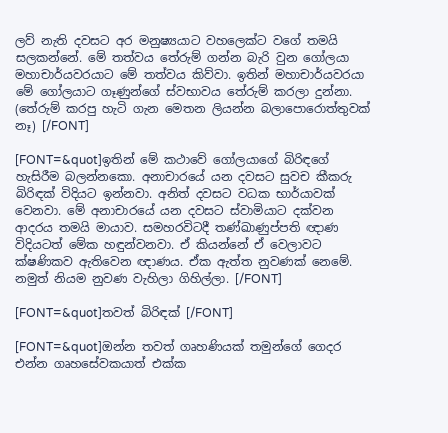ලව් නැති දවසට අර මනුෂ්‍යයාට ව‍හලෙක්ට වගේ තමයි සලකන්නේ. මේ තත්වය තේරුම් ගන්න බැරි වුන ගෝලයා මහාචාර්යවරයාට මේ තත්වය කිව්වා. ඉතින් මහාචාර්යවරයා මේ ගෝලයාට ගෑණුන්ගේ ස්වභාවය තේරුම් කරලා දුන්නා. (තේරුම් කරපු හැටි ගැන මෙතන ලියන්න බලාපොරොත්තුවක් නෑ) [/FONT]

[FONT=&quot]ඉතින් මේ කථාවේ ගෝලයාගේ බිරිඳගේ හැසිරීම බලන්නකො. අනාචාරයේ යන දවසට සුවච කීකරු බිරිඳක් විදියට ඉන්නවා. අනිත් දවසට වධක භාර්යාවක් වෙනවා. මේ අනාචාරයේ යන දවසට ස්වාමියාට දක්වන ආදරය තමයි මායාව. සමහරවිටදී තණ්ඛාණුප්පති ඥාණ විදිය‍ටත් මේක හඳුන්වනවා. ඒ කියන්නේ ඒ වෙලාවට ක්ෂණිකව ඇතිවෙන ඥාණය. ඒක ඇත්ත නුවණක් නෙමේ. නමුත් නියම නුවණ වැහිලා ගිහිල්ලා. [/FONT]

[FONT=&quot]තවත් බිරිඳක් [/FONT]

[FONT=&quot]ඔන්න තවත් ගෘහණියක් තමුන්ගේ ගෙදර එන්න ගෘහසේවකයාත් එක්ක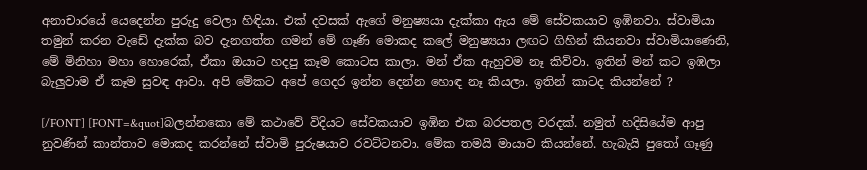අනාචාරයේ යෙදෙන්න පුරුදු වෙලා හිඳියා. එක් දවසක් ඇගේ මනුෂ්‍යයා දැක්කා ඇය මේ සේවකයාව ඉඹිනවා. ස්වාමියා තමුන් කරන වැ‍‍ඩේ දැක්ක බව දැනගත්ත ගමන් මේ ගෑණි මොකද කලේ මනුෂ්‍යයා ලඟට ගිහින් කියනවා ස්වාමියාණෙනි, මේ මිනිහා මහා හොරෙක්, ඒකා ඔයාට හදපු කෑම කොටස කාලා. මන් ඒක ඇහුවම නෑ කිව්වා. ඉතින් මන් කට ඉඹලා බැලුවාම ඒ කෑම සුවඳ ආවා. අපි මේකට අපේ ගෙදර ඉන්න දෙන්න හොඳ නෑ කියලා. ඉතින් කාටද කියන්නේ ?

[/FONT] [FONT=&quot]බලන්නකො මේ කථාවේ විදියට සේවකයාව ඉඹින එක බරපතල වරදක්. නමුත් හදිසියේම ආපු නුවණින් කාන්තාව මොකද කරන්නේ ස්වාමි පුරුෂයාව රවට්ටනවා. මේක තමයි මායාව කියන්නේ. හැබැයි පුතෝ ගෑණු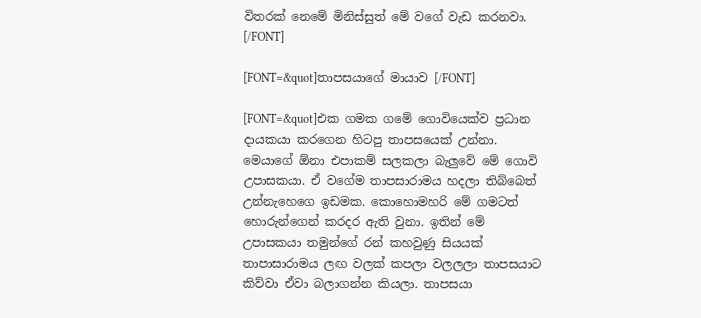විතරක් නෙමේ මිනිස්සුත් මේ වගේ වැඩ කරනවා. [/FONT]

[FONT=&quot]තාපසයාගේ මායාව [/FONT]

[FONT=&quot]එක ගමක ගමේ ගොවියෙක්ව ප්‍රධාන දායකයා කරගෙන හිටපු තාපසයෙක් උන්නා. මෙයාගේ ඕනා එපාකම් සලකලා බැලුවේ මේ ගොවි උපාසකයා. ඒ වගේම තාපසාරාමය හදලා තිබ්බෙත් උන්නැහෙගෙ ඉඩමක. කොහොමහරි මේ ගමටත් හොරුන්ගෙන් කරදර ඇති වුනා. ඉතින් මේ උපාසකයා තමුන්ගේ රන් කහවුණු සියයක් තාපාසාරාමය ලඟ වලක් කපලා වලලලා තාපසයාට කිව්වා ඒවා බලාගන්න කියලා. තාපසයා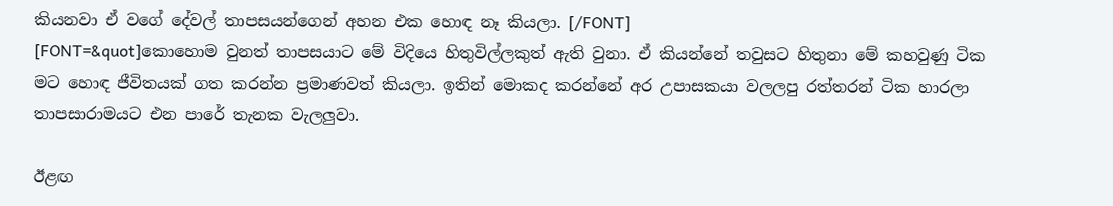කියනවා ඒ වගේ දේවල් තාපසයන්ගෙන් අහන එක හොඳ නෑ කියලා. [/FONT]
[FONT=&quot]කොහොම වුනත් තාපසයාට මේ විදියෙ හිතුවිල්ලකුත් ඇති වුනා. ඒ කියන්නේ තවුසට හිතුනා මේ කහවුණු ටික මට හොඳ ජීවිතයක් ගත කරන්න ප්‍රමාණවත් කියලා. ඉතින් මොකද කරන්නේ අර උපාසකයා වලලපු රත්තරන් ටික හාරලා තාපසාරාමයට එන පාරේ තැනක වැලලුවා.

ඊළඟ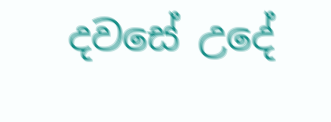දවසේ උදේ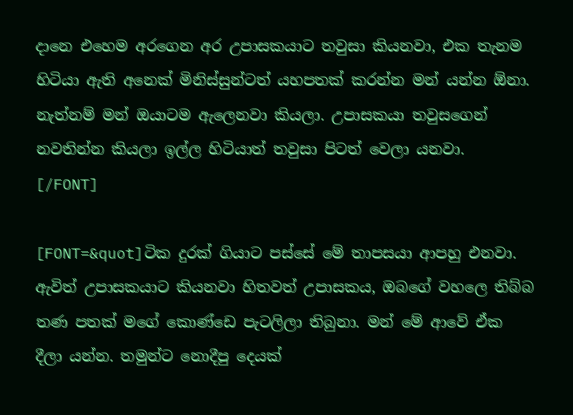දානෙ එහෙම අරගෙන අර උපාසකයාට තවුසා කියනවා, එක තැනම හිටියා ඇති අනෙක් මිනිස්සුන්ටත් යහපතක් කරන්න මන් යන්න ඕනා. නැත්නම් මන් ඔයාටම ඇලෙනවා කියලා. උපාසකයා තවුසගෙන් නවතින්න කියලා ඉල්ල හිටියාත් තවුසා පිටත් වෙලා යනවා.
[/FONT]

[FONT=&quot]ටික දුරක් ගියාට පස්සේ මේ තාපසයා ආපහු එනවා. ඇවිත් උපාසකයාට කියනවා හිතවත් උපාසකය, ඔබගේ වහලෙ තිබ්බ තණ පතක් මගේ කොණ්ඩෙ පැටලිලා තිබුනා. මන් මේ ආවේ ඒක දීලා යන්න. තමුන්ට නොදීපු දෙයක්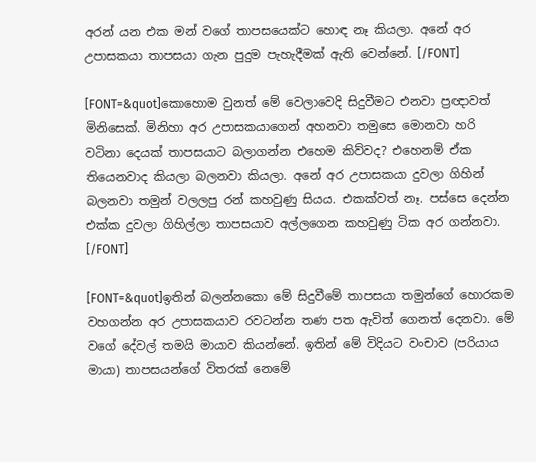අරන් යන එක මන් වගේ තාපසයෙක්ට හොඳ නෑ කියලා. අනේ අර උපාසකයා තාපසයා ගැන පුදුම පැහැදීමක් ඇති වෙන්නේ. [/FONT]

[FONT=&quot]කො‍හොම වුනත් මේ වෙලාවෙදි සිදුවීමට එනවා ප්‍රඥාවත් මිනිසෙක්. මිනිහා අර උපාසකයාගෙන් අහනවා තමුසෙ මොනවා හරි වටිනා දෙයක් තාපසයාට බලාගන්න එහෙම කිව්වද? එහෙනම් ඒක තියෙනවාද කියලා බලනවා කියලා. අනේ අර උපාසකයා දුවලා ගිහින් බලනවා තමුන් වලලපු රන් කහවුණු සියය. එකක්වත් නෑ. පස්සෙ දෙන්න එක්ක දුවලා ගිහිල්ලා තාපසයාව අල්ලගෙන කහවුණු ටික අර ගන්නවා. [/FONT]

[FONT=&quot]ඉතින් බලන්නකො මේ සිදුවීමේ තාපසයා තමුන්ගේ හොරකම වහගන්න අර උපාසකයාව රවටන්න තණ පත ඇවිත් ගෙනත් දෙනවා. මේ වගේ දේවල් තමයි මායාව කියන්නේ. ඉතින් මේ විදියට වංචාව (පරියාය මායා) තාපසයන්ගේ විතරක් නෙමේ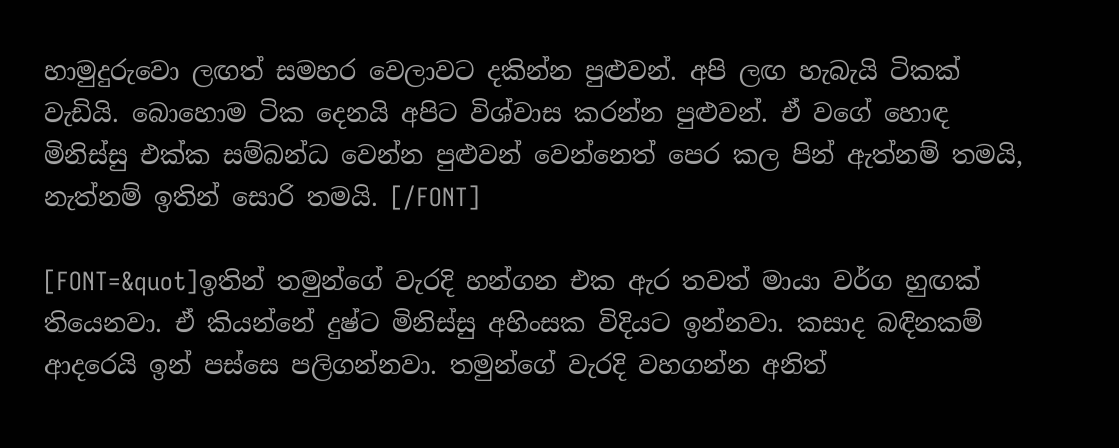හාමුදුරුවො ලඟත් සමහර වෙලාවට දකින්න පුළුවන්. අපි ලඟ හැබැයි ටිකක් වැඩියි. බොහොම ටික දෙනයි අපිට විශ්වාස කරන්න පුළුවන්. ඒ වගේ හොඳ මිනිස්සු එක්ක සම්බන්ධ‍ වෙන්න පුළුවන් වෙන්නෙත් පෙර කල පින් ඇත්නම් තමයි, නැත්නම් ඉතින් සොරි තමයි. [/FONT]

[FONT=&quot]ඉතින් තමුන්ගේ වැරදි හන්ගන එක ඇර තවත් මායා වර්ග හුඟක් තියෙනවා. ඒ කියන්නේ දුෂ්ට මිනිස්සු අහිංසක විදියට ඉන්නවා. කසාද බඳිනකම් ආදරෙයි ඉන් පස්සෙ පලිගන්නවා. තමුන්ගේ වැරදි වහගන්න අනිත්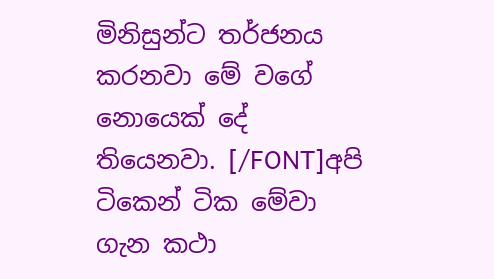මිනිසුන්ට තර්ජනය කරනවා මේ වගේ නොයෙක් දේ තියෙනවා. [/FONT]අපි ටිකෙන් ටික මේවා ගැන කථා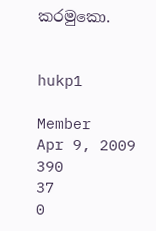කරමුකො.


hukp1

Member
Apr 9, 2009
390
37
0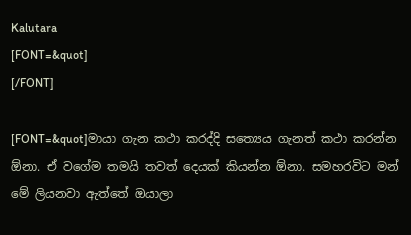Kalutara
[FONT=&quot]
[/FONT]

[FONT=&quot]මායා ගැන කථා කරද්දි සත්‍යෙය ගැනත් කථා කරන්න ඕනා. ඒ වගේම තමයි තවත් දෙයක් කියන්න ඕනා. සමහරවිට මන් මේ ලියනවා ඇත්තේ ඔයාලා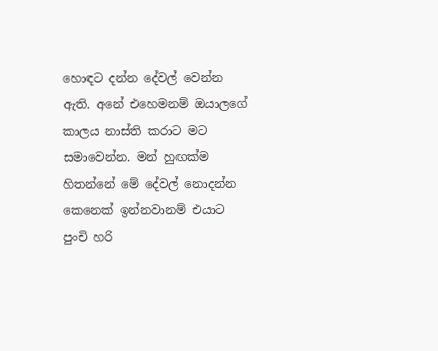හොඳට දන්න දේවල් වෙන්න ඇති. අනේ එහෙමනම් ඔයාලගේ කාලය නාස්ති කරාට මට සමාවෙන්න. මන් හුඟක්ම හිතන්නේ මේ දේවල් නොදන්න කෙනෙක් ඉන්නවානම් එයාට පුංචි හරි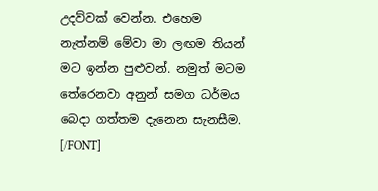උදව්වක් වෙන්න. එහෙම නැත්නම් මේවා මා ලඟම තියන් මට ඉන්න පුළුවන්. නමුත් මටම තේරෙනවා අනුන් සමග ධර්මය බෙදා ගත්තම දැනෙන සැනසීම. [/FONT]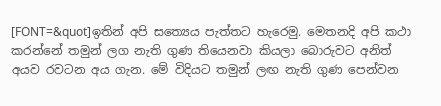[FONT=&quot]ඉතින් අපි සත්‍යෙය පැත්තට හැරෙමු. මෙතනදි අපි කථා කරන්නේ තමුන් ලග නැති ගුණ තියෙනවා කියලා බොරුවට අනිත් අයව රවටන අය ගැන. මේ විදියට තමුන් ලඟ නැති ‍ගුණ පෙන්වන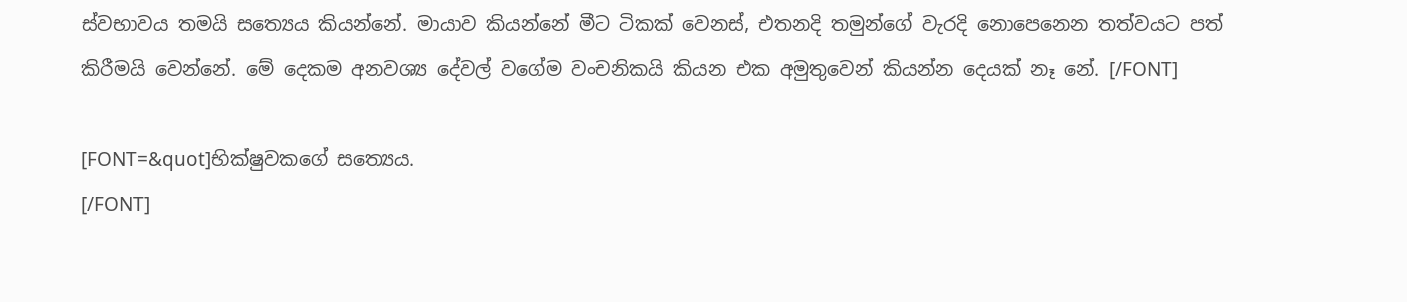ස්වභාවය තමයි සත්‍යෙය කියන්නේ. මායාව කියන්නේ මීට ටිකක් වෙනස්, එතනදි තමුන්ගේ වැරදි නොපෙනෙන තත්වයට පත් කිරීමයි වෙන්නේ. මේ දෙකම අනවශ්‍ය දේවල් වගේම වංචනිකයි කියන එක අමුතුවෙන් කියන්න දෙයක් නෑ නේ. [/FONT]

[FONT=&quot]භික්ෂුවකගේ සත්‍යෙය.
[/FONT]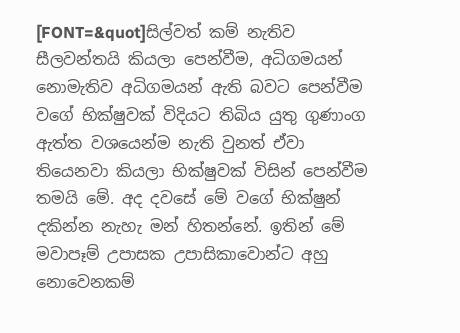[FONT=&quot]සිල්වත් කම් නැතිව සීලවන්තයි කියලා පෙන්වීම, අධිගමයන් නොමැතිව අධිගමයන් ඇති බවට පෙන්වීම වගේ ‍භික්ෂුවක් විදියට තිබිය යුතු ගුණාංග ඇත්ත වශයෙන්ම නැති වුනත් ඒවා තියෙනවා කියලා භික්ෂුවක් විසින් පෙන්වීම තමයි මේ. අද දවසේ මේ වගේ භික්ෂුන් දකින්න නැහැ මන් හිතන්නේ. ඉතින් මේ මවාපෑම් උපාසක උපාසිකාවොන්ට අහු නොවෙනකම්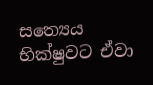සත්‍යෙය භික්ෂුවට ඒවා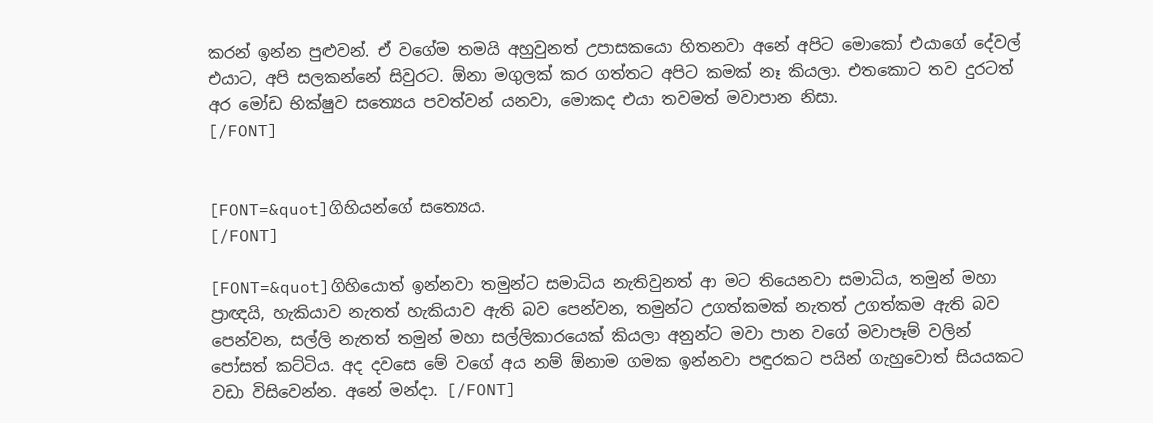කරන් ඉන්න පුළුවන්. ඒ වගේම තමයි අහුවුනත් උපාසකයො හිතනවා අනේ අපිට මොකෝ එයාගේ දේවල් එයාට, අපි සලකන්නේ සිවුරට. ඕනා මගුලක් කර ගත්තට අපිට කමක් නෑ කියලා. එතකොට තව දුරටත් අර මෝඩ භික්ෂුව සත්‍යෙය පවත්වන් යනවා, මොකද එයා තවමත් මවාපාන නිසා.
[/FONT]


[FONT=&quot]ගිහියන්ගේ සත්‍යෙය.
[/FONT]

[FONT=&quot]ගිහියොත් ඉන්නවා තමුන්ට සමාධිය නැතිවුනත් ආ මට තියෙනවා සමාධිය, තමුන් මහා ප්‍රාඥයි, හැකියාව නැතත් හැකියාව ඇති බව පෙන්වන, තමුන්ට උගත්කමක් නැතත් උගත්කම ඇති බව පෙන්වන, සල්ලි නැතත් තමුන් මහා සල්ලිකාරයෙක් කියලා අනුන්ට මවා පාන වගේ මවාපෑම් වලින් පෝසත් කට්ටිය. අද දවසෙ මේ වගේ අය නම් ඕනාම ගමක ඉන්නවා පඳුරකට පයින් ගැහුවොත් සියයකට වඩා විසිවෙන්න. අනේ මන්දා. [/FONT]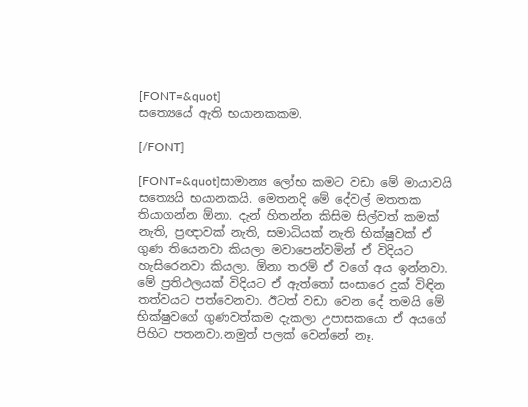[FONT=&quot]
සත්‍යෙයේ ඇති භයානකකම.

[/FONT]

[FONT=&quot]සාමාන්‍ය ලෝභ කමට වඩා මේ මායාවයි සත්‍යෙයි භයානකයි. මෙතනදි මේ දේවල් මතතක තියාගන්න ඕනා. දැන් හිතන්න කිසිම සිල්වත් කමක් නැති, ප්‍රඥාවක් නැති, සමාධියක් නැති භික්ෂුවක් ඒ ගුණ තියෙනවා කියලා මවාපෙන්වමින් ඒ විදියට හැසිරෙනවා කියලා. ඕනා තරම් ඒ වගේ අය ඉන්නවා. මේ ප්‍රතිථලයක් විදියට ඒ ඇත්තෝ සංසාරෙ දුක් විඳින තත්වයට පත්වෙනවා. ඊටත් වඩා වෙන දේ තමයි මේ භික්ෂුවගේ ගුණවත්කම දැකලා උපාසකයො ඒ අයගේ පිහිට පතනවා.නමුත් පලක් වෙන්නේ නෑ.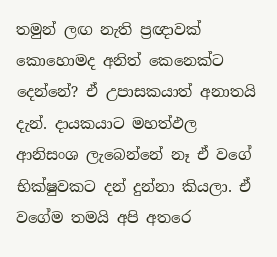තමුන් ලඟ නැති ප්‍රඥාවක් කොහොමද අනිත් කෙනෙක්ට දෙන්නේ? ඒ උපාසකයාත් අනාතයි දැන්. දායකයාට මහත්ඵල ආනිසංශ ලැබෙන්නේ නෑ ඒ වගේ භික්ෂුවකට දන් දුන්‍නා කියලා. ඒ වගේම තමයි අපි අතරෙ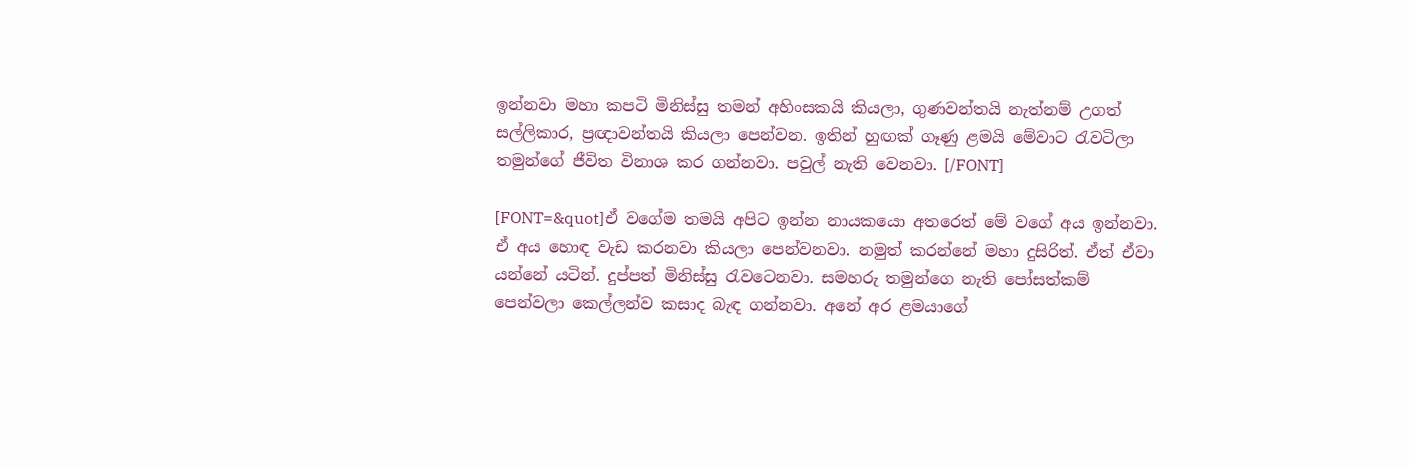ඉන්නවා මහා කපටි මිනිස්සු තමන් අහිංසකයි කියලා, ගුණවන්තයි නැත්නම් උගත් සල්ලිකාර, ප්‍රඥාවන්තයි කියලා පෙන්වන. ඉතින් හුඟක් ගෑණු ළමයි මේවාට රැවටිලා තමුන්ගේ ජීවිත විනාශ කර ගන්නවා. පවුල් නැති වෙනවා. [/FONT]

[FONT=&quot]ඒ වගේම තමයි අපිට ඉන්න නායකයො අතරෙත් මේ වගේ අය ඉන්නවා. ඒ අය හොඳ වැඩ කරනවා කියලා පෙන්වනවා. නමුත් කරන්නේ මහා දුසිරිත්. ඒත් ඒවා යන්නේ යටින්. දුප්පත් මිනිස්සු රැවටෙනවා. සමහරු තමුන්ගෙ නැති පෝසත්කම් පෙන්වලා කෙල්ලන්ව කසාද බැඳ ගන්නවා. අනේ අර ළමයාගේ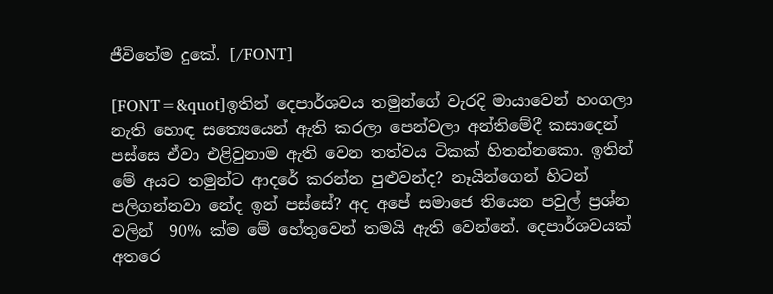ජීවිතේම දුකේ. [/FONT]

[FONT=&quot]ඉතින් දෙපාර්ශවය තමුන්ගේ වැරදි මායාවෙන් හංගලා නැති හොඳ සත්‍යෙයෙන් ඇති කරලා පෙන්වලා අන්තිමේදී කසාදෙන් පස්සෙ ඒවා එළි‍වුනාම ඇති වෙන තත්වය ටිකක් හිතන්නකො. ඉතින් මේ අයට තමුන්ට ආදරේ කරන්න පුළුවන්ද? නෑයින්ගෙන් හිටන් පලිගන්නවා නේද ඉන් පස්සේ? අද අපේ සමාජෙ තියෙන පවුල් ප්‍රශ්න වලින් ‍ 90% ක්ම මේ හේතුවෙන් තමයි ඇති වෙන්නේ. දෙපාර්ශවයක් අතරෙ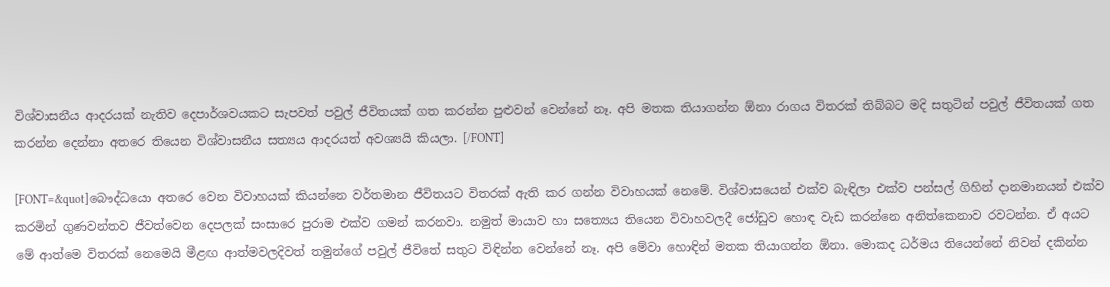විශ්වාසනීය ආදරයක් නැතිව දෙපාර්ශවයකට සැපවත් පවුල් ජීවිතයක් ගත කරන්න පුළුවන් වෙන්නේ නෑ. අපි මතක තියා‍ගන්න ඕනා රාගය විතරක් තිබ්බට මදි සතුටින් පවුල් ජීවිතයක් ගත කරන්න දෙන්නා අතරෙ තියෙන විශ්වාසනීය සත්‍යය ආදරයත් අවශ්‍යයි කියලා. [/FONT]

[FONT=&quot]බෞද්ධයො අතරෙ වෙන විවාහයක් කියන්නෙ වර්තමාන ජීවිතයට විතරක් ඇති කර ගන්න විවාහයක් නෙමේ. විශ්වාසයෙන් එක්ව බැඳිලා එක්ව පන්සල් ගිහින් දානමානයන් එක්ව කරමින් ගුණවන්තව ජීවත්වෙන දෙපලක් සංසාරෙ පුරාම එක්ව ගමන් කරනවා. නමුත් මායාව හා සත්‍යෙය තියෙන විවාහවලදී ජෝඩුව හොඳ වැඩ කරන්නෙ අනිත්කෙනාව රවටන්න. ඒ අයට මේ ආත්මෙ විතරක් නෙමෙයි මීළඟ ආත්මවලදිවත් තමුන්ගේ පවුල් ජීවිතේ සතුට විඳින්න වෙන්නේ නෑ. අපි මේවා හොඳින් මතක තියාගන්න ඕනා. මොකද ධර්මය තියෙන්නේ නිවන් දකින්න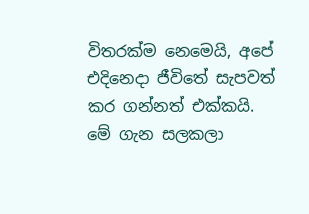විතරක්ම නෙමෙයි, අපේ එදිනෙදා ජීවිතේ සැපවත් කර ගන්නත් එක්කයි. මේ ගැන සලකලා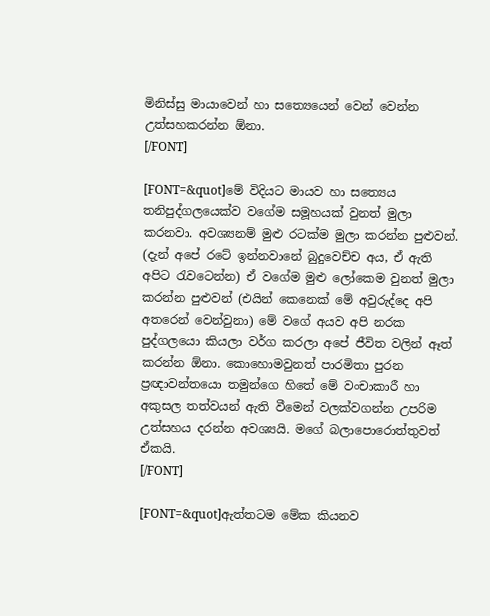මිනිස්සු මායාවෙන් හා සත්‍යෙයෙන් වෙන් වෙන්න උත්සහකරන්න ඕනා.
[/FONT]

[FONT=&quot]මේ විදියට මායව හා සත්‍යෙය තනිපුද්ගලයෙක්ව වගේම සමූහයක් වුනත් මුලා කරනවා. අවශ්‍යනම් මුළු රටක්ම මුලා කරන්න පුළුවන්. (දැන් අපේ රටේ ඉන්නවානේ බුදුවෙච්ච අය, ඒ ඇති අපිට රැවටෙන්න) ඒ වගේම මුළු ලෝකෙම වුනත් මුලා කරන්න පුළුවන් (එයින් කෙනෙක් මේ අවුරුද්දෙ අපි අතරෙන් වෙන්වුනා) මේ වගේ අයව අපි නරක පුද්ගලයො කියලා වර්ග කරලා අපේ ජීවිත වලින් ඈත් කරන්න ඕනා. කොහොමවුනත් පාරමිතා පුරන ප්‍රඥාවන්තයො තමුන්ගෙ හිතේ මේ වංචාකාරී හා අකුසල තත්වයන් ඇති‍ වීමෙන් වලක්වගන්න උපරිම උත්සහය දරන්න අවශ්‍යයි. මගේ බලාපොරොත්තුවත් ඒකයි.
[/FONT]

[FONT=&quot]ඇත්තටම මේක කියනව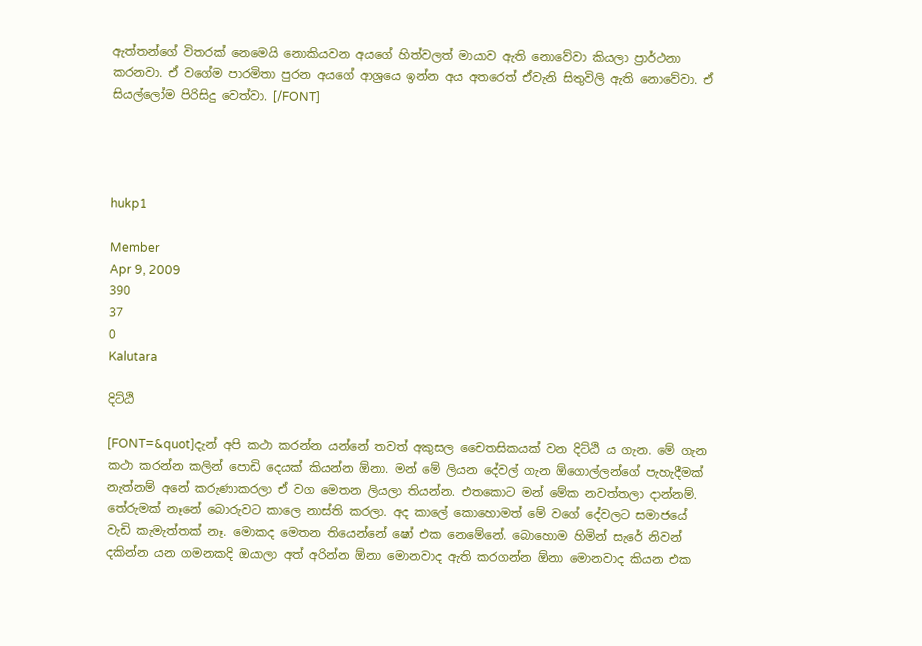ඇත්තන්ගේ විතරක් නෙමෙයි නොකියවන අයගේ හිත්වලත් මායාව ඇති නොවේවා කියලා ප්‍රාර්ථනා කරනවා. ඒ වගේම පාරමිතා පුරන අයගේ ආශ්‍රයෙ ඉන්න අය අතරෙත් ඒවැනි සිතුවිලි ඇති නොවේවා. ඒ සියල්ලෝම පිරිසිදු වෙත්වා. [/FONT]




hukp1

Member
Apr 9, 2009
390
37
0
Kalutara

දිට්ඨි

[FONT=&quot]දැන් අපි කථා කරන්න යන්නේ තවත් අකුසල චෛතසිකයක් වන දිට්ඨි ය ගැන. මේ ගැන කථා කරන්න කලින් පොඩි දෙයක් කියන්න ඕනා. මන් මේ ලියන දේවල් ගැන ඕගොල්ලන්ගේ පැහැදීමක් නැත්නම් අනේ කරුණාකරලා ඒ වග මෙතන ලියලා තියන්න. එතකොට මන් මේක නවත්තලා දාන්නම්. තේරුමක් නෑනේ බොරුවට කාලෙ නාස්ති කරලා. අද කාලේ කොහොමත් මේ වගේ දේවලට සමාජයේ වැඩි කැමැත්තක් නෑ. මොකද මෙතන තියෙන්නේ ෂෝ එක නෙමේනේ. බොහොම හිමින් සැරේ නිවන් දකින්න යන ගමනකදි ඔයා‍ලා අත් අරින්න ඕනා මොනවාද ඇති කරගන්න ඕනා මොනවාද කියන එක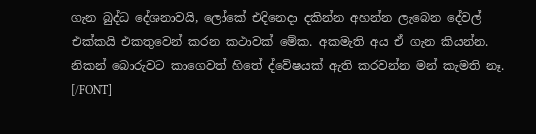ගැන බුද්ධ දේශනාවයි, ලෝකේ එදිනෙදා දකින්න අහන්න ලැබෙන දේවල් එක්කයි එකතුවෙන් කරන කථාවක් මේක. අකමැති අය ඒ ගැන කියන්න. නිකන් බොරුවට කාගෙවත් හිතේ ද්වේෂයක් ඇති කරවන්න මන් කැමති නෑ. [/FONT]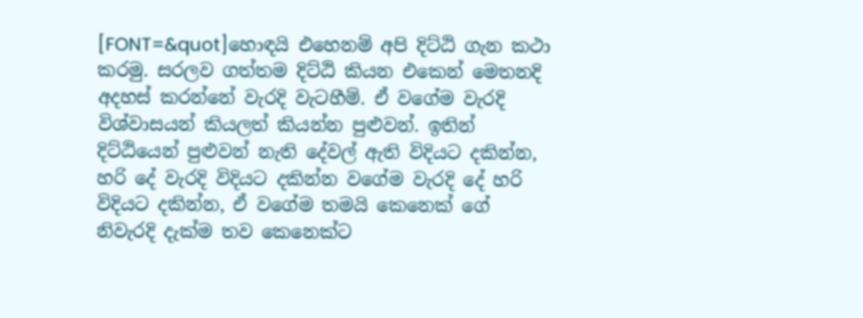[FONT=&quot]හොඳයි එහෙනම් අපි දිට්ඨි ගැන කථා කරමු. සරලව ගත්තම දිට්ඨි කියන එකෙන් මෙතනදි අදහස් කරන්නේ වැරදි වැටහීම්. ඒ වගේම වැරදි විශ්වාසයන් කියලත් කියන්න පුළුවන්. ඉතින් දිට්ඨියෙන් පුළුවන් නැති දේවල් ඇති විදියට දකින්න, හරි දේ වැරදි විදියට දකින්න වගේම වැරදි දේ හරි විදියට දකින්න, ඒ වගේම තමයි කෙනෙක් ‍ගේ නිවැරදි දැක්ම තව කෙනෙක්ට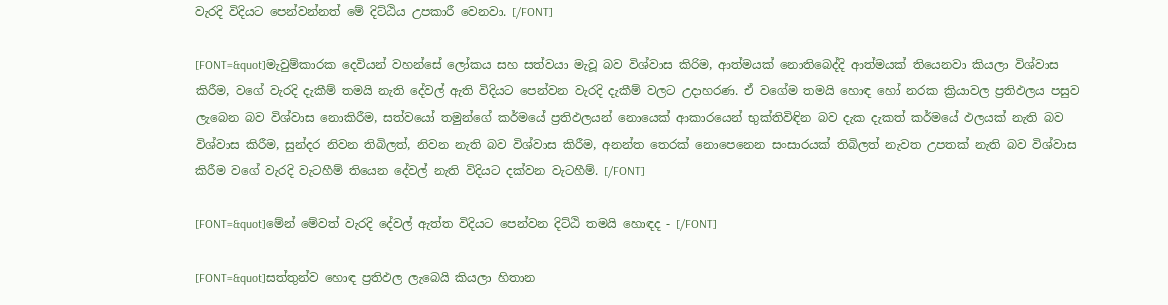වැරදි විදියට පෙන්වන්නත් මේ දිට්ඨිය උපකාරී වෙනවා. [/FONT]

[FONT=&quot]මැවුම්කාරක දෙවියන් වහන්සේ ලෝකය සහ සත්වයා මැවූ බව විශ්වාස කිරිම, ආත්මයක් නොතිබෙද්දි ආත්මයක් තියෙනවා කියලා විශ්වාස කිරීම, වගේ වැරදි දැකීම් තමයි නැති දේවල් ඇති විදියට පෙන්වන වැරදි දැකීම් වලට උදාහරණ. ඒ ව‍ගේම තමයි හොඳ හෝ නරක ක්‍රියාවල ප්‍රතිඵලය පසුව ලැබෙන බව විශ්වාස නොකිරීම, සත්වයෝ තමුන්ගේ කර්මයේ ප්‍රතිඵලයන් නොයෙක් ආකාරයෙන් භුක්තිවිඳින බව දැක දැකත් කර්මයේ ඵලයක් නැති බව විශ්වාස කිරීම, සුන්දර නිවන තිබිලත්, නිවන නැති බව විශ්වාස කිරීම, අනන්ත තෙරක් නොපෙනෙන සංසාරයක් තිබිලත් නැවත උපතක් නැති බව විශ්වාස කිරීම වගේ වැරදි වැටහීම් තියෙන දේවල් නැති විදියට දක්වන වැටහීම්. [/FONT]

[FONT=&quot]මේන් මේවත් වැරදි දේවල් ඇත්ත විදියට පෙන්වන දිට්ඨි තමයි හොඳද - [/FONT]

[FONT=&quot]සත්තුන්ව හොඳ ප්‍රතිඵල ලැබෙයි කියලා හිතාන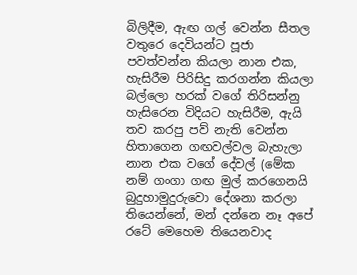බිලිදීම, ඇඟ ගල් වෙන්න සීතල වතුරෙ දෙවියන්ට පූජා පවත්වන්න කියලා නාන එක, හැසිරීම පිරිසිදු කරගන්න කියලා බල්ලො හරක් වගේ තිරිසන්නු හැසිරෙන විදියට හැසිරීම, ඇයි තව කරපු පව් නැති වෙන්න හිතාගෙන ගඟවල්වල බැහැලා නාන එක වගේ දේවල් (මේක නම් ගංගා ගඟ මුල් කරගෙනයි බුදුහාමුදුරුවො දේශනා කරලා තියෙන්නේ, මන් දන්නෙ නෑ අපේ රටේ මෙහෙම තියෙනවාද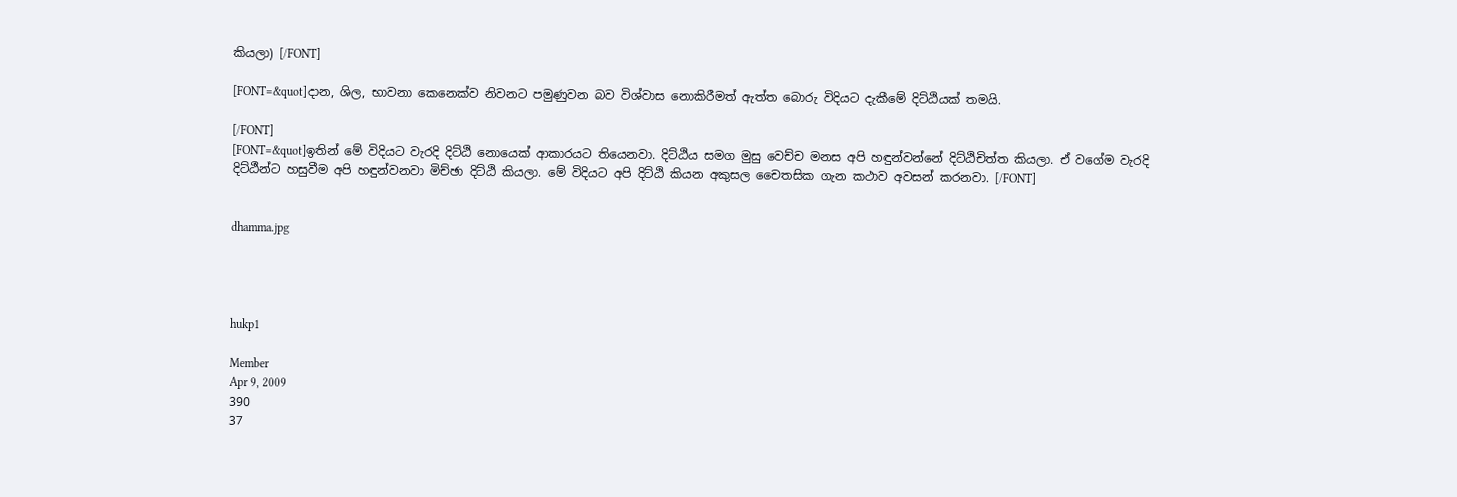කියලා) [/FONT]

[FONT=&quot]දාන, ශිල, භාවනා කෙනෙක්ව නිවනට පමුණුවන බව විශ්වාස නොකිරීමත් ඇත්ත බොරු විදියට දැකීමේ දිට්ඨියක් තමයි.

[/FONT]
[FONT=&quot]ඉතින් මේ විදියට වැරදි දිට්ඨි නොයෙක් ආකාරයට තියෙනවා. දිට්ඨිය සමග මුසු වෙච්ච මනස අපි හඳුන්වන්නේ දිට්ඨිචිත්ත කියලා. ඒ වගේම වැරදි දිට්ඨීන්ට හසුවීම අපි හඳුන්වනවා මිච්ඡා දිට්ඨි කියලා. මේ විදියට අපි දිට්ඨි කියන අකුසල චෛතසික ගැන කථාව අවසන් කරනවා. [/FONT]


dhamma.jpg




hukp1

Member
Apr 9, 2009
390
37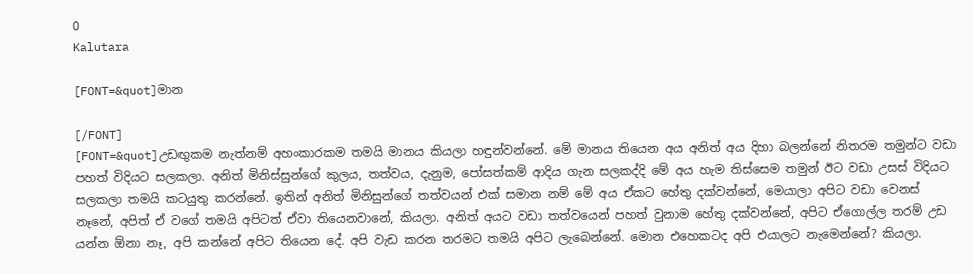0
Kalutara

[FONT=&quot]මාන

[/FONT]
[FONT=&quot]උඩඟුකම නැත්නම් අහංකාරකම තමයි මානය කියලා හඳුන්වන්නේ. මේ මානය තියෙන අය අනිත් අය දිහා බලන්නේ නිතරම තමුන්ට වඩා පහත් විදියට සලකලා. අනිත් මිනිස්සුන්ගේ කුලය, තත්වය, දැනුම, පෝසත්කම් ආදිය ගැන සලකද්දි මේ අය හැම තිස්සෙම තමුන් ඊට වඩා උසස් විදියට සලකලා තමයි කටයුතු කරන්නේ. ඉතින් අනිත් මිනිසුන්ගේ තත්වයන් එක් සමාන නම් මේ අය ඒකට හේතු දක්වන්නේ, මෙයාලා අපිට වඩා වෙනස් නෑනේ, අපිත් ඒ වගේ තමයි අපිටත් ඒවා තියෙනවානේ, කියලා. අනිත් අයට වඩා තත්වයෙන් පහත් වුනාම හේතු දක්වන්නේ, අපිට ඒගොල්ල තරම් උඩ යන්න ඕනා නෑ, අපි කන්නේ අපිට තියෙන දේ. අපි වැඩ කරන තරමට තමයි අපිට ලැබෙන්නේ. මොන එහෙකටද අපි එයාලට නැමෙන්නේ? කියලා.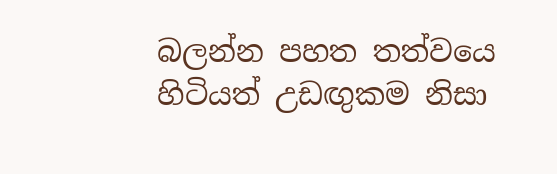බලන්න පහත තත්වයෙ හිටියත් උඩඟුකම නිසා‍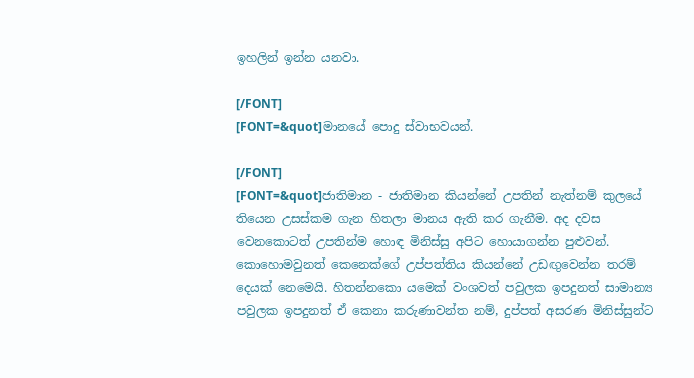ඉහලින් ඉන්න යනවා.

[/FONT]
[FONT=&quot]මානයේ පොදු ස්වාභවයන්.

[/FONT]
[FONT=&quot]ජාතිමාන - ජාතිමාන කියන්නේ උපතින් නැත්නම් කුලයේ තියෙන උසස්කම ගැන හිතලා මානය ඇති කර ගැනීම. අද දවස වෙනකොටත් උපතින්ම හොඳ මිනිස්සු අපිට හොයාගන්න පුළුවන්. කොහොමවුනත් කෙනෙක්ගේ උප්පත්තිය කියන්නේ උඩඟුවෙන්න තරම් දෙයක් නෙමෙයි. හිතන්නකො යමෙක් වංශවත් පවුලක ඉපදුනත් සාමාන්‍ය පවුලක ඉපදුනත් ඒ කෙනා කරුණාවන්ත නම්, දුප්පත් අසරණ මිනිස්සුන්ට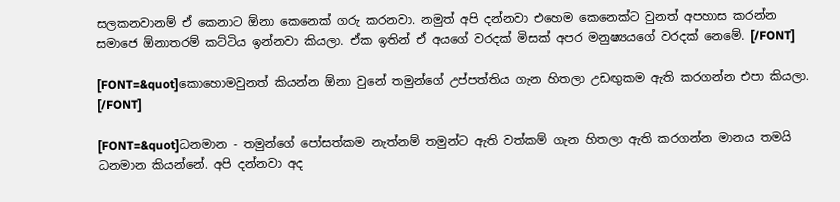සලකනවානම් ඒ කෙනාට ඕනා කෙනෙක් ගරු කරනවා. නමුත් අපි දන්නවා එහෙම කෙනෙක්ට වුනත් අපහාස කරන්න සමාජෙ ඕනාතරම් කට්ටිය ඉන්නවා කියලා. ඒක ඉතින් ඒ අයගේ වරදක් මිසක් අපර මනුෂ්‍යයගේ වරදක් නෙමේ. [/FONT]

[FONT=&quot]කොහොමවුනත් කියන්න ඕනා වුනේ තමුන්ගේ උප්පත්තිය ගැන හිතලා උඩඟුකම ඇති කරගන්න එපා කියලා. [/FONT]

[FONT=&quot]ධනමාන - තමුන්ගේ පෝසත්කම නැත්නම් තමුන්ට ඇති වත්කම් ගැන හිතලා ඇති කරගන්න මානය තමයි ධනමාන කියන්නේ. අපි දන්නවා අද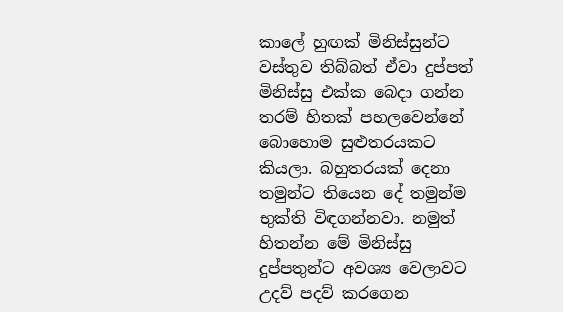කාලේ හුඟක් මිනිස්සුන්ට වස්තුව තිබ්බත් ඒවා දුප්පත් මිනිස්සු එක්ක බෙදා ගන්න තරම් හිතක් පහලවෙන්නේ බොහොම සුළුතරයකට කියලා. බහුතරයක් දෙනා තමුන්ට තියෙන දේ තමුන්ම භුක්ති විඳගන්නවා. නමුත් හිතන්න මේ මිනිස්සු දුප්පතුන්ට අවශ්‍ය වෙලාවට උදව් පදව් කරගෙන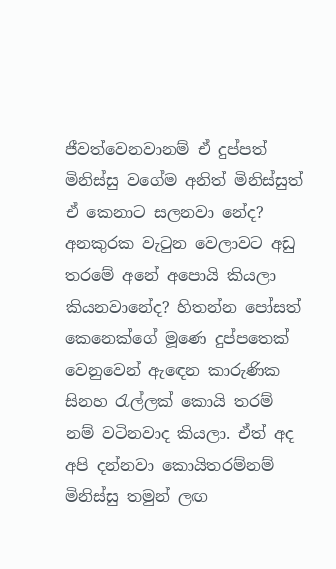ජීවත්වෙනවානම් ඒ දුප්පත් මිනිස්සු ව‍ගේම අනිත් මිනිස්සුත් ඒ කෙනාට සලනවා නේද? අනකුරක වැටුන වෙලාවට අඩු තරමේ අනේ ‍අපොයි කියලා කියනවානේද? හිතන්න පෝසත් කෙනෙක්ගේ මූණෙ දුප්පතෙක් වෙනුවෙන් ඇ‍ඳෙන කාරුණික සිනහ රැල්ලක් කොයි තරම් නම් වටිනවාද කියලා. ඒත් අද අපි දන්නවා කොයිතරම්නම් මිනිස්සු තමුන් ලඟ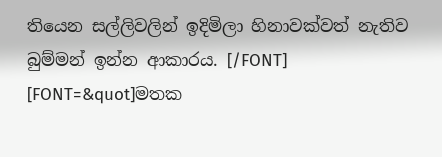තියෙන සල්ලිවලින් ඉදිමිලා හිනාවක්වත් නැතිව බුම්මන් ඉන්න ආකාරය. [/FONT]
[FONT=&quot]මතක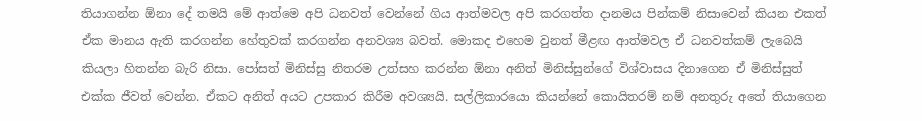තියාගන්න ඕනා දේ තමයි මේ ආත්මෙ අපි ධනවත් වෙන්නේ ගිය ආත්මවල අපි කරගත්ත දානමය පින්කම් නිසාවෙන් කියන එකත් ඒක මානය ඇති කරගන්න හේතුවක් කරගන්න අනවශ්‍ය බවත්. මොකද එහෙම වුනත් මීළඟ ආත්මවල ඒ ධනවත්කම් ලැබෙයි කියලා හිතන්න බැරි නිසා. පෝසත් මිනිස්සු නිතරම උත්සහ කරන්න ඕනා අනිත් මිනිස්සුන්ගේ විශ්වාසය දිනාගෙන ඒ මිනිස්සුත් එක්ක ජීවත් වෙන්න. ඒකට අනිත් අයට උපකාර කිරීම අවශ්‍යයි. සල්ලිකාරයො කියන්නේ කොයිතරම් නම් අනතුරු අතේ තියාගෙන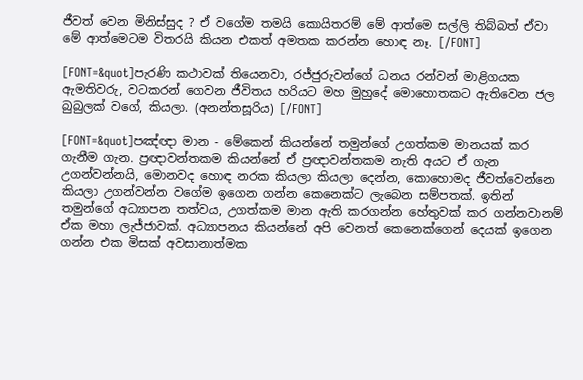ජීවත් වෙන මිනිස්සුද ? ඒ වගේම තමයි කොයිතරම් මේ ආත්මෙ සල්ලි තිබ්බත් ඒවා මේ ආත්මෙටම විතරයි කියන එකත් අමතක කරන්න හොඳ නෑ. [/FONT]

[FONT=&quot]පැරණි කථාවක් තියෙනවා, රජ්ජුරුවන්ගේ ධනය රන්වන් මාළිගයක ඇමතිවරු, වටකරන් ගෙවන ජීවිතය හරියට මහ මුහුදේ මොහොතකට ඇතිවෙන ජල බුබුලක් ‍වගේ, කියලා. (අනන්තසූරිය) [/FONT]

[FONT=&quot]පඤ්ඥා මාන - මේකෙන් කියන්නේ තමුන්ගේ උගත්කම මානයක් කර ගැනීම ගැන. ප්‍රඥාවන්තකම කියන්නේ ඒ ප්‍රඥාවන්තකම නැති අයට ඒ ගැන උගන්වන්නයි, මොනවද හොඳ නරක කියලා කියලා දෙන්න, කොහොමද ජීවත්වෙන්නෙ කියලා උගන්වන්න වගේම ඉගෙන ගන්න කෙනෙක්ට ලැබෙන සම්පතක්. ඉතින් තමුන්‍ගේ අධ්‍යාපන තත්වය, උගත්කම මාන ඇති කරගන්න හේතුවක් කර ගන්නවානම් ඒක මහා ලැජ්ජාවක්. අධ්‍යාපනය කියන්නේ අපි වෙනත් කෙනෙක්ගෙන් දෙයක් ඉගෙන ගන්න එක මිසක් අවසානාත්මක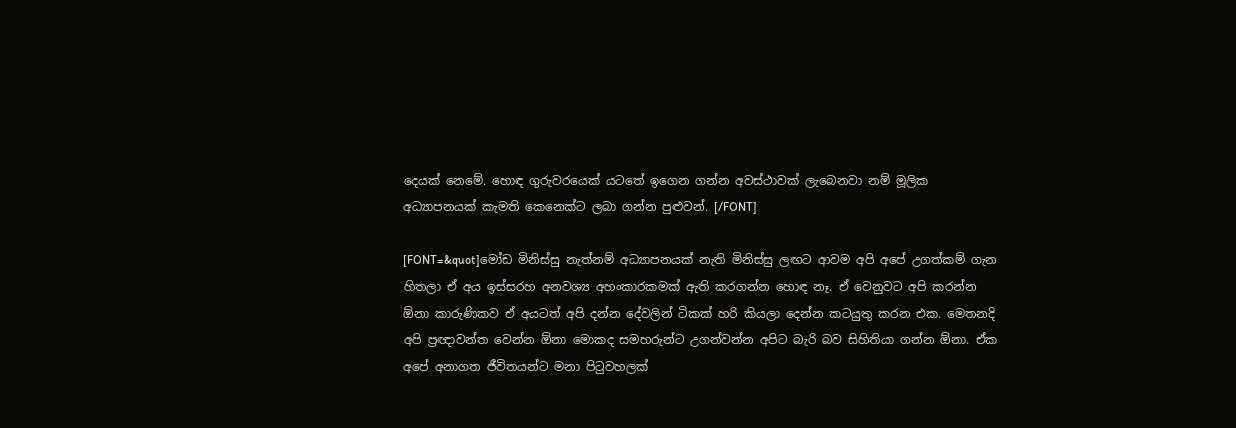දෙයක් නෙමේ. හොඳ ගුරුවරයෙක් යටතේ ඉගෙන ගන්න අවස්ථාවක් ලැබෙනවා නම් මූලික අධ්‍යාපනයක් කැමති‍ කෙනෙක්ට ලබා ගන්න පුළුවන්. [/FONT]

[FONT=&quot]මෝඩ මිනිස්සු නැත්නම් අධ්‍යාපනයක් නැති මිනිස්සු ලඟට ආවම අපි අපේ උගත්කම් ගැන හිතලා ඒ අය ඉස්සරහ අනවශ්‍ය අහංකාරකමක් ඇති කරගන්න හොඳ නෑ. ඒ වෙනුවට අපි කරන්න ඕනා කාරුණිකව ඒ අයටත් අපි දන්න දේවලින් ටිකක් හරි කියලා දෙන්න කටයුතු කරන එක. මෙතනදි අපි ප්‍රඥාවන්ත වෙන්න ඕනා මොකද සමහරුන්ට උගන්වන්න අපිට බැරි බව සිහිතියා ගන්න ඕනා. ඒක අපේ අනාගත ජීවිතයන්ට මනා පිටුවහලක්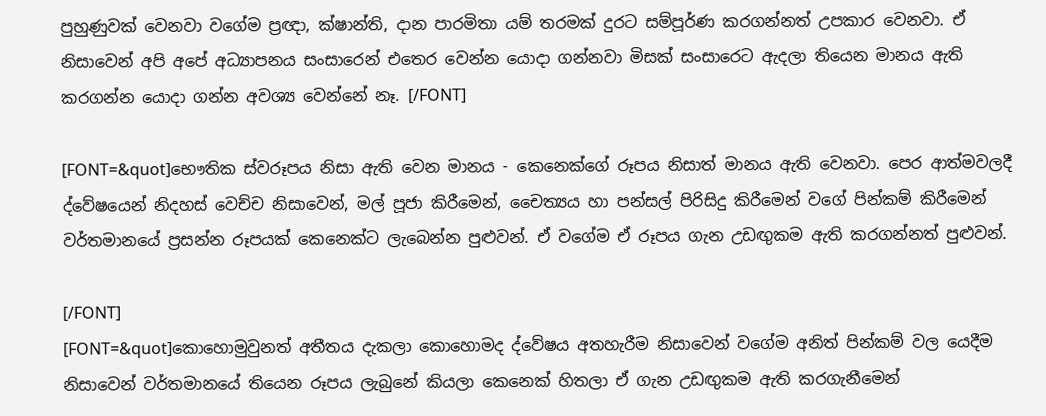පුහුණුවක් වෙනවා වගේම ප්‍රඥා, ක්ෂාන්ති, දාන පාරමිතා යම් තරමක් දුරට සම්පූර්ණ කරගන්නත් උපකාර වෙනවා. ඒ නිසාවෙන් අපි අපේ අධ්‍යාපනය සංසාරෙන් එතෙර වෙන්න යොදා ගන්නවා මිසක් සංසාරෙට ඇදලා තියෙන මානය ඇති කරගන්න යොදා ගන්න අවශ්‍ය වෙන්නේ නෑ. [/FONT]

[FONT=&quot]භෞතික ස්වරූපය නිසා‍ ඇති වෙන මානය - කෙනෙක්ගේ රූපය නිසාත් මානය ඇති වෙනවා. පෙර ආත්මවලදී ද්වේෂයෙන් නිදහස් වෙච්ච නිසාවෙන්, මල් පූජා කි‍රීමෙන්, චෛත්‍යය හා පන්සල් පිරිසිදු කිරීමෙන් වගේ පින්කම් කිරීමෙන් වර්තමානයේ ප්‍රසන්න රූපයක් කෙනෙක්ට ලැබෙන්න පුළුවන්. ඒ වගේම ඒ රූපය ගැන උඩඟුකම ඇති කරගන්නත් පුළුවන්.

[/FONT]
[FONT=&quot]කොහොමුවුනත් අතීතය දැකලා කොහොමද ද්වේෂය අතහැරීම නිසාවෙන් වගේම අනිත් පින්කම් වල යෙදීම නිසාවෙන් වර්තමානයේ තියෙන රූපය ලැබුනේ කියලා කෙනෙක් හිතලා ඒ ගැන උඩඟුකම ඇති කරගැනීමෙන්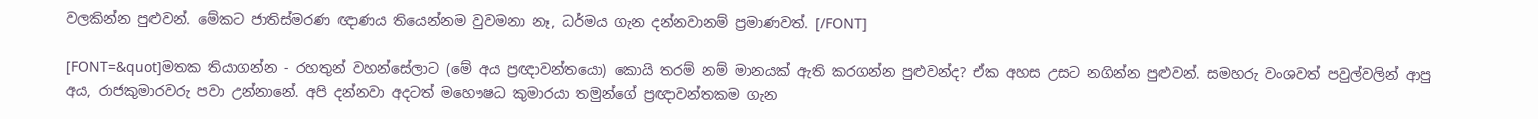වලකින්න පුළුවන්. මේකට ජාතිස්මරණ ඥාණය තියෙන්නම වුවමනා නෑ, ධර්මය ගැන දන්නවානම් ප්‍රමාණවත්. [/FONT]

[FONT=&quot]මතක තියාගන්න - රහතුන් වහන්සේලාට (මේ අය ප්‍රඥාවන්ත‍යො) කොයි තරම් නම් මානයක් ඇති කරගන්න පුළුවන්ද? ඒක අහස උසට නගින්න පුළුවන්. සමහරු වංශවත් පවුල්වලින් ආපු අය, රාජකුමාරවරු පවා උන්නානේ. අපි දන්නවා අදටත් මහෞෂධ කුමාරයා තමුන්ගේ ප්‍රඥාවන්තකම ගැන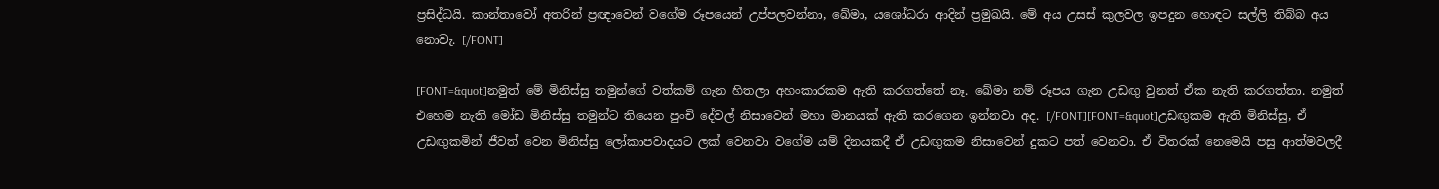ප්‍රසිද්ධයි. කාන්තාවෝ අතරින් ප්‍රඥාවෙන් වගේම රූපයෙන් උප්පලවන්නා, ඛේමා, ය‍ශෝධරා ආදින් ප්‍රමුඛයි. මේ අය උසස් කුලවල ඉපදුන හොඳට සල්ලි තිබ්බ අය නො‍වැ. [/FONT]

[FONT=&quot]නමුත් මේ මිනිස්සු තමුන්ගේ වත්කම් ගැන හිතලා අහංකාරකම ඇති කරගත්තේ නෑ. ඛේමා නම් රූපය ගැන උඩඟු වුනත් ඒක නැති කරගත්තා. නමුත් එහෙම නැති මෝඩ මිනිස්සු තමුන්‍ට තියෙන පුංචි දේවල් නිසාවෙන් මහා මානයක් ඇති කරගෙන ඉන්නවා අද. [/FONT][FONT=&quot]උඩඟුකම ඇති මිනිස්සු, ඒ උඩඟුකමින් ජීවත් වෙන මිනිස්සු ලෝකාපවාදයට ලක් වෙනවා වගේම යම් දිනයකදී ඒ උඩඟුකම නිසාවෙන් දුකට පත් වෙනවා. ඒ විතරක් නෙමෙයි පසු ආත්මවලදී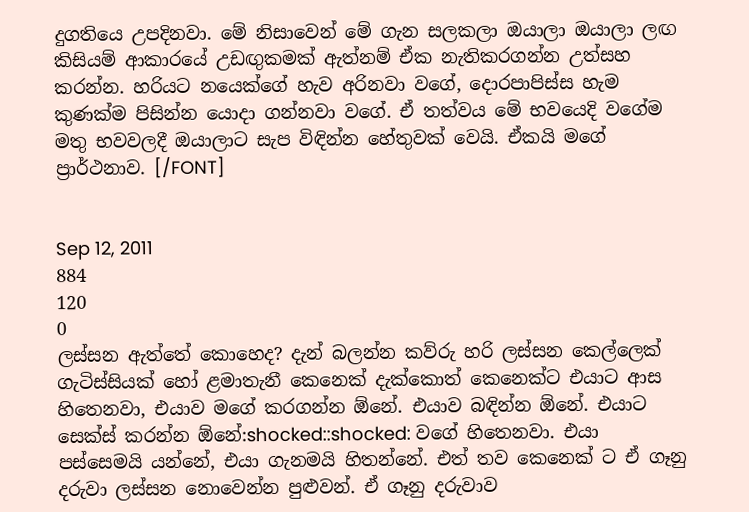දුගතියෙ උපදිනවා. මේ නිසාවෙන් මේ ගැන සලකලා ඔයාලා ඔයාලා ලඟ කිසියම් ආකාරයේ උඩඟුකමක් ඇත්නම් ඒක නැතිකරගන්න උත්සහ කරන්න. හරියට නයෙක්ගේ හැව අරිනවා වගේ, දොරපාපිස්ස හැම කුණක්ම පිසින්න යොදා ගන්නවා වගේ. ඒ තත්වය මේ භවයෙදි වගේම මතු භවවලදී ඔයාලාට සැප විඳින්න හේතුවක් වෙයි. ඒකයි මගේ ප්‍රාර්ථනාව. [/FONT]


Sep 12, 2011
884
120
0
ලස්සන ඇත්තේ කොහෙද? දැන් බලන්න කව්රු හරි ලස්සන කෙල්ලෙක් ගැටිස්සියක් හෝ ළමාතැනී කෙනෙක් දැක්කොත් කෙනෙක්ට එයාට ආස හිතෙනවා, එයාව මගේ කරගන්න ඕනේ. එයාව බඳින්න ඕනේ. එයාට සෙක්ස් කරන්න ඕනේ:shocked::shocked: වගේ හිතෙනවා. එයා පස්සෙමයි යන්නේ, එයා ගැනමයි හිතන්නේ. එත් තව කෙනෙක් ට ඒ ගෑනු දරුවා ලස්සන නොවෙන්න පුළුවන්. ඒ ගෑනු දරුවාව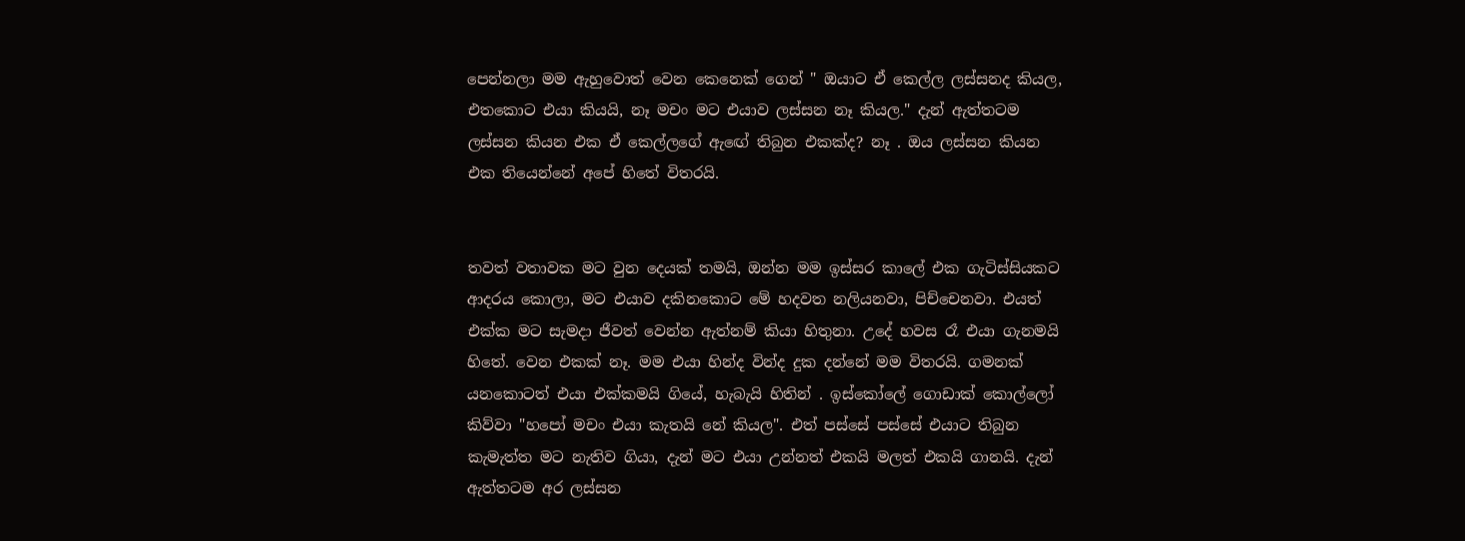පෙන්නලා මම ඇහුවොත් වෙන කෙනෙක් ගෙන් " ඔයාට ඒ කෙල්ල ලස්සනද කියල, එතකොට එයා කියයි, නෑ මචං මට එයාව ලස්සන නෑ කියල." දැන් ඇත්තටම ලස්සන කියන එක ඒ කෙල්ලගේ ඇඟේ තිබුන එකක්ද? නෑ . ඔය ලස්සන කියන එක තියෙන්නේ අපේ හිතේ විතරයි.


තවත් වතාවක මට වුන දෙයක් තමයි, ඔන්න මම ඉස්සර කාලේ එක ගැටිස්සියකට ආදරය කොලා, මට එයාව දකිනකොට මේ හදවත නලියනවා, පිච්චෙනවා. එයත් එක්ක මට සැමදා ජීවත් වෙන්න ඇත්නම් කියා හිතුනා. උදේ හවස රෑ එයා ගැනමයි හිතේ. වෙන එකක් නෑ. මම එයා හින්ද වින්ද දුක දන්නේ මම විතරයි. ගමනක් යනකොටත් එයා එක්කමයි ගියේ, හැබැයි හිතින් . ඉස්කෝලේ ගොඩාක් කොල්ලෝ කිව්වා "හපෝ මචං එයා කැතයි නේ කියල". එත් පස්සේ පස්සේ එයාට තිබුන කැමැත්ත මට නැතිව ගියා, දැන් මට එයා උන්නත් එකයි මලත් එකයි ගානයි. දැන් ඇත්තටම අර ලස්සන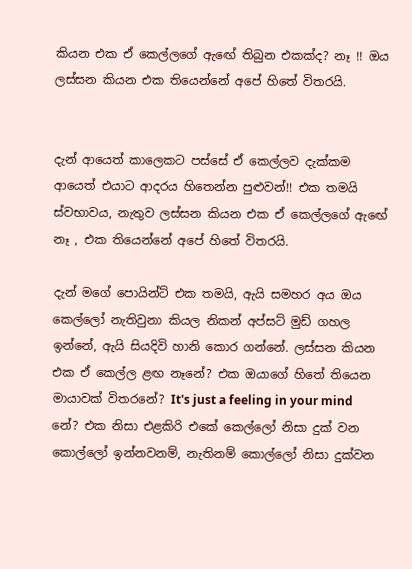කියන එක ඒ කෙල්ලගේ ඇඟේ තිබුන එකක්ද? නෑ !! ඔය ලස්සන කියන එක තියෙන්නේ අපේ හිතේ විතරයි.


දැන් ආයෙත් කාලෙකට පස්සේ ඒ කෙල්ලව දැක්කම ආයෙත් එයාට ආදරය හිතෙන්න පුළුවන්!! එක තමයි ස්වභාවය, නැතුව ලස්සන කියන එක ඒ කෙල්ලගේ ඇඟේ නෑ , එක තියෙන්නේ අපේ හිතේ විතරයි.

දැන් මගේ පොයින්ට් එක තමයි, ඇයි සමහර අය ඔය කෙල්ලෝ නැතිවුනා කියල නිකන් අප්සට් මුඩ් ගහල ඉන්නේ, ඇයි සියදිවි හානි කොර ගන්නේ. ලස්සන කියන එක ඒ කෙල්ල ළඟ නෑනේ? එක ඔයාගේ හිතේ තියෙන මායාවක් විතරනේ? It's just a feeling in your mind නේ? එක නිසා එළකිරි එකේ කෙල්ලෝ නිසා දුක් වන කොල්ලෝ ඉන්නවනම්, නැතිනම් කොල්ලෝ නිසා දුක්වන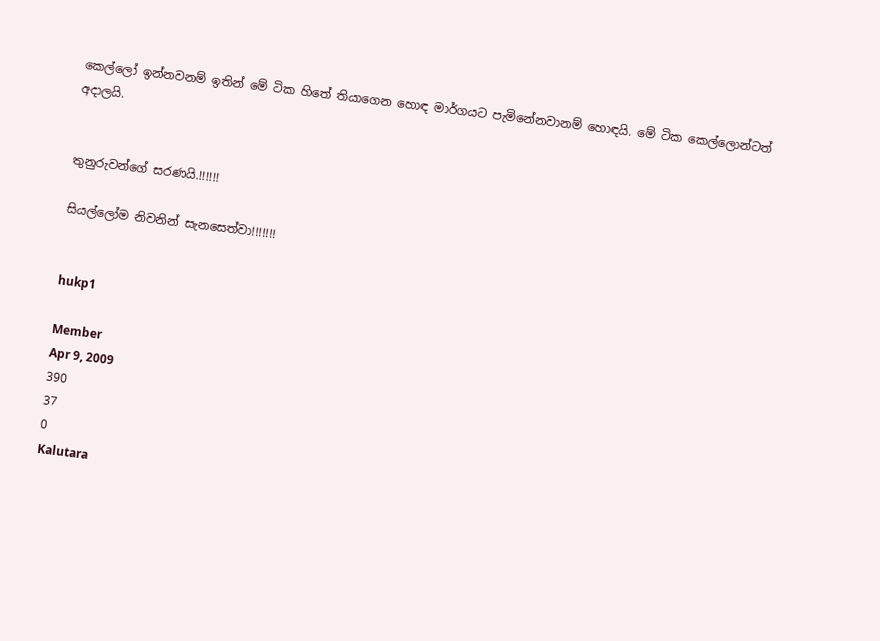කෙල්ලෝ ඉන්නවනම් ඉතින් මේ ටික හිතේ තියාගෙන හොඳ මාර්ගයට පැමිනේනවානම් හොඳයි. මේ ටික කෙල්ලොන්ටත් අදාලයි.


තුනුරුවන්ගේ සරණයි.!!!!!!

සියල්ලෝම නිවනින් සැනසෙත්වා!!!!!!!


hukp1

Member
Apr 9, 2009
390
37
0
Kalutara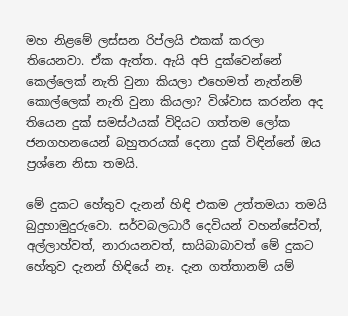මහ නිළමේ ලස්සන රිප්ලයි එකක් කරලා තියෙනවා. ඒක ඇත්ත. ඇයි අපි දුක්වෙන්නේ කෙල්ලෙක් නැති වුනා කියලා එහෙමත් නැත්නම් කොල්ලෙක් නැති වුනා කියලා? විශ්වාස කරන්න අද තියෙන දුක් සමස්ථයක් විදියට ගත්තම ලෝක ජනගහනයෙන් බහුතරයක් දෙනා දුක් විඳින්නේ ඔය ප්‍රශ්නෙ නිසා තමයි.

මේ දුකට හේතුව දැනන් හිඳි එකම උත්තමයා තමයි බුදුහාමුදුරුවො. සර්වබලධාරී දෙවියන් වහන්සේවත්, අල්ලාහ්වත්, නාරායනවත්, සායිබාබාවත් මේ දුකට හේතුව දැනන් හිඳියේ නෑ. දැන ගත්තානම් යම්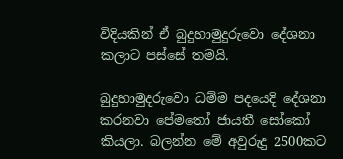විදියකින් ඒ බුදුහාමුදුරුවො දේශනා කලාට පස්සේ තමයි.

බුදුහාමුදරුවො ධම්ම පදයෙදි දේශනා කරනවා පේමතෝ ජායතී සෝකෝ කියලා. බලන්න මේ අවුරුදු 2500කට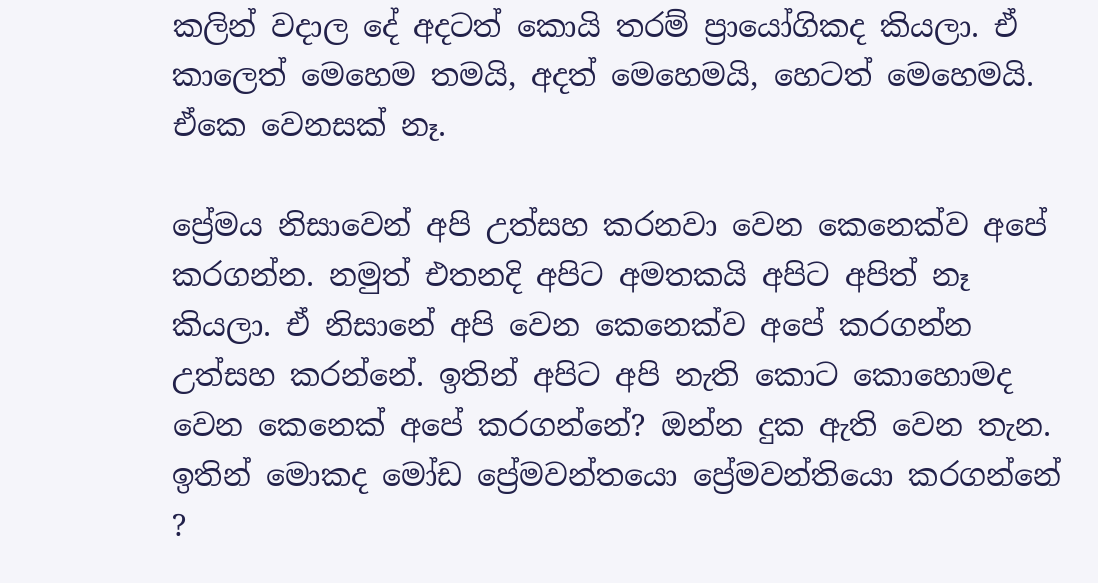කලින් වදාල දේ අදටත් කොයි තරම් ප්‍රායෝගිකද කියලා. ඒ කාලෙත් මෙහෙම තමයි, අදත් මෙහෙමයි, හෙටත් මෙහෙමයි. ඒකෙ වෙනසක් නෑ.

ප්‍රේමය නිසාවෙන් අපි උත්සහ කරනවා වෙන කෙනෙක්ව අපේ කරගන්න. නමුත් එතනදි අපිට අමතකයි අපිට අපිත් නෑ කියලා. ඒ නිසානේ අපි වෙන කෙනෙක්ව අපේ කරගන්න උත්සහ කරන්නේ. ඉතින් අපිට අපි නැති කොට කොහොමද වෙන කෙනෙක් අපේ කරගන්නේ? ඔන්න දුක ඇති වෙන තැන. ඉතින් මොකද මෝඩ ප්‍රේමවන්තයො ප්‍රේමවන්තියො කරගන්නේ ?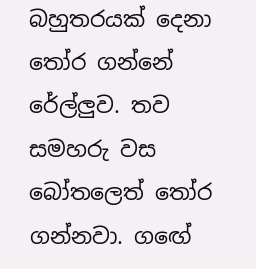බහුතරයක් දෙනා තෝර ගන්නේ රේල්ලුව. තව සමහරු වස බෝතලෙත් තෝර ගන්නවා. ගඟේ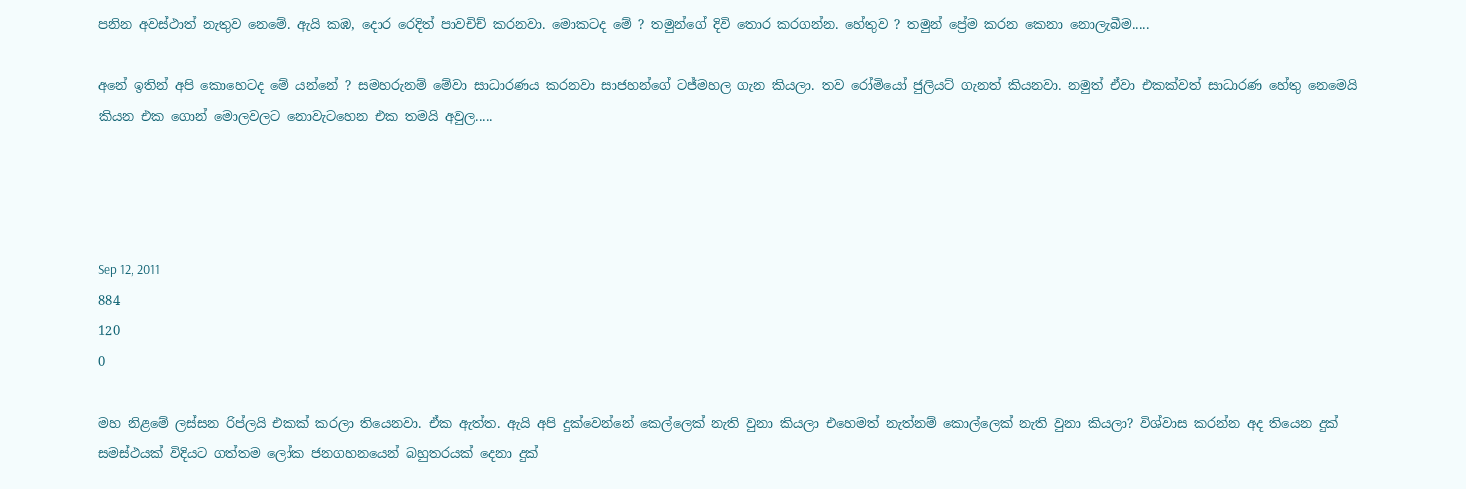පනින අවස්ථාත් නැතුව නෙමේ. ඇයි කඹ, දොර රෙදිත් පාවචිච් කරනවා. මොකටද මේ ? තමුන්ගේ දිවි තොර කරගන්න. හේතුව ? තමුන් ප්‍රේම කරන කෙනා නොලැබීම.....

අනේ ඉතින් අපි කොහෙටද මේ යන්නේ ? සමහරුනම් මේවා සාධාරණය කරනවා සාජහන්ගේ ටජ්මහල ගැන කියලා. තව රෝමියෝ ජුලියට් ගැනත් කියනවා. නමුත් ඒවා එකක්වත් සාධාරණ හේතු නෙමෙයි කියන එක ගොන් මොලවලට නොවැටහෙන එක තමයි අවුල.....




Sep 12, 2011
884
120
0

මහ නිළමේ ලස්සන රිප්ලයි එකක් කරලා තියෙනවා. ඒක ඇත්ත. ඇයි අපි දුක්වෙන්නේ කෙල්ලෙක් නැති වුනා කියලා එහෙමත් නැත්නම් කොල්ලෙක් නැති වුනා කියලා? විශ්වාස කරන්න අද තියෙන දුක් සමස්ථයක් විදියට ගත්තම ලෝක ජනගහනයෙන් බහුතරයක් දෙනා දුක්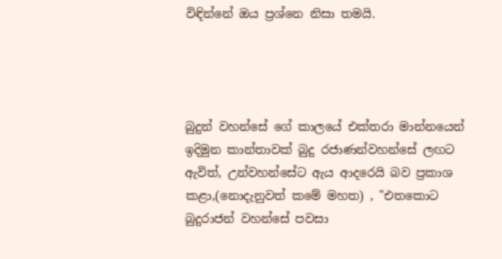විඳින්නේ ඔය ප්‍රශ්නෙ නිසා තමයි.




බුදුන් වහන්සේ ගේ කාලයේ එක්තරා මාන්නයෙන් ඉදිමුන කාන්තාවක් බුදු රජාණන්වහන්සේ ලඟට ඇවිත්, උන්වහන්සේට ඇය ආදරෙයි බව ප්‍රකාශ කළා,(නොදැනුවත් කමේ මහත) , "එතකොට බුදුරාජන් වහන්සේ පවසා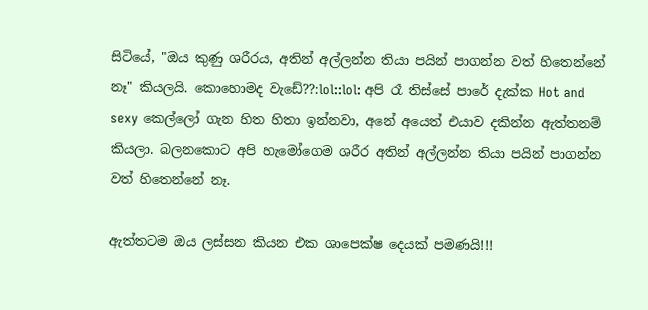සිටියේ, "ඔය කුණු ශරීරය, අතින් අල්ලන්න තියා පයින් පාගන්න වත් හිතෙන්නේ නෑ" කියලයි. කොහොමද වැඩේ??:lol::lol: අපි රෑ තිස්සේ පාරේ දැක්ක Hot and sexy කෙල්ලෝ ගැන හිත හිතා ඉන්නවා, අනේ අයෙත් එයාව දකින්න ඇත්තනම් කියලා. බලනකොට අපි හැමෝගෙම ශරීර අතින් අල්ලන්න තියා පයින් පාගන්න වත් හිතෙන්නේ නෑ.

ඇත්තටම ඔය ලස්සන කියන එක ශාපෙක්ෂ දෙයක් පමණයි!!!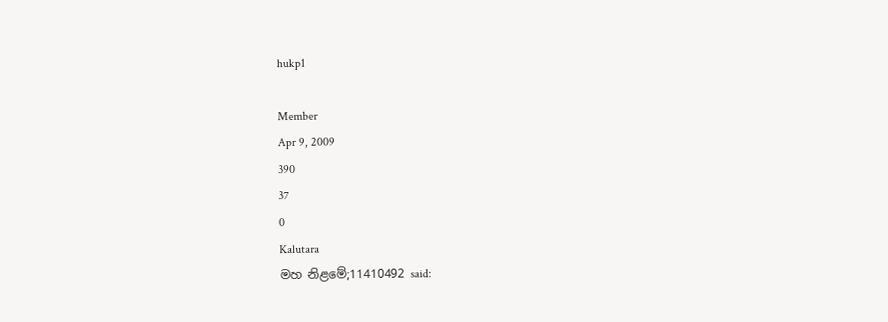hukp1

Member
Apr 9, 2009
390
37
0
Kalutara
මහ නිළමේ;11410492 said: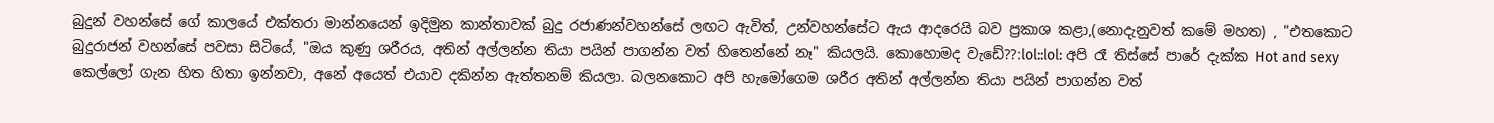බුදුන් වහන්සේ ගේ කාලයේ එක්තරා මාන්නයෙන් ඉදිමුන කාන්තාවක් බුදු රජාණන්වහන්සේ ලඟට ඇවිත්, උන්වහන්සේට ඇය ආදරෙයි බව ප්‍රකාශ කළා,(නොදැනුවත් කමේ මහත) , "එතකොට බුදුරාජන් වහන්සේ පවසා සිටියේ, "ඔය කුණු ශරීරය, අතින් අල්ලන්න තියා පයින් පාගන්න වත් හිතෙන්නේ නෑ" කියලයි. කොහොමද වැඩේ??:lol::lol: අපි රෑ තිස්සේ පාරේ දැක්ක Hot and sexy කෙල්ලෝ ගැන හිත හිතා ඉන්නවා, අනේ අයෙත් එයාව දකින්න ඇත්තනම් කියලා. බලනකොට අපි හැමෝගෙම ශරීර අතින් අල්ලන්න තියා පයින් පාගන්න වත්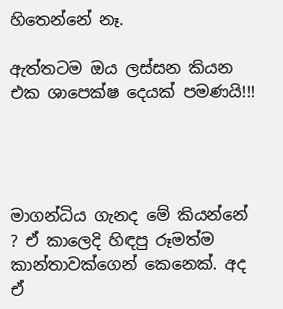හිතෙන්නේ නෑ.

ඇත්තටම ඔය ලස්සන කියන එක ශාපෙක්ෂ දෙයක් පමණයි!!!




මාගන්ධිය ගැනද මේ කියන්නේ ? ඒ කාලෙදි හිඳපු රූමත්ම කාන්තාවක්ගෙන් කෙනෙක්. අද ඒ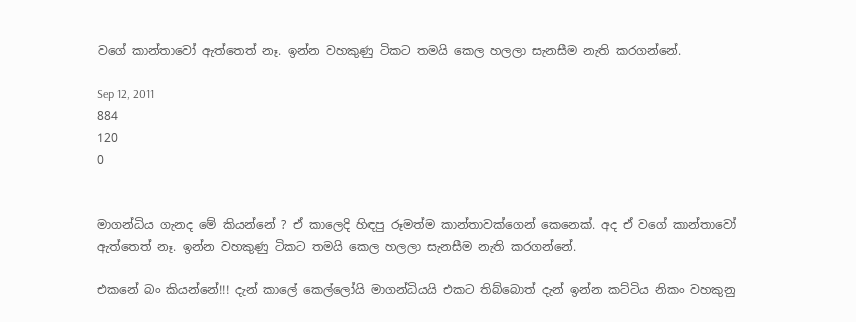වගේ කාන්තාවෝ ඇත්තෙත් නෑ. ඉන්න වහකුණු ටිකට තමයි කෙල හලලා සැනසීම නැති කරගන්නේ.

Sep 12, 2011
884
120
0


මාගන්ධිය ගැනද මේ කියන්නේ ? ඒ කාලෙදි හිඳපු රූමත්ම කාන්තාවක්ගෙන් කෙනෙක්. අද ඒ වගේ කාන්තාවෝ ඇත්තෙත් නෑ. ඉන්න වහකුණු ටිකට තමයි කෙල හලලා සැනසීම නැති කරගන්නේ.

එකනේ බං කියන්නේ!!! දැන් කාලේ කෙල්ලෝයි මාගන්ධියයි එකට තිබ්බොත් දැන් ඉන්න කට්ටිය නිකං වහකුනු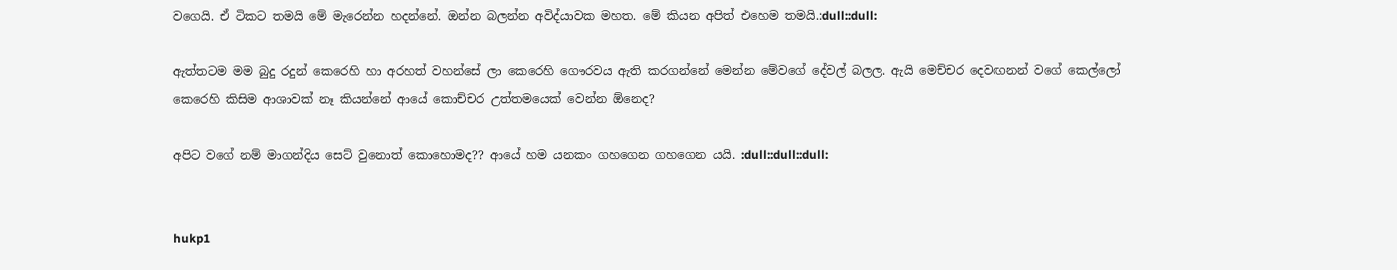වගෙයි. ඒ ටිකට තමයි මේ මැරෙන්න හදන්නේ. ඔන්න බලන්න අවිද්යාවක මහත. මේ කියන අපිත් එහෙම තමයි.:dull::dull:

ඇත්තටම මම බුදු රදුන් කෙරෙහි හා අරහත් වහන්සේ ලා කෙරෙහි ගෞරවය ඇති කරගන්නේ මෙන්න මේවගේ දේවල් බලල. ඇයි මෙච්චර දෙවඟනන් වගේ කෙල්ලෝ කෙරෙහි කිසිම ආශාවක් නෑ කියන්නේ ආයේ කොච්චර උත්තමයෙක් වෙන්න ඕනෙද?

අපිට වගේ නම් මාගන්දිය සෙට් වුනොත් කොහොමද?? ආයේ හම යනකං ගහගෙන ගහගෙන යයි. :dull::dull::dull:


hukp1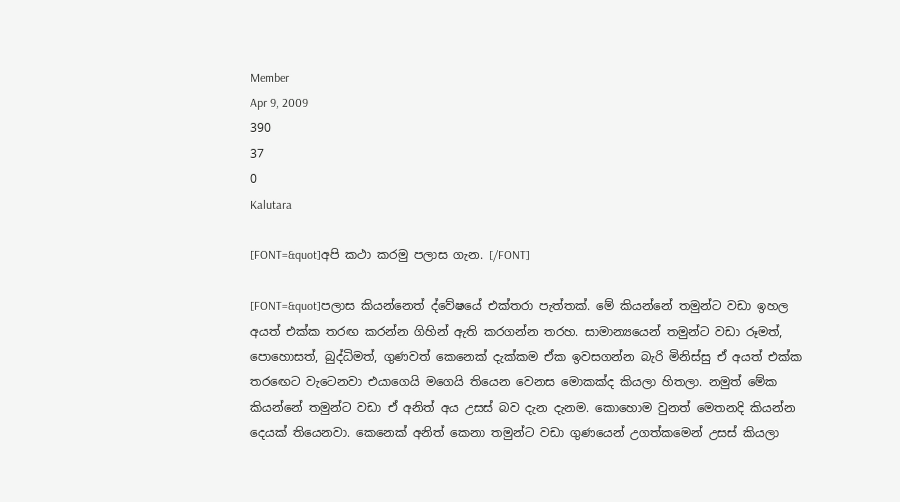Member
Apr 9, 2009
390
37
0
Kalutara

[FONT=&quot]අපි කථා කරමු පලාස ගැන. [/FONT]

[FONT=&quot]පලාස කියන්නෙත් ද්වේෂයේ එක්තරා පැත්තක්. මේ කියන්නේ තමුන්ට වඩා ඉහල අයත් එක්ක තරඟ කරන්න ගිහින් ඇති කරගන්න තරහ. සාමාන්‍යයෙන් තමුන්ට වඩා රූමත්, පොහොසත්, බුද්ධිමත්, ගුණවත් කෙනෙක් දැක්කම ඒක ඉවසගන්න බැරි මිනිස්සු ඒ අයත් එක්ක තරඟෙට වැටෙනවා එයාගෙයි මගෙයි තියෙන වෙනස මොකක්ද කියලා හිතලා. නමුත් මේක කියන්නේ තමුන්ට වඩා ඒ අනිත් අය උසස් බව දැන දැනම. කොහොම වුනත් මෙතනදි කියන්න දෙයක් තියෙනවා. කෙනෙක් අනිත් කෙනා තමුන්ට වඩා ගුණයෙන් උගත්කමෙන් උසස් කියලා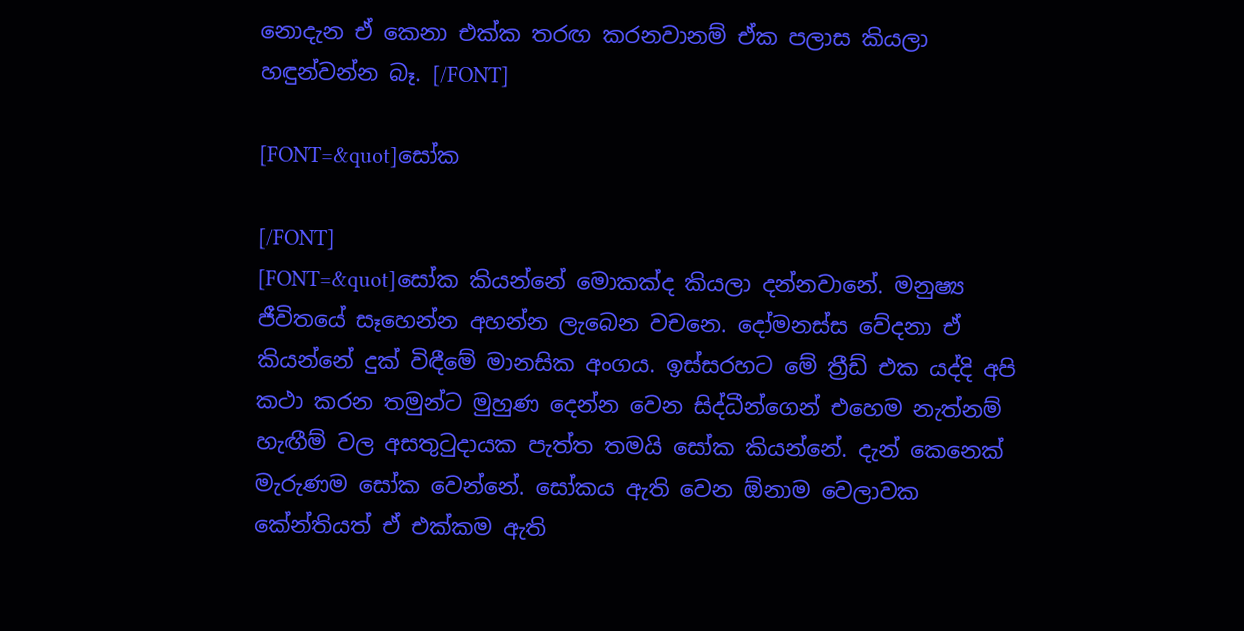නොදැන ඒ කෙනා එක්ක තරඟ කරනවානම් ඒක පලාස කියලා හඳුන්වන්න බෑ. [/FONT]

[FONT=&quot]සෝක

[/FONT]
[FONT=&quot]සෝක කියන්නේ මොකක්ද කියලා දන්නවානේ. මනුෂ්‍ය ජීවිතයේ සෑහෙන්න අහන්න ලැබෙන වචනෙ. දෝමනස්ස වේදනා ඒ කියන්නේ දුක් විඳීමේ මානසික අංගය. ඉස්සරහට මේ ත්‍රීඩ් එක යද්දි අපි කථා කරන තමුන්ට මුහුණ දෙන්න වෙන සිද්ධීන්ගෙන් එහෙම නැත්නම් හැඟීම් වල අසතුටුදායක පැත්ත තමයි සෝක කියන්නේ. දැන් කෙනෙක් මැරුණම සෝක වෙන්නේ. සෝකය ඇති වෙන ඕනාම වෙලාවක කේන්තියත් ඒ එක්කම ඇති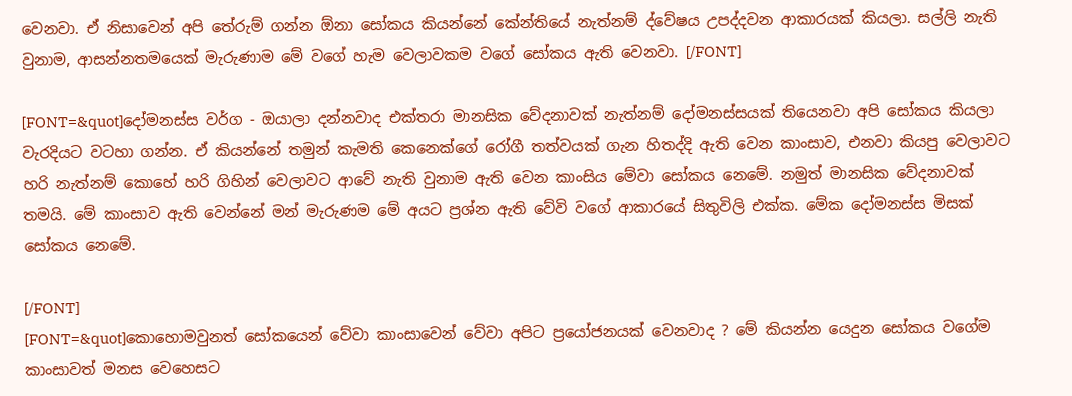වෙනවා. ඒ නිසාවෙන් අපි තේරුම් ගන්න ඕනා සෝකය කියන්නේ කේන්තියේ නැත්නම් ද්වේෂය උපද්දවන ආකාරයක් කියලා. සල්ලි නැති වුනාම, ආසන්නතමයෙක් මැරුණාම මේ වගේ හැම වෙලාවකම වගේ සෝකය ඇති වෙනවා. [/FONT]

[FONT=&quot]දෝමනස්ස වර්ග - ඔයාලා දන්නවාද එක්තරා මානසික වේදනාවක් නැත්නම් දෝමනස්සයක් තියෙනවා අපි සෝකය කියලා වැරදියට වටහා ගන්න. ඒ කියන්නේ තමුන් කැමති කෙනෙක්ගේ රෝගී තත්වයක් ගැන හිතද්දි ඇති වෙන කාංසාව, එනවා කියපු වෙලාවට හරි නැත්නම් කොහේ හරි ගිහින් වෙලාවට ආවේ නැති වුනාම ඇති වෙන කාංසිය මේවා සෝකය නෙමේ. නමුත් මානසික වේදනාවක් තමයි. මේ කාංසාව ඇති වෙන්නේ මන් මැරුණම මේ අයට ප්‍රශ්න ඇති වේවි වගේ ආකාරයේ සිතුවිලි එක්ක. මේක දෝමනස්ස මිසක් සෝකය නෙ‍මේ.

[/FONT]
[FONT=&quot]කොහොමවුනත් සෝකයෙන් වේවා කාංසාවෙන් වේවා අපිට ප්‍රයෝජනයක් වෙනවාද ? මේ කියන්න යෙදුන සෝකය වගේම කාංසාවත් මනස වෙහෙසට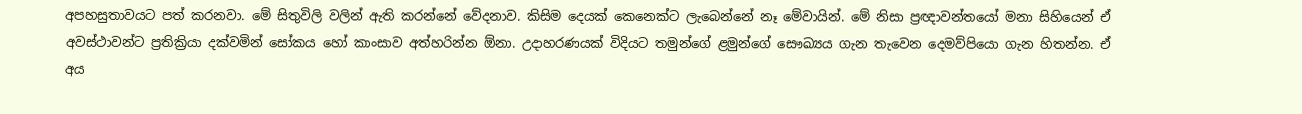අපහසුතාවයට පත් කරනවා. මේ සිතුවිලි වලින් ඇති කරන්නේ වේදනාව. කිසිම දෙයක් කෙනෙක්ට ලැබෙන්නේ නෑ මේවායින්. මේ නිසා‍ ප්‍රඥාවන්තයෝ මනා සිහියෙන් ඒ අවස්ථාවන්ට ප්‍රතික්‍රියා දක්වමින් ‍සෝකය හෝ කාංසාව අත්හරින්න ඕනා. උදාහරණයක් විදියට තමුන්ගේ ළමුන්ගේ සෞඛ්‍යය ගැන තැවෙන දෙමව්පියො ගැන හිතන්න. ඒ අය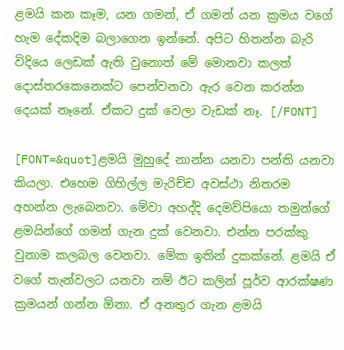ළමයි කන කෑම, යන ගමන්, ඒ ගමන් යන ක්‍රමය වගේ හැම දේකදිම බලාගෙන ඉන්නේ. අපිට හිතන්න බැරි විදියෙ ලෙඩක් ඇති ‍වුනොත් මේ මොනවා කලත් දොස්තරකෙනෙක්ට පෙන්වනවා ඇර වෙන කරන්න දෙයක් නෑනේ. ඒකට දුක් වෙලා ‍වැඩක් නෑ. [/FONT]

[FONT=&quot]ළමයි මුහු‍දේ නාන්න යනවා පන්ති යනවා කියලා. එහෙම ගිහිල්ල මැරිච්ච අවස්ථා නිතරම අහන්න ලැබෙනවා. මේවා අහද්දි දෙමව්පියො තමුන්ගේ ළමයින්ගේ ගමන් ගැන දුක් වෙනවා. එන්න පරක්කු වුනාම කලබල වෙනවා. මේක ඉතින් දුකක්නේ. ළමයි ඒ වගේ තැන්වලට යනවා නම් ඊට කලින් පූර්ව ආරක්ෂණ ක්‍රමයන් ගන්න ඕනා. ඒ අනතුර ගැන ළමයි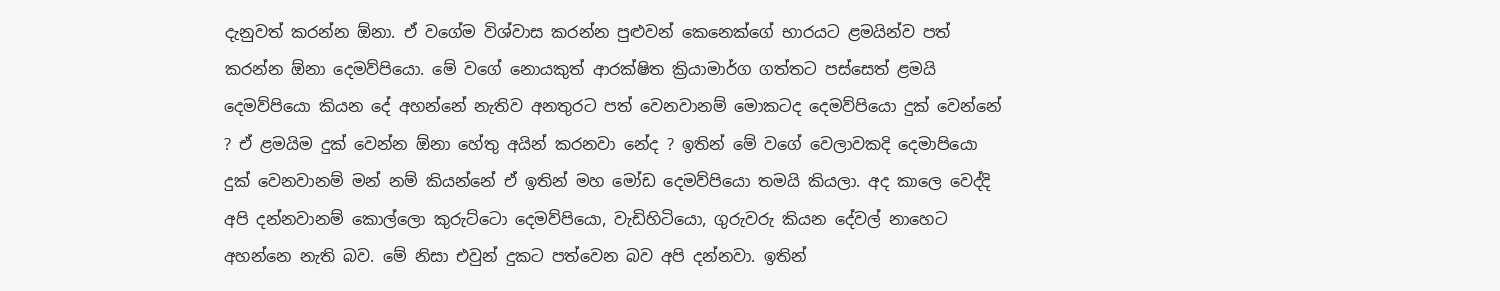දැනුවත් කරන්න ඕනා. ඒ වගේම විශ්වාස කරන්න පුළුවන් කෙනෙක්ගේ භාරයට ළමයින්ව පත් කරන්න ඕනා දෙමව්පියො. මේ ‍වගේ නොයකුත් ආරක්ෂිත ක්‍රියාමාර්ග ගත්තට පස්සෙත් ළමයි දෙමව්පියො කියන දේ අහන්නේ නැතිව අනතුරට පත් වෙනවානම් මොකටද දෙමව්පියො දුක් වෙන්නේ ? ඒ ළමයිම දුක් වෙන්න ඕනා හේතු අයින් කරනවා නේද ? ඉතින් මේ වගේ වෙලාවකදි දෙමාපියො දුක් වෙනවානම් මන් නම් කියන්නේ ඒ ඉතින් මහ මෝඩ දෙමව්පියො තමයි කියලා. අද කාලෙ වෙද්දි අපි දන්නවානම් කොල්ලො කුරුට්ටො දෙමව්පි‍යො, වැඩිහිටියො, ගුරුවරු කියන දේවල් නාහෙට අහන්නෙ නැති බව. මේ නිසා‍ එවුන් දුකට පත්වෙන බව අපි දන්නවා. ඉතින්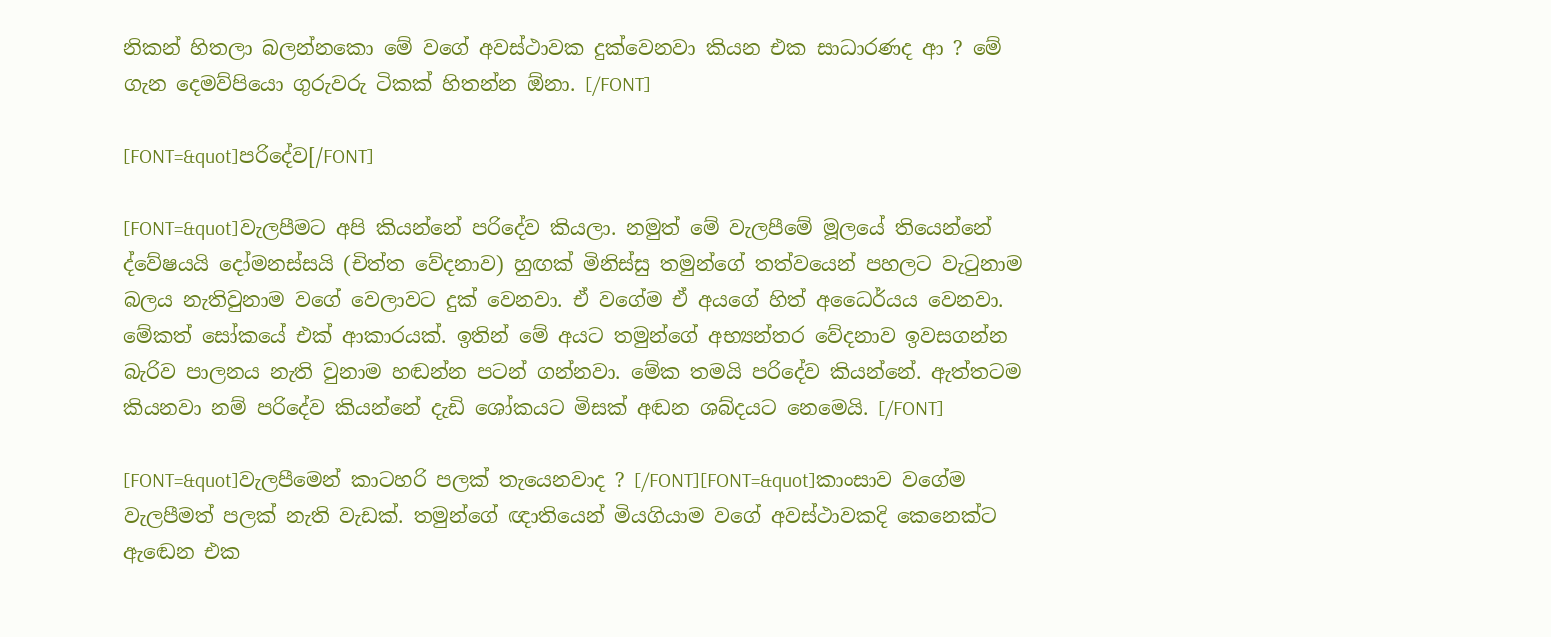නිකන් හිතලා බලන්නකො මේ වගේ අවස්ථාවක දුක්වෙනවා කියන එක සාධාරණද ආ ? මේ ගැන දෙමව්පියො ගුරුවරු ටිකක් හිතන්‍න ඕනා. [/FONT]

[FONT=&quot]පරිදේව[/FONT]

[FONT=&quot]වැලපීමට අපි කියන්නේ පරිදේව කියලා. නමුත් මේ වැලපීමේ මූලයේ තියෙන්නේ ද්වේෂයයි දෝමනස්සයි (චිත්ත වේදනාව) හුඟක් මිනිස්සු තමුන්ගේ තත්වයෙන් පහලට වැටුනාම බලය නැතිවුනාම වගේ වෙලාවට දුක් වෙනවා. ඒ වගේම ඒ අයගේ හිත් අධෛර්යය වෙනවා. මේකත් සෝකයේ එක් ආකාරයක්. ඉතින් මේ අයට තමුන්ගේ අභ්‍යන්තර වේදනාව ඉවසගන්න බැරිව පාලනය නැති වුනාම හඬන්න පටන් ගන්නවා. මේක තමයි පරිදේව කියන්නේ. ඇත්තටම කියනවා නම් පරිදේව කියන්නේ දැඩි ශෝකයට මිසක් අඬන ශබ්දයට නෙමෙයි. [/FONT]

[FONT=&quot]වැලපීමෙන් කාටහරි පලක් තැයෙනවාද ? [/FONT][FONT=&quot]කාංසාව වගේම වැලපීමත් පලක් නැති වැඩක්. තමුන්ගේ ඥාතියෙන් මියගියාම වගේ අවස්ථාවකදි කෙනෙක්ට ඇ‍ඬෙන එක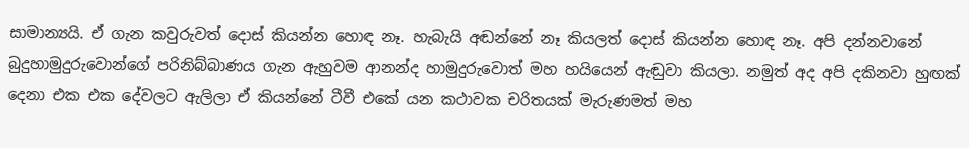සාමාන්‍යයි. ඒ ගැන කවුරුවත් දොස් කියන්න හොඳ නෑ. හැබැයි අඬන්නේ නෑ කියලත් දොස් කියන්න හොඳ නෑ. අපි දන්නවානේ බුදුහාමුදුරුවොන්ගේ පරිනිබ්බාණය ගැන ඇහුවම ආනන්ද හාමුදුරුවොත් මහ හයියෙන් ඇඬුවා කියලා. නමුත් අද අපි දකිනවා හුඟක් දෙනා එක එක දේවලට ඇලිලා ඒ කියන්නේ ටීවී එකේ යන කථාවක චරිතයක් මැරුණමත් මහ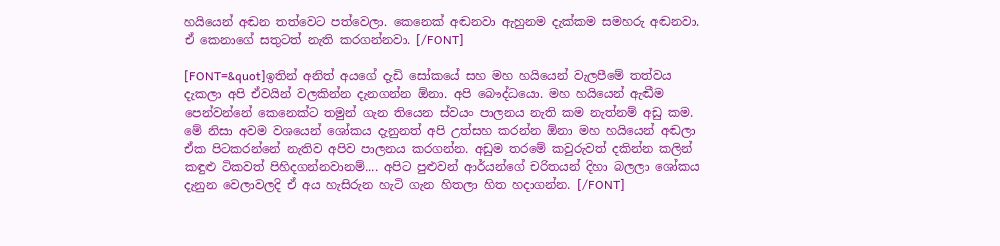හයියෙන් අඬන තත්වෙට පත්වෙලා. කෙනෙක් අඬනවා ඇහුනම දැක්කම සමහරු අඬනවා. ඒ කෙනාගේ සතුටත් නැති කරගන්නවා. [/FONT]

[FONT=&quot]ඉතින් අනිත් අයගේ දැඩි සෝකයේ සහ මහ හයියෙන් වැලපීමේ තත්වය දැකලා අපි ඒවයින් වලකින්න දැනගන්න ඕනා. අපි බෞද්ධයො. මහ හයියෙන් ඇඬීම පෙන්වන්නේ කෙනෙක්ට තමුන් ගැන තියෙන ස්වයං පාලනය නැති කම නැත්නම් අඩු කම. මේ නිසා අවම වශයෙන් ශෝකය දැනුනත් අපි උත්සහ කරන්න ඕනා මහ හයියෙන් අඬලා ඒක පිටකරන්නේ නැතිව අපිව පාලනය කරගන්න. අඩුම තරමේ කවුරුවත් දකින්න කලින් කඳුළු ටිකවත් පිහිදගන්නවානම්.... අපිට පුළුවන් ආර්යන්ගේ චරිත‍යන් දිහා බලලා ශෝකය දැනුන වෙලාවලදි ඒ අය හැසිරුන හැටි ගැන හිතලා හිත හදාගන්න. [/FONT]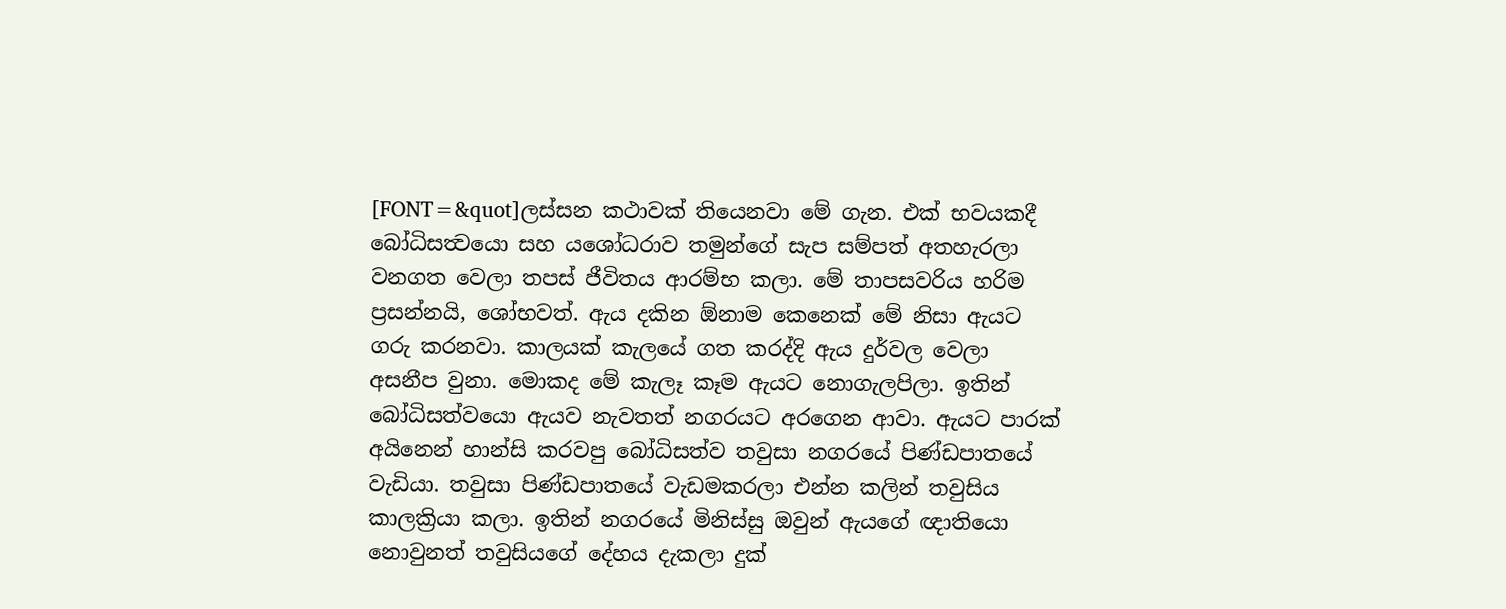[FONT=&quot]ලස්සන කථාවක් තියෙනවා මේ ගැන. එක් භවයකදී බෝධිසත්‍වයො සහ යශෝධරාව තමුන්ගේ සැප සම්පත් අතහැරලා වනගත වෙලා තපස් ජීවිතය ආරම්භ කලා. මේ තාපසවරිය හරිම ප්‍රසන්නයි, ශෝභවත්. ඇය දකින ඕනාම කෙනෙක් මේ නිසා ඇයට ගරු කරනවා. කාලයක් කැලයේ ගත කරද්දි ඇය දුර්වල වෙලා අසනීප වුනා. මොකද මේ කැලෑ කෑම ඇයට නොගැලපිලා. ඉතින් බෝධිසත්වයො ඇයව නැවතත් නගරයට අරගෙන ආවා. ඇයට පාරක් අයිනෙන් හාන්සි කරවපු බෝධිසත්ව තවුසා නගරයේ පිණ්ඩපාතයේ වැඩියා. තවුසා පිණ්ඩපාතයේ වැඩමකරලා එන්න කලින් තවුසිය කාලක්‍රියා කලා. ඉතින් නගරයේ මිනිස්සු ඔවුන් ඇයගේ ඥාතියො නොවුනත් තවුසියගේ දේහය දැකලා දුක්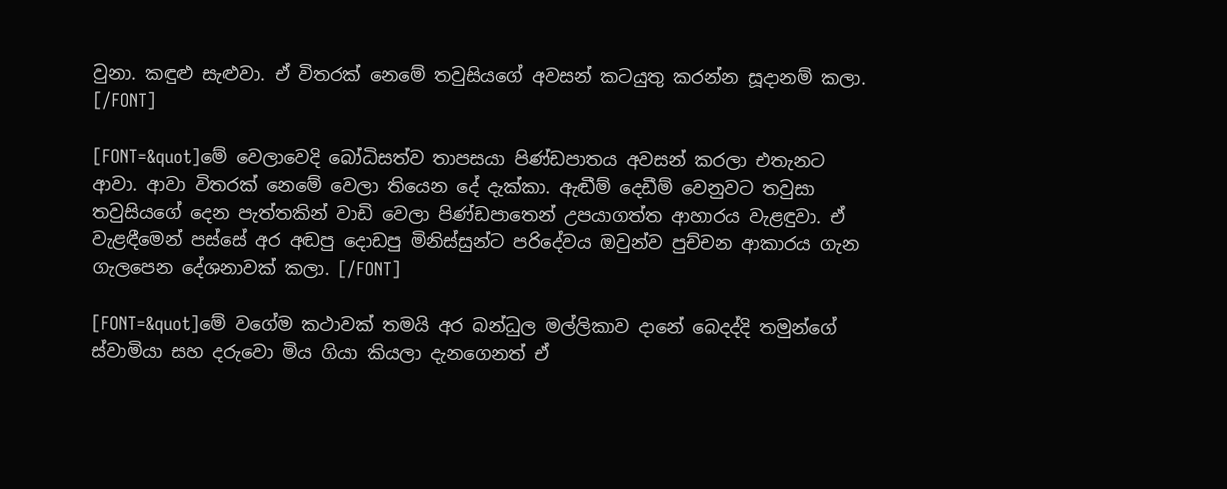වුනා. කඳුළු සැළුවා. ඒ විතරක් නෙමේ තවුසියගේ අවසන් කටයුතු කරන්න සූදානම් කලා. [/FONT]

[FONT=&quot]මේ වෙලාවෙදි බෝධිසත්ව තාපසයා පිණ්ඩපාතය අවසන් කරලා එතැනට ආවා. ආවා විතරක් නෙමේ වෙලා තියෙන දේ දැක්කා. ඇඬීම් දෙඩීම් වෙනුවට තවුසා තවුසියගේ දෙන පැත්තකින් වාඩි වෙලා පිණ්ඩපාතෙන් උපයාගත්ත ආහාරය වැළඳුවා. ඒ වැළඳීමෙන් පස්සේ අර අඬපු දොඩපු මිනිස්සුන්ට පරිදේවය ඔවුන්ව පුච්චන ආකාරය ගැන ගැලපෙන දේශනාවක් කලා. [/FONT]

[FONT=&quot]මේ වගේම කථාවක් තමයි අර බන්ධුල මල්ලිකාව දානේ බෙදද්දි තමුන්ගේ ස්වාමියා සහ දරුවො මිය ගියා කියලා දැනගෙනත් ඒ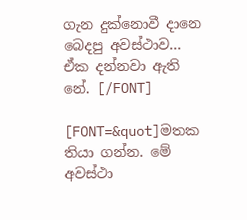ගැන දුක්නොවී දානෙ බෙදපු අවස්ථාව... ඒක දන්නවා ඇති නේ. [/FONT]

[FONT=&quot]මතක තියා ගන්න. මේ අවස්ථා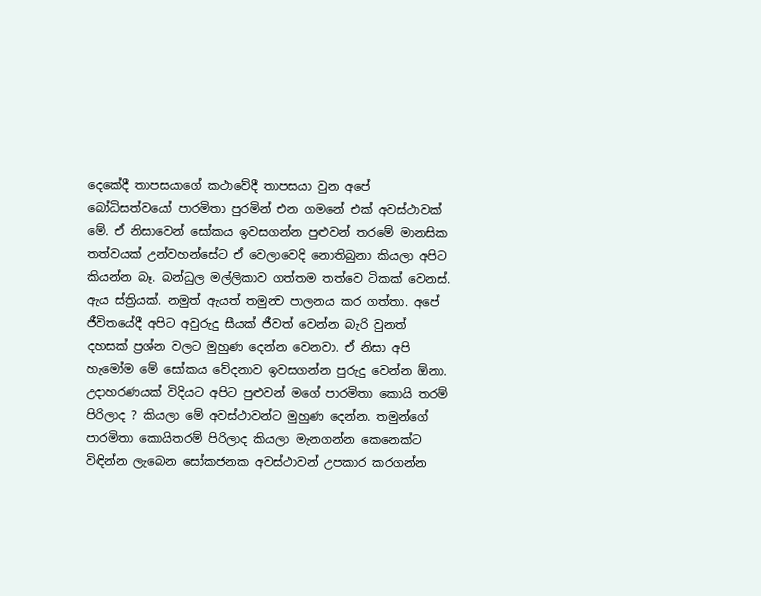දෙකේදී තාපසයාගේ කථාවේදී තාපසයා වුන අපේ බෝධිසත්වයෝ පාරමිතා පුරමින් එන ගමනේ එක් අවස්ථාවක් මේ. ඒ නිසාවෙන් සෝකය ඉවසගන්න පුළුවන් තරමේ මානසික තත්වයක් උන්වහන්සේට ඒ වෙලාවෙදි නොතිබුනා කියලා අපිට කියන්න බෑ. බන්ධුල මල්ලිකාව ගත්තම තත්වෙ ටිකක් වෙනස්. ඇය ස්ත්‍රියක්. නමුත් ඇයත් තමුන්‍ව පාලනය කර ගත්තා. අපේ ජීවිතයේදී අපිට අවුරුදු සීයක් ජීවත් වෙන්න බැරි වුනත් දහසක් ප්‍රශ්න වලට මුහුණ දෙන්න වෙනවා. ඒ නිසා අපි හැමෝම මේ සෝකය වේදනාව ඉවසගන්න පුරුදු වෙන්න ඕනා. උදාහරණයක් විදියට අපිට පුළුවන් මගේ පාරමිතා කොයි තරම් පිරිලාද ? කියලා මේ අවස්ථාවන්ට මුහුණ දෙන්න. තමුන්ගේ පාරමිතා කොයිතරම් පිරිලාද කියලා මැනගන්න කෙනෙක්ට විඳින්න ලැබෙන සෝකජනක අවස්ථාවන් උපකාර කරගන්න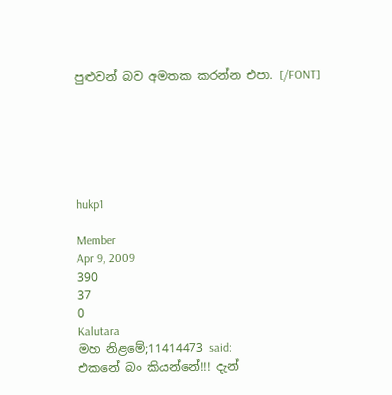පුළුවන් බව අමතක කරන්න එපා. [/FONT]






hukp1

Member
Apr 9, 2009
390
37
0
Kalutara
මහ නිළමේ;11414473 said:
එකනේ බං කියන්නේ!!! දැන්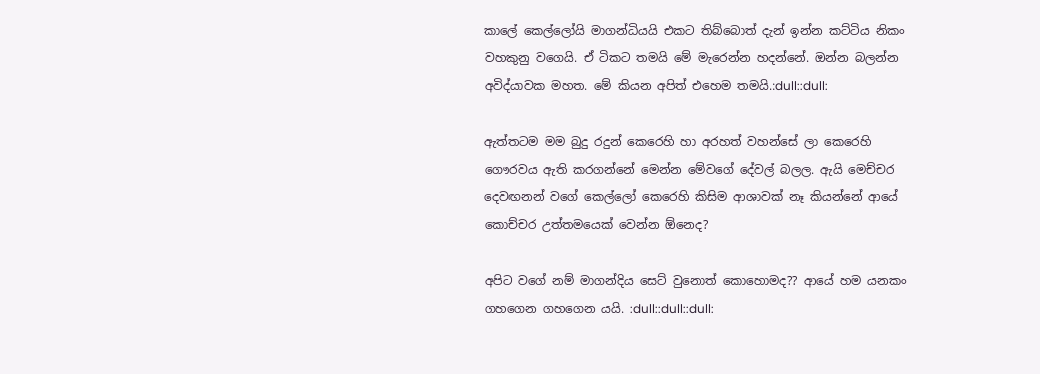කාලේ කෙල්ලෝයි මාගන්ධියයි එකට තිබ්බොත් දැන් ඉන්න කට්ටිය නිකං වහකුනු වගෙයි. ඒ ටිකට තමයි මේ මැරෙන්න හදන්නේ. ඔන්න බලන්න අවිද්යාවක මහත. මේ කියන අපිත් එහෙම තමයි.:dull::dull:

ඇත්තටම මම බුදු රදුන් කෙරෙහි හා අරහත් වහන්සේ ලා කෙරෙහි ගෞරවය ඇති කරගන්නේ මෙන්න මේවගේ දේවල් බලල. ඇයි මෙච්චර දෙවඟනන් වගේ කෙල්ලෝ කෙරෙහි කිසිම ආශාවක් නෑ කියන්නේ ආයේ කොච්චර උත්තමයෙක් වෙන්න ඕනෙද?

අපිට වගේ නම් මාගන්දිය සෙට් වුනොත් කොහොමද?? ආයේ හම යනකං ගහගෙන ගහගෙන යයි. :dull::dull::dull: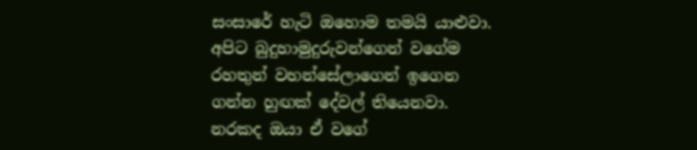සංසාරේ හැටි ඔහොම තමයි යාළුවා. අපිට බුදුහාමුදුරුවන්ගෙන් වගේම රහතුන් වහන්සේලාගෙන් ඉගෙන ගන්න හුඟක් දේවල් තියෙනවා. නරකද ඔයා ඒ වගේ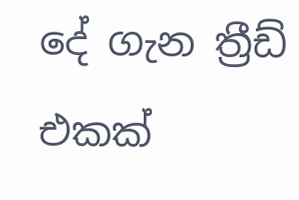දේ ගැන ත්‍රීඩ් එකක්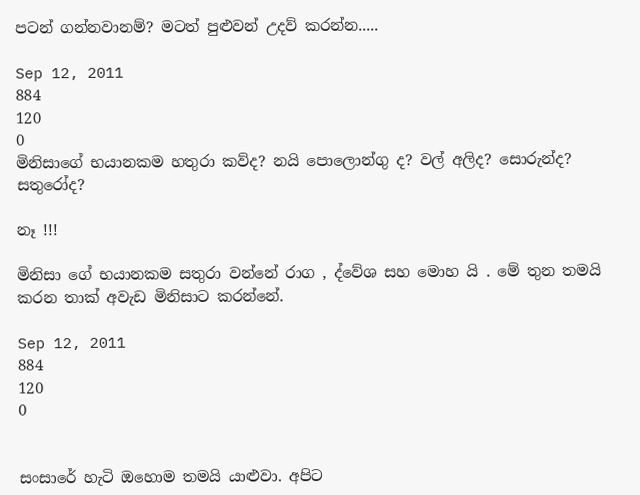පටන් ගන්නවානම්? මටත් පුළුවන් උදව් කරන්න.....

Sep 12, 2011
884
120
0
මිනිසාගේ භයානකම හතුරා කව්ද? නයි පොලොන්ගු ද? වල් අලිද? සොරුන්ද? සතුරෝද?

නෑ !!!

මිනිසා ගේ භයානකම සතුරා වන්නේ රාග , ද්වේශ සහ මොහ යි . මේ තුන තමයි කරන තාක් අවැඩ මිනිසාට කරන්නේ.

Sep 12, 2011
884
120
0


සංසාරේ හැටි ඔහොම තමයි යාළුවා. අපිට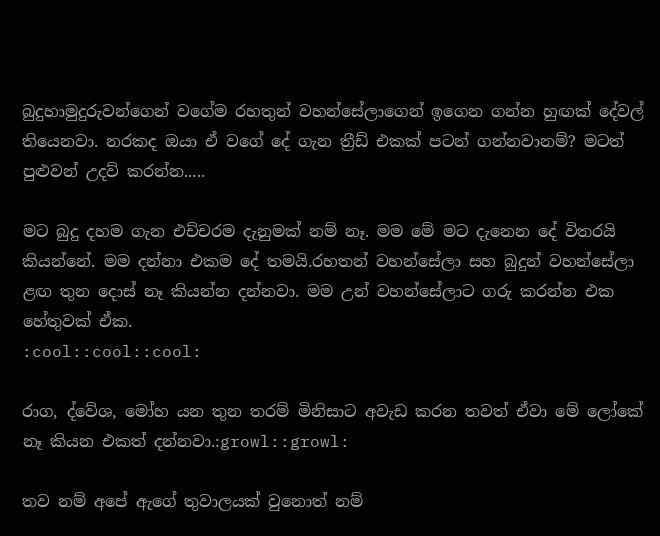බුදුහාමුදුරුවන්ගෙන් වගේම රහතුන් වහන්සේලාගෙන් ඉගෙන ගන්න හුඟක් දේවල් තියෙනවා. නරකද ඔයා ඒ වගේ දේ ගැන ත්‍රීඩ් එකක් පටන් ගන්නවානම්? මටත් පුළුවන් උදව් කරන්න.....

මට බුදු දහම ගැන එච්චරම දැනුමක් නම් නෑ. මම මේ මට දැනෙන දේ විතරයි කියන්නේ. මම දන්නා එකම දේ තමයි.රහතන් වහන්සේලා සහ බුදුන් වහන්සේලා ළඟ තුන දොස් නෑ කියන්න දන්නවා. මම උන් වහන්සේලාට ගරු කරන්න එක හේතුවක් ඒක.
:cool::cool::cool:

රාග, ද්වේශ, මෝහ යන තුන තරම් මිනිසාට අවැඩ කරන තවත් ඒවා මේ ලෝකේ නෑ කියන එකත් දන්නවා.:growl::growl:

තව නම් අපේ ඇගේ තුවාලයක් වුනොත් නම්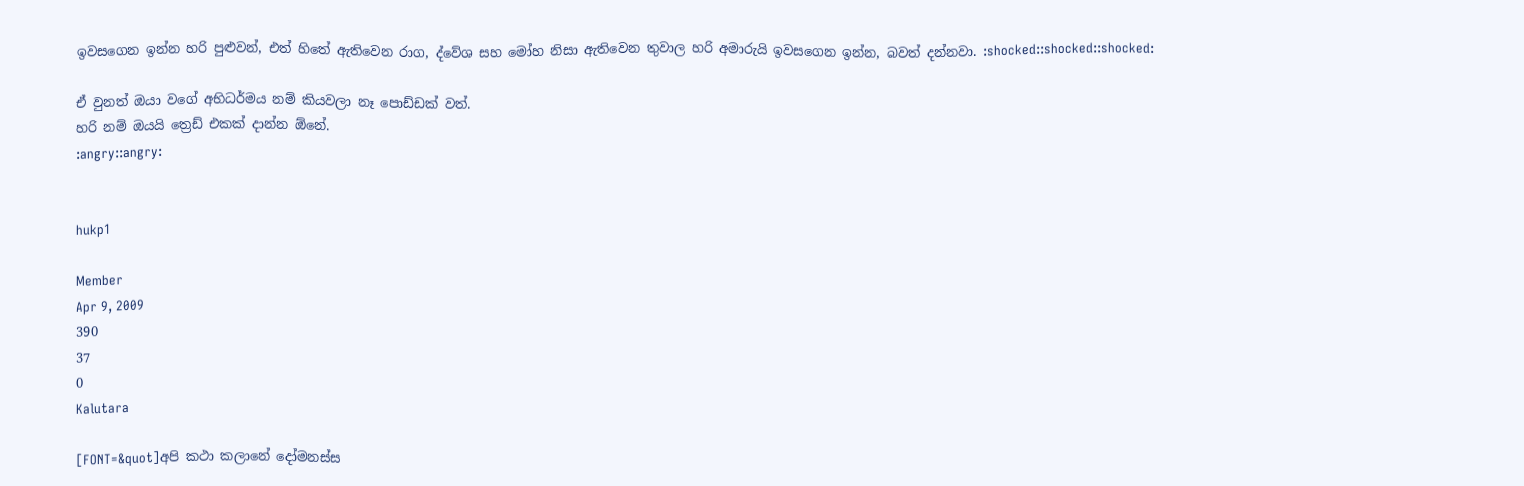ඉවසගෙන ඉන්න හරි පුළුවන්, එත් හිතේ ඇතිවෙන රාග, ද්වේශ සහ මෝහ නිසා ඇතිවෙන තුවාල හරි අමාරුයි ඉවසගෙන ඉන්න, බවත් දන්නවා. :shocked::shocked::shocked:

ඒ වුනත් ඔයා වගේ අභිධර්මය නම් කියවලා නෑ පොඩ්ඩක් වත්.
හරි නම් ඔයයි ත්‍රෙඩ් එකක් දාන්න ඕනේ.
:angry::angry:


hukp1

Member
Apr 9, 2009
390
37
0
Kalutara

[FONT=&quot]අපි කථා කලානේ දෝමනස්ස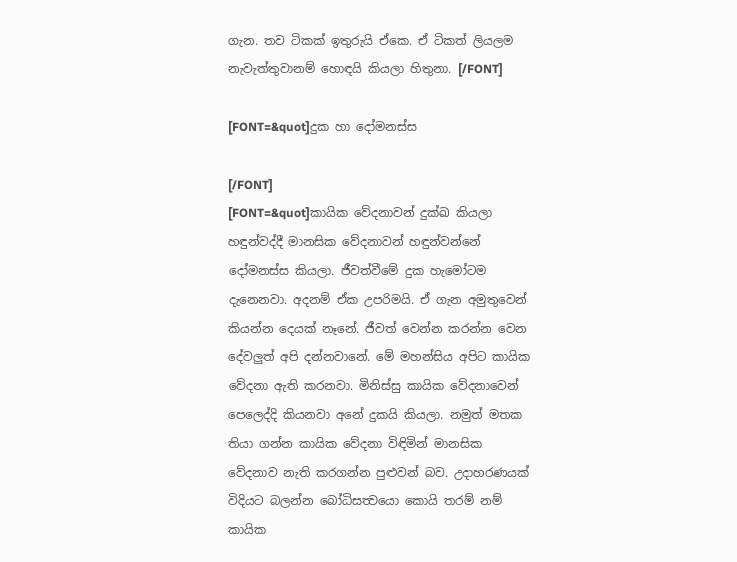ගැන. තව ටිකක් ඉතුරුයි ඒකෙ. ඒ ටිකත් ලියලම නැවැත්තුවානම් හොඳයි කියලා හිතුනා. [/FONT]

[FONT=&quot]දුක හා දෝමනස්ස

[/FONT]
[FONT=&quot]කායික වේදනාවන් දුක්ඛ කියලා හඳුන්වද්දී මානසික වේදනාවන් හඳුන්වන්නේ දෝමනස්ස කියලා. ජීවත්වීමේ දුක හැමෝටම දැනෙනවා. අදනම් ඒක උපරිමයි. ඒ ගැන අමුතුවෙන් කියන්න දෙයක් නෑනේ. ජීවත් වෙන්න කරන්න වෙන දේවලුත් අපි දන්නවානේ. මේ මහන්සිය අපිට කායික වේදනා ඇති කරනවා. මිනිස්සු කායික වේදනාවෙන් පෙලෙද්දි කියනවා අනේ දුකයි කියලා. නමුත් මතක තියා ගන්න කායික වේදනා විඳිමින් මානසික වේදනාව නැති කරගන්න පුළුවන් බව. උදාහරණයක් විදියට බලන්න බෝධිසත්‍වයො කොයි තරම් නම් කායික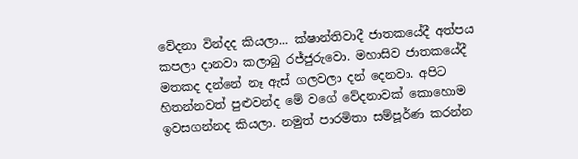වේදනා වින්දද කියලා... ක්ෂාන්තිවාදී ජාත‍කයේදී අත්පය කපලා දානවා කලාබු රජ්ජුරුවො. මහාසිව ජාත‍කයේදී මතකද දන්නේ නෑ ඇස් ගලවලා දන් දෙනවා. අපිට හිතන්නවත් පුළුවන්ද මේ වගේ වේදනාවක් කො‍හොම ඉවසගන්නද කියලා. නමුත් පාරමිතා සම්පූර්ණ කරන්න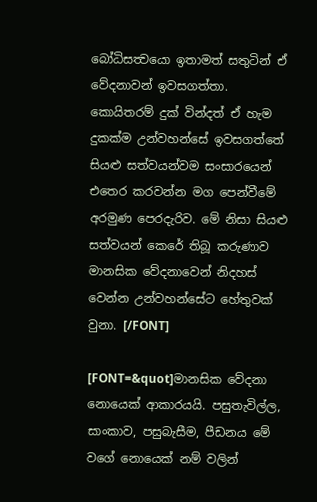බෝධිසත්‍වයො ඉතාමත් සතුටින් ඒ වේදනාවන් ඉවසගත්තා. කොයිතරම් දුක් වින්දත් ඒ හැම දුකක්ම උන්වහන්සේ ඉවසගත්තේ සියළු සත්වයන්වම සංසාරයෙන් එතෙර කරවන්න මග පෙන්වීමේ අරමුණ පෙරදැරිව. මේ නිසා‍ සියළු සත්වයන් කෙරේ තිබූ කරුණාව මානසික වේදනාවෙන් නිදහස් වෙන්න උන්වහන්සේට හේතුවක් වුනා. [/FONT]

[FONT=&quot]මානසික වේදනා නොයෙක් ආකාරයයි. පසුතැවිල්ල, සාංකාව, පසුබැසීම, පීඩනය මේ වගේ නොයෙක් නම් වලින්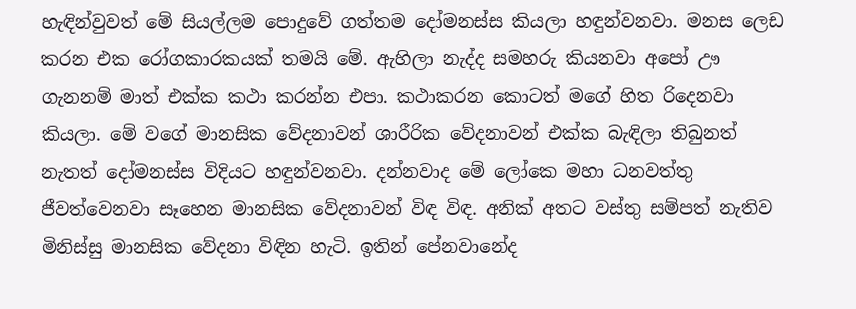හැඳින්වුවත් මේ සියල්ලම පොදුවේ ගත්තම දෝමනස්ස කියලා හඳුන්වනවා. මනස ලෙඩ කරන එක රෝගකාරකයක් තමයි මේ. ඇහිලා නැද්ද සමහරු කියනවා අපෝ ඌ ගැනනම් මාත් එක්ක කථා කරන්න එපා. කථාකරන කොටත් ‍මගේ හිත රිදෙනවා කියලා. මේ වගේ මානසික වේදනාවන් ශාරීරික වේදනාවන් එක්ක බැඳිලා තිබුනත් නැතත් දෝමනස්ස විදියට හඳුන්වනවා. දන්නවාද මේ ලෝකෙ මහා ධනවත්තු ජීවත්වෙනවා සෑහෙන මානසික වේදනාවන් විඳ විඳ. අනික් අතට වස්තු සම්පත් නැතිව මිනිස්සු මානසික වේදනා විඳින හැටි. ඉතින් පේනවානේද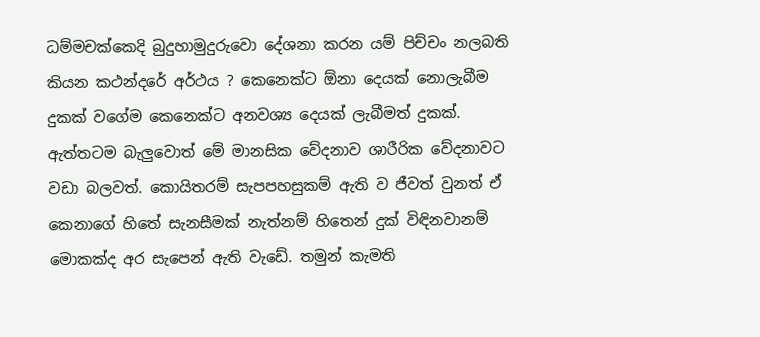ධම්මචක්කෙදි බුදුහාමුදුරුවො දේශනා කරන යම් පිච්චං නලබති කියන කථන්දරේ අර්ථය ? කෙනෙක්ට ඕනා දෙයක් නොලැබීම දුකක් වගේම කෙනෙක්ට අනවශ්‍ය දෙයක් ලැබීමත් දුකක්. ඇත්තටම බැලුවොත් මේ මානසික වේදනාව ශාරීරික වේදනාවට වඩා බලවත්. කොයිතරම් සැපපහසුකම් ඇති ව ජීවත් වුනත් ඒ කෙනාගේ හිතේ සැනසීමක් නැත්නම් හිතෙන් දුක් විඳිනවානම් මොකක්ද අර සැපෙන් ඇති වැඩේ. තමුන් කැමති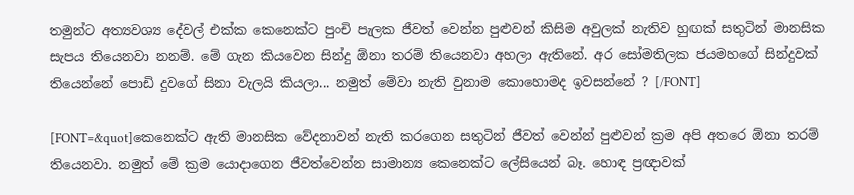තමුන්ට අත්‍යවශ්‍ය දේවල් එක්ක කෙනෙක්ට පුංචි පැලක ජීවත් වෙන්න පුළුවන් කිසිම අවුලක් නැතිව හුඟක් සතුටින් මානසික සැපය තියෙනවා නනම්. මේ ගැන කියවෙන සින්දු ඕනා තරම් තියෙනවා අහලා ඇතිනේ. අර සෝමතිලක ජයමහගේ සින්දුවක් තියෙන්නේ පොඩි දුවගේ සිනා වැලයි කියලා... නමුත් මේවා නැති වුනාම කොහොමද ඉවසන්නේ ? [/FONT]

[FONT=&quot]කෙනෙක්ට ඇති මානසික වේදනාවන් නැති කරගෙන සතුටින් ජීවත් වෙන්න් පුළුවන් ක්‍රම ‍අපි අතරෙ ඕනා තරම් තියෙනවා. නමුත් මේ ක්‍රම යොදාගෙන ජීවත්වෙන්න සාමාන්‍ය කෙනෙක්ට ලේසියෙන් බෑ. හොඳ ප්‍රඥාවක්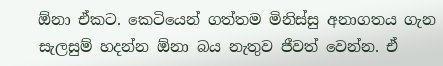ඕනා ඒකට. කෙටියෙන් ගත්තම මිනිස්සු අනාගතය ගැන සැලසුම් හදන්න ඕනා බය නැතුව ජීවත් වෙන්න. ඒ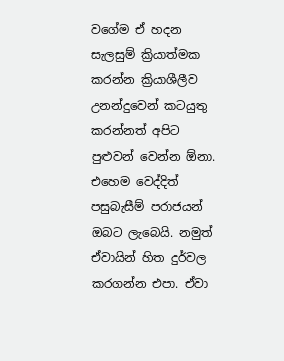වගේම ඒ හදන සැලසුම් ක්‍රියාත්මක කරන්න ක්‍රියාශීලීව උනන්දුවෙන් කටයුතු කරන්නත් අපිට පුළුවන් වෙන්න ඕනා. එහෙම වෙද්දිත් පසුබැසීම් පරාජයන් ඔබට ලැබෙයි. නමුත් ඒවායින් හිත දුර්වල කරගන්න එපා. ඒවා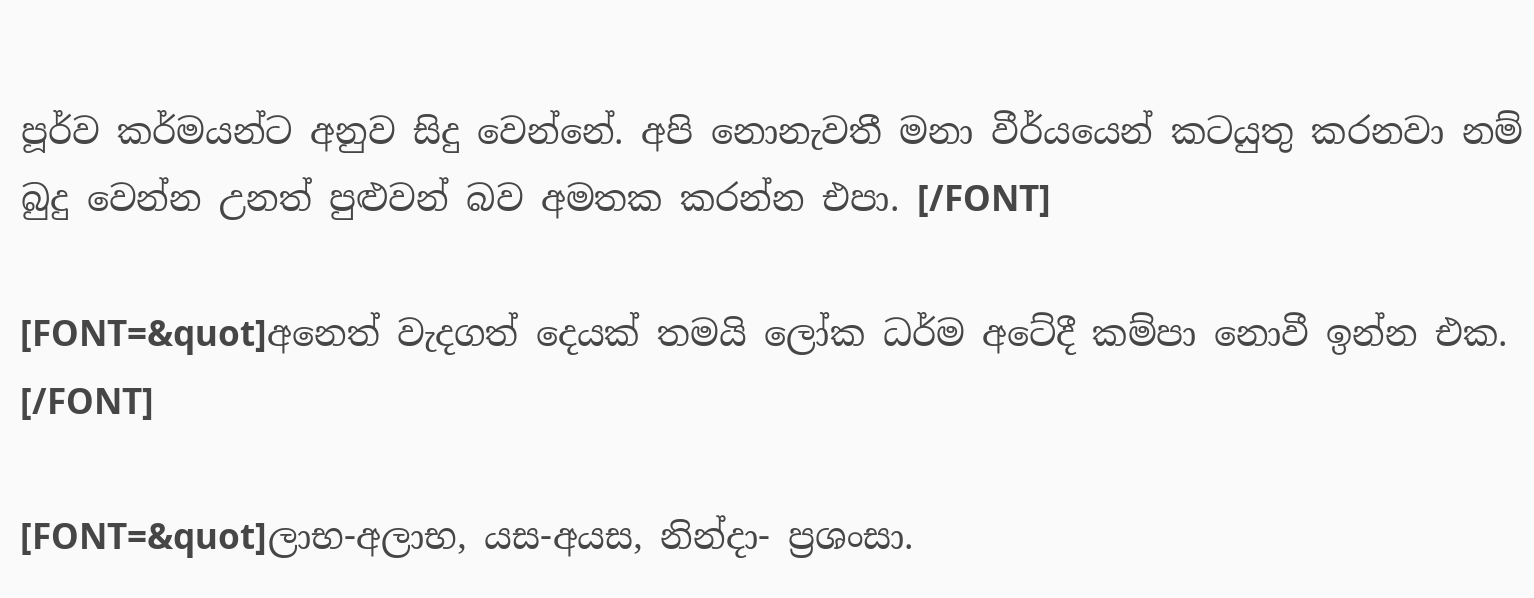පූර්ව කර්මයන්ට අනුව සිදු වෙන්නේ. අපි නොනැවතී මනා වීර්යයෙන් කටයුතු කරනවා නම් බුදු වෙන්න උනත් පුළුවන් බව අමතක කරන්න එපා. [/FONT]

[FONT=&quot]අනෙත් වැදගත් දෙයක් තමයි ලෝක ධර්ම අටේදී කම්පා නොවී ඉන්න එක. [/FONT]

[FONT=&quot]ලාභ-අලාභ, යස-අයස, නින්දා- ප්‍රශංසා.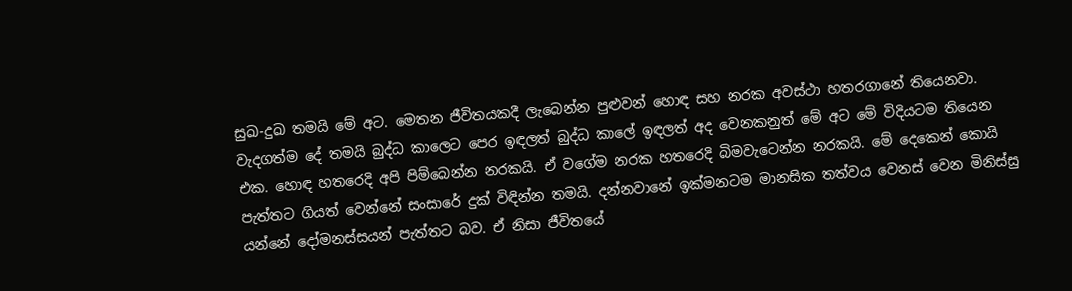සුඛ-දුඛ තමයි මේ අට. මෙතන ජීවිතයකදී ලැබෙන්න පුළුවන් හොඳ සහ නරක අවස්ථා හතරගානේ තියෙනවා. වැදගත්ම දේ තමයි බුද්ධ කාලෙට පෙර ඉඳලත් බුද්ධ කාලේ ඉඳලත් අද වෙනකනුත් මේ අට මේ විදියටම තියෙන එක. හොඳ හතරෙදි අපි පිම්බෙන්න නරකයි. ඒ වගේම නරක හතරෙදි බිමවැටෙන්න නරකයි. මේ දෙකෙන් කොයි පැත්තට ගියත් වෙන්නේ සංසාරේ දුක් විඳින්න තමයි. දන්නවානේ ඉක්මනටම මානසික තත්වය වෙනස් වෙන මිනිස්සු යන්නේ දෝමනස්සයන් පැත්තට බව. ඒ නිසා ජීවිතයේ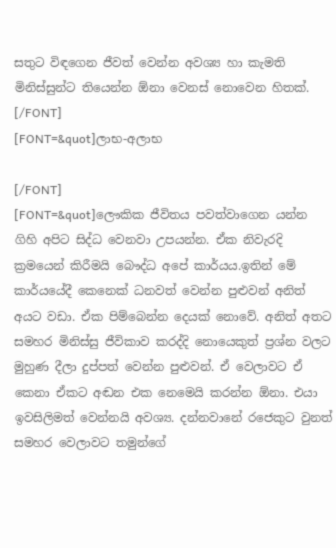සතුට විඳගෙන ජීවත් වෙන්න අවශ්‍ය හා කැමති මිනිස්සුන්ට තියෙන්‍න ඕනා වෙනස් නොවෙන හිතක්. [/FONT]
[FONT=&quot]ලාභ-අලාභ

[/FONT]
[FONT=&quot]ලෞකික ජීවිතය පවත්වාගෙන යන්න ගිහි අපිට සිද්ධ වෙනවා උපයන්න. ඒක නිවැරදි ක්‍රමයෙන් කිරීමයි බෞද්ධ අ‍පේ කාර්යය.ඉතින් මේ කාර්යයේදී කෙනෙක් ධනවත් වෙන්න පුළුවන් අනිත් අයට වඩා. ඒක පිම්බෙන්න දෙයක්‍ නොවේ. අනිත් අතට සමහර මිනිස්සු ජීවිකාව කරද්දි නොයෙකුත් ප්‍රශ්න වලට මුහුණ දීලා දුප්පත් වෙන්න පුළුවන්. ඒ වෙලාවට ඒ කෙනා ඒකට අඬන එක නෙමෙයි කරන්න ඕනා. එයා ඉවසිලිමත් වෙන්නයි අවශ්‍ය. දන්නවානේ රජෙකුට වුනත් සමහර වෙලාවට තමුන්ගේ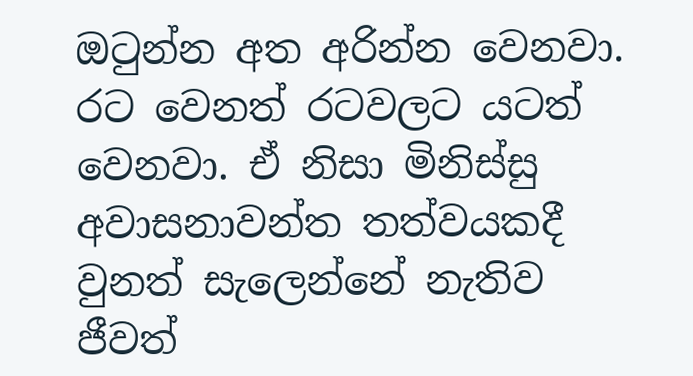ඔටුන්න අත අරින්න වෙනවා. රට වෙනත් රටවලට යටත් වෙනවා. ඒ නිසා මිනිස්සු අවාසනාවන්ත තත්වයකදී වුනත් සැලෙන්නේ නැතිව ජීවත්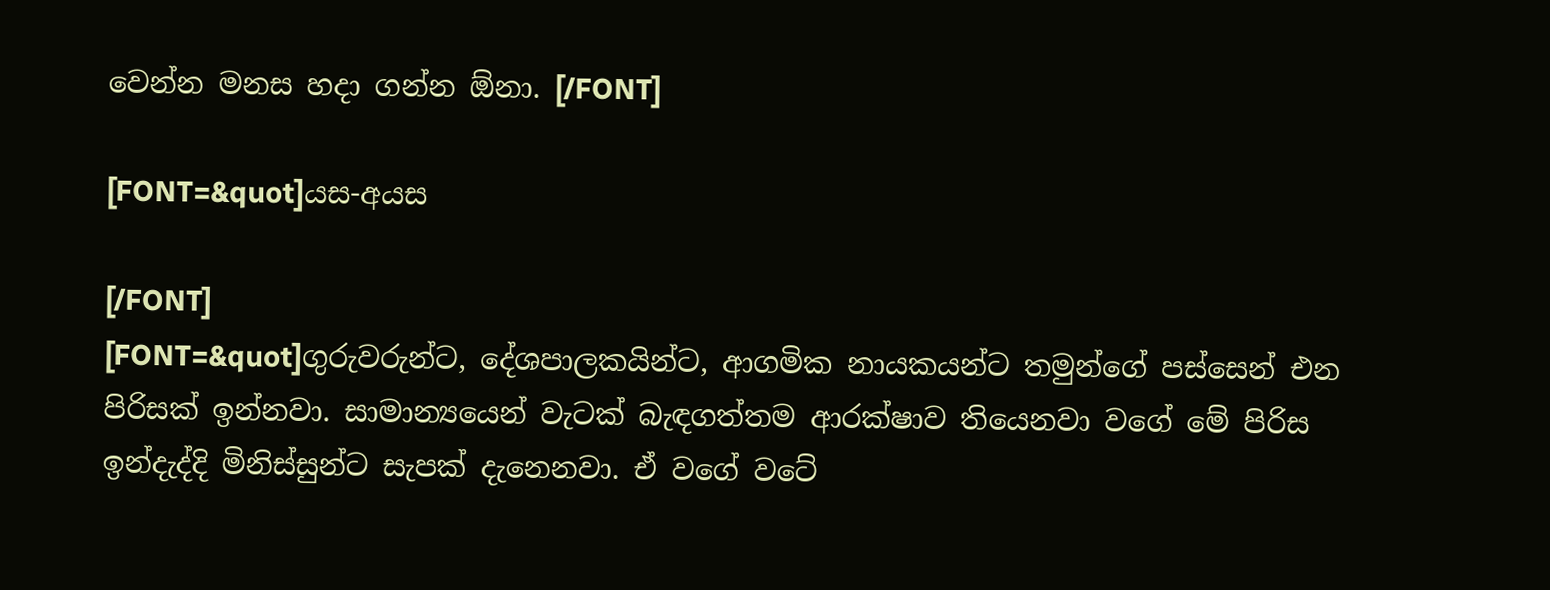වෙන්න මනස හදා ගන්න ඕනා. [/FONT]

[FONT=&quot]යස-අයස

[/FONT]
[FONT=&quot]ගුරුවරුන්ට, දේශපාලකයින්ට, ආගමික නායකයන්ට තමුන්ගේ පස්සෙන් එන පිරිසක් ඉන්නවා. සාමාන්‍යයෙන් වැටක් බැඳගත්තම ආරක්ෂාව තියෙනවා වගේ මේ පිරිස ඉන්දැද්දි මිනිස්සුන්ට සැපක් ‍දැනෙනවා. ඒ වගේ වටේ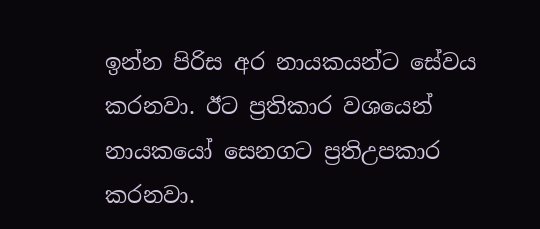ඉන්න පිරිස අර නායකයන්ට සේවය කරනවා. ඊට ප්‍රතිකාර වශයෙන් නා‍යකයෝ සෙනගට ප්‍රතිඋපකාර කරනවා.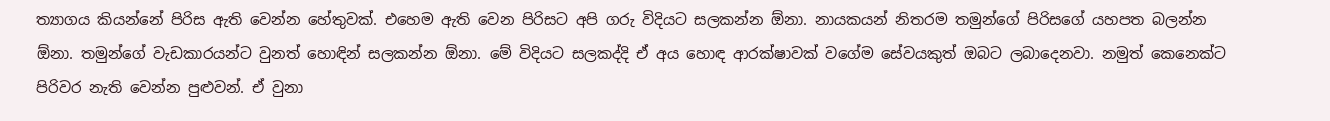ත්‍යාගය කියන්නේ පිරිස ඇති වෙන්න හේතුවක්. එහෙම ඇති වෙන පිරිසට අපි ගරු විදියට සලකන්න ඕනා. නායකයන් නිතරම තමුන්ගේ පිරිසගේ යහපත බලන්න ඕනා. තමුන්ගේ වැඩකාර‍යන්ට වුනත් හොඳින් සලකන්න ඕනා. මේ විදියට සලකද්දි ඒ අය හොඳ ආරක්ෂාවක් වගේම සේවයකුත් ඔබට ලබාදෙනවා. නමුත් කෙනෙක්ට පිරිවර නැති වෙන්න පුළුවන්. ඒ වුනා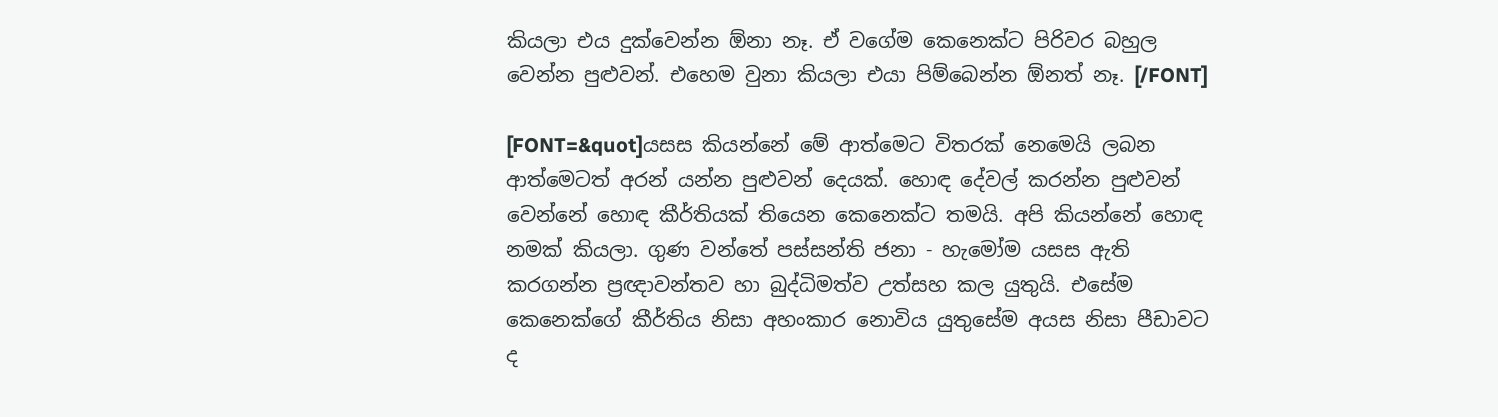කියලා එය දුක්වෙන්න ඕනා නෑ. ඒ වගේම කෙනෙක්ට පිරිවර බහුල වෙන්න පුළුවන්. එහෙම වුනා කියලා එයා පිම්බෙන්න ඕනත් නෑ. [/FONT]

[FONT=&quot]යසස කියන්නේ මේ ආත්මෙට විතරක් නෙමෙයි ලබන ආත්මෙටත් අරන් යන්න පුළුවන් දෙයක්. හොඳ දේවල් කරන්න පුළුවන් වෙන්නේ හොඳ කීර්තියක් තියෙන කෙනෙක්ට තමයි. අපි කියන්නේ හොඳ නමක් කියලා. ගුණ වන්තේ පස්සන්ති ජනා - හැමෝම යසස ඇති කරගන්න ප්‍රඥාවන්තව හා බුද්ධිමත්ව උත්සහ කල යුතුයි. එසේම කෙනෙක්ගේ කීර්තිය නිසා අහංකාර නොවිය යුතුසේම අයස නිසා පීඩාවට ද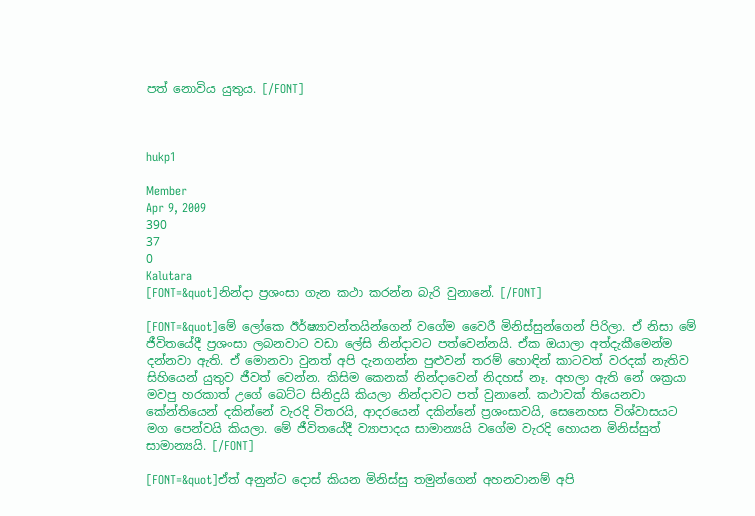පත් නොවිය යුතුය. [/FONT]



hukp1

Member
Apr 9, 2009
390
37
0
Kalutara
[FONT=&quot]නින්දා ප්‍රශංසා ගැන කථා කරන්න බැරි වුනානේ. [/FONT]

[FONT=&quot]මේ ලෝකෙ ඊර්ෂ්‍යාවන්ත‍යින්ගෙන් වගේම වෛරී මිනිස්සුන්ගෙන් පිරිලා. ඒ නිසා මේ ජීවිතයේදී ප්‍රශංසා ලබනවාට වඩා ලේසි නින්දාවට පත්වෙන්නයි. ඒක ඔයාලා අත්දැකීමෙන්ම දන්නවා ඇති. ඒ මොනවා වුනත් අපි දැනගන්න පුළුවන් තරම් හොඳින් කාටවත් වරදක් නැතිව සිහියෙන් යුතුව ජීවත් වෙන්න. කිසිම කෙනක් නින්දාවෙන් නිදහස් නෑ. අහලා ඇති නේ ශක්‍රයා මවපු හරකාත් උගේ ‍බෙට්ට සිනිදුයි කියලා නින්දාවට පත් වුනානේ. කථාවක් තියෙනවා කේන්තියෙන් දකින්නේ වැරදි විතරයි, ආදරයෙන් දකින්නේ ප්‍රශංසාවයි, සෙනෙහස විශ්වාසයට මග පෙන්වයි කියලා. මේ ජීවිතයේදී ව්‍යාපාදය සාමාන්‍යයි වගේම වැරදි හොයන මිනිස්සුත් සාමාන්‍යයි. [/FONT]

[FONT=&quot]ඒත් අනුන්ට දොස් කියන මිනිස්සු තමුන්ගෙන් අහනවානම් අපි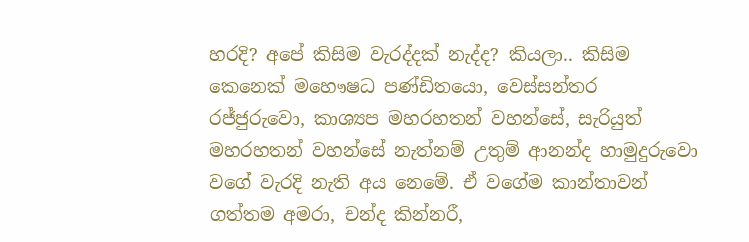හරදි? අපේ කිසිම වැරද්දක් නැද්ද? කියලා.. කිසිම කෙනෙක් මහෞෂධ පණ්ඩිතයො, වෙස්සන්තර රජ්ජුරුවො, කාශ්‍යප මහරහතන් වහන්සේ, සැරියුත් මහරහතන් වහන්සේ නැත්නම් උතුම් ආනන්ද හාමුදුරුවො වගේ වැරදි නැති අය නෙමේ. ඒ ව‍‍ගේම කාන්තාවන් ගත්තම අමරා, චන්ද කින්නරී,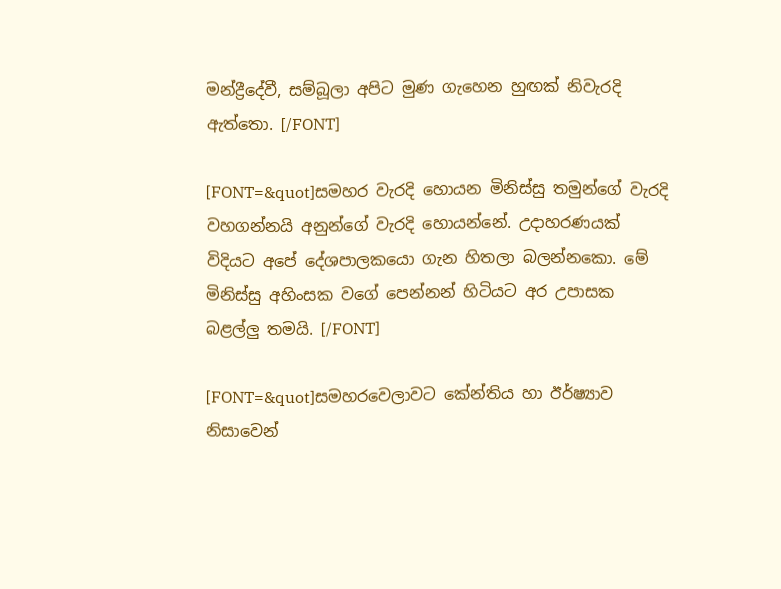මන්ද්‍රීදේවී, සම්බූලා අපිට මුණ ගැහෙන හුඟක් නිවැරදි ඇත්තො. [/FONT]

[FONT=&quot]සමහර වැරදි හොයන මිනිස්සු තමුන්ගේ වැරදි වහගන්නයි අනුන්ගේ වැරදි හොයන්නේ. උදාහරණයක් විදියට අපේ දේශපාලකයො ගැන හිතලා බලන්නකො. මේ මිනිස්සු අහිංසක වගේ පෙන්නන් හිටියට අර උපාසක බළල්ලු තමයි. [/FONT]

[FONT=&quot]සමහරවෙලාවට කේන්තිය හා ඊර්ෂ්‍යාව නිසාවෙන්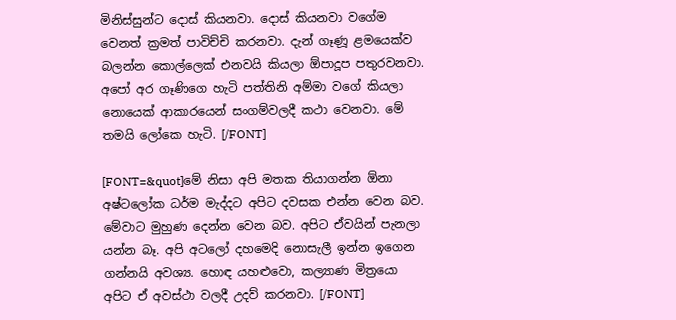මිනිස්සුන්ට දොස් කියනවා. දොස් කියනවා වගේම වෙනත් ක්‍රමත් පාවිච්චි කරනවා. දැන් ගෑණූ ළමයෙක්ව බලන්න කොල්ලෙක් එනවයි කියලා ඕපාදූප පතුරවනවා. අපෝ අර ගෑණිගෙ හැටි පත්තිනි අම්මා වගේ කියලා නොයෙක් ආකාරයෙන් සංගම්වලදී කථා වෙනවා. මේ තමයි ලෝකෙ හැටි. [/FONT]

[FONT=&quot]මේ නිසා අපි මතක තියාගන්න ඕනා අෂ්ටලෝක ධර්ම මැද්දට අපිට ‍දවසක එන්න වෙන බව. මේවාට මුහුණ දෙන්න වෙන බව. අපිට ඒවයින් පැනලා යන්න බෑ. අපි අටලෝ දහමෙදි නොසැලී ඉන්න ඉගෙන ගන්නයි අවශ්‍ය. හොඳ යහළුවො, කල්‍යාණ මිත්‍රයො අපිට ඒ අවස්ථා වලදී උදව් කරනවා. [/FONT]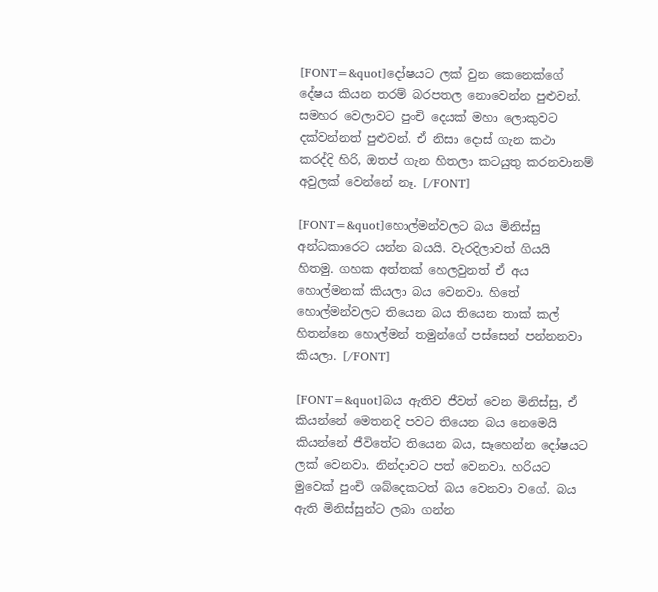[FONT=&quot]දෝෂයට ලක් වුන කෙනෙක්ගේ දේෂය කියන තරම් බරපතල නොවෙන්න පුළුවන්. සමහර වෙලාවට පුංචි දෙයක් මහා ලොකුවට දක්වන්නත් පුළුවන්. ඒ නිසා දොස් ගැන කථා කරද්දි හිරි, ඔතප් ගැන හිතලා කටයුතු කරනවානම් අවුලක් වෙන්නේ නෑ. [/FONT]

[FONT=&quot]හොල්මන්වලට බය මිනිස්සු අන්ධකාරෙට යන්න බයයි. වැරදිලාවත් ගියයි හිතමු. ගහක අත්තක් හෙලවුනත් ඒ අය‍ හොල්මනක් කියලා බය වෙනවා. හිතේ හොල්මන්වලට තියෙන බය තියෙන තාක් කල් හිතන්නෙ හොල්මන් තමුන්ගේ පස්සෙන් පන්නනවා කියලා. [/FONT]

[FONT=&quot]බය ඇතිව ජීවත් වෙන මිනිස්සු, ඒ කියන්නේ මෙතනදි පවට තියෙන බය නෙමෙයි කියන්නේ ජීවිතේට තියෙන බය, සෑහෙන්න දෝෂයට ලක් වෙනවා. නින්දාවට පත් වෙනවා. හරියට මුවෙක් පුංචි ශබ්දෙකටත් බය වෙනවා වගේ. බය ඇති මිනිස්සුන්ට ලබා ගන්න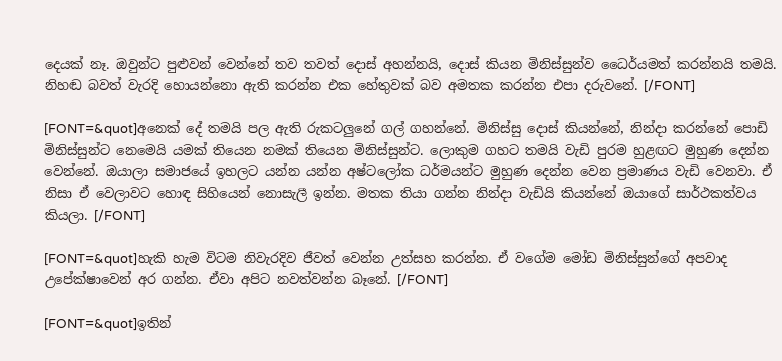දෙයක් නෑ. ඔවුන්ට පුළුවන් වෙන්නේ තව තවත් දොස් අහන්නයි, දොස් කියන මිනිස්සුන්ව ධෛර්යමත් කරන්නයි තමයි. නිහඬ බවත් වැරදි හොයන්නො ඇති කරන්න එක හේතුවක් බව අමතක කරන්න එපා දරුවනේ. [/FONT]

[FONT=&quot]අනෙක් දේ තමයි පල ඇති රුක‍ටලුනේ ගල් ගහන්නේ. මිනිස්සු දොස් කියන්නේ, නින්දා කරන්නේ පොඩි මිනිස්සුන්ට නෙමෙයි යමක් තියෙන නමක් තියෙන මිනිස්සුන්ට. ලොකුම ගහට තමයි වැඩි පුරම හුළඟට මුහුණ දෙන්න වෙන්නේ. ඔයාලා සමාජයේ ඉහලට යන්න යන්න අෂ්ටලෝක ධර්මයන්ට මුහුණ දෙන්න වෙන ප්‍රමාණය වැඩි වෙනවා. ඒ නිසා ඒ වෙලාවට හොඳ සිහියෙන් නොසැලී ඉන්න. මතක තියා ගන්න නින්දා වැඩියි කියන්නේ ඔයාගේ සාර්ථකත්වය කියලා. [/FONT]

[FONT=&quot]හැකි හැම විටම නිවැරදිව ජීවත් වෙන්න උත්සහ කරන්න. ඒ වගේම මෝඩ මිනිස්සුන්ගේ අපවාද උපේක්ෂාවෙන් අර ගන්න. ඒවා අපිට නවත්වන්න බෑනේ. [/FONT]

[FONT=&quot]ඉතින්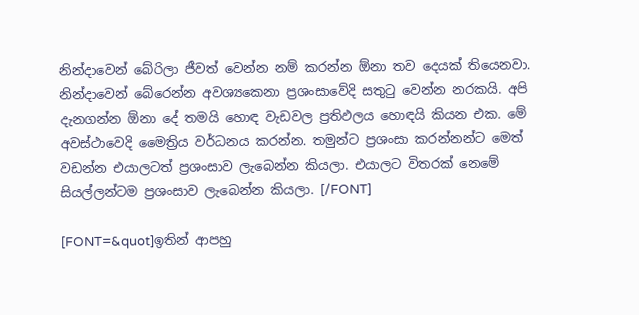නින්දාවෙන් ‍බේරිලා ජීවත් වෙන්න නම් කරන්න ඕනා තව දෙයක් තියෙනවා. නින්දාවෙන් බේරෙන්න අවශ්‍යකෙනා ප්‍රශංසාවේදි සතුටු වෙන්න නරකයි. අපි දැනගන්න ඕනා ‍දේ තමයි හොඳ වැඩවල ප්‍රතිඵලය හොඳයි කියන එක. මේ අවස්ථාවෙදි මෛත්‍රිය වර්ධනය කරන්න. තමුන්ට ප්‍රශංසා කරන්නන්ට මෙත් වඩන්න එයාලටත් ප්‍රශංසාව ලැබෙන්න කියලා. එයාලට විතරක්‍ නෙමේ සියල්ලන්ටම ප්‍රශංසාව ලැබෙන්න කියලා. [/FONT]

[FONT=&quot]ඉතින් ආපහු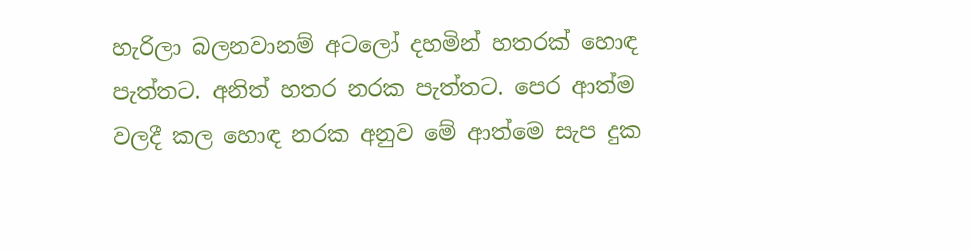හැරිලා බලනවානම් අට‍ලෝ දහමින් හතරක් හොඳ පැත්තට. අනිත් හතර නරක පැත්තට. පෙර ආත්ම වලදී කල හොඳ නරක අනුව මේ ආත්මෙ සැප දුක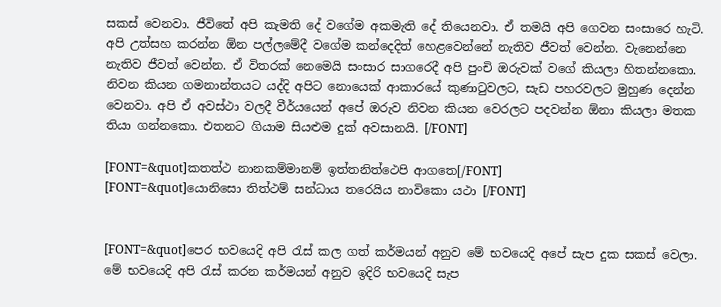සකස් වෙනවා. ජීවිතේ අපි කැමති දේ වගේම අකමැති දේ තියෙනවා. ඒ තමයි අපි ගෙවන සංසාරෙ හැටි. අපි උත්සහ කරන්න ඕන පල්ලමේදී වගේම කන්දෙදිත් හෙළවෙන්නේ නැතිව ජීවත් වෙන්න. වැනෙන්නෙ නැතිව ජීවත් වෙන්න. ඒ විතරක් නෙමෙයි සංසාර සාගරෙදී අපි පුංචි ඔරුවක් වගේ කියලා හිතන්නකො. නිවන කියන ගමනාන්තයට යද්දි අපිට නොයෙක් ආකාරයේ කුණාටුවලට, සැඩ පහරවලට මුහුණ දෙන්න වෙනවා. අපි ඒ අවස්ථා වලදී වීර්යයෙන් අපේ ඔරුව නිවන කියන වෙරලට පදවන්න ඕනා කියලා මතක තියා ගන්නකො. එතනට ගියාම සියළුම දුක් අවසානයි. [/FONT]

[FONT=&quot]කතත්ථ නානකම්මානම් ඉත්තනිත්ථෙපි ආගතෙ[/FONT]
[FONT=&quot]යොනිසො තිත්ථම් සන්ධාය තරෙයිය නාවිකො යථා [/FONT]


[FONT=&quot]පෙර භවයෙදි අපි රැස් කල ගත් කර්මයන් අනුව මේ භවයෙදි අපේ සැප දුක සකස් වෙලා. මේ භවයෙදි අපි රැස් කරන කර්මයන් අනුව ඉදිරි භවයෙදි සැප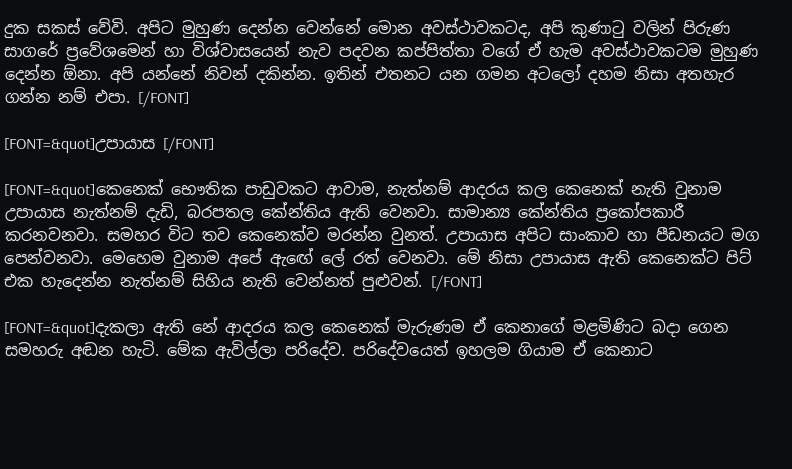දුක සකස් වේවි. අපිට මුහුණ දෙන්න වෙන්නේ මොන අවස්ථාවකටද, අපි කුණාටු වලින් පිරුණ සාගරේ ප්‍රවේශමෙන් හා විශ්වා‍සයෙන් නැව පදවන කප්පිත්තා ‍වගේ ඒ හැම අවස්ථාවකටම මුහුණ දෙන්න ඕනා. අපි යන්නේ නිවන් දකින්න. ඉතින් එතනට යන ගමන අටලෝ දහම නිසා අතහැර ගන්න නම් එපා. [/FONT]

[FONT=&quot]උපායාස [/FONT]

[FONT=&quot]කෙනෙක් භෞතික ‍පාඩුවකට ආවාම, නැත්නම් ආදරය කල කෙනෙක් නැති වුනාම උපායාස නැත්නම් දැඩි, බරපතල කේන්තිය ඇති වෙනවා. සාමාන්‍ය කේන්තිය ප්‍රකෝපකාරී කරනවනවා. සමහර විට තව කෙනෙක්ව මරන්න වුනත්. උපායාස අපිට සාංකාව හා පීඩනයට මග පෙන්වනවා. මෙහෙම වුනාම අපේ ඇ‍ඟේ ලේ රත් වෙනවා. මේ නිසා උපායාස ඇති කෙනෙක්ට පිට් එක හැදෙන්න නැත්නම් සිහිය නැති වෙන්නත් පුළුවන්. [/FONT]

[FONT=&quot]දැකලා ඇති ‍නේ ආදරය කල කෙනෙක් මැරුණම ඒ කෙනාගේ මළමිණිට බදා ගෙන සමහරු අඬන හැටි. මේක ඇවිල්ලා පරිදේව. පරිදේවයෙත් ඉහලම ගියාම ඒ කෙනාට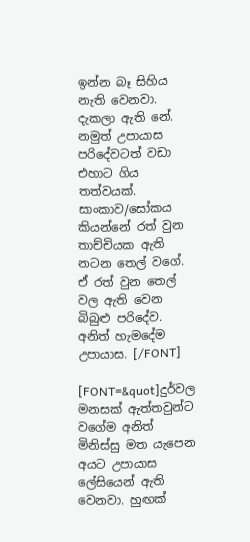ඉන්න බෑ සිහිය නැති වෙනවා. දැකලා ඇති නේ. නමුත් උපායාස පරිදේවටත් වඩා එහාට ගිය තත්වයක්. සාංකාව/සෝකය කියන්නේ රත් වුන තාච්චියක ඇති නටන තෙල් වගේ. ඒ රත් වුන තෙල් වල ඇති වෙන බිබුළු පරිදේව. අනිත් හැමදේම උපායාස. [/FONT]

[FONT=&quot]දුර්වල මනසක් ඇත්තවුන්ට වගේම අනිත් මිනිස්සු මත යැපෙන අයට උපායාස ලේසියෙන් ඇති වෙනවා. හුඟක්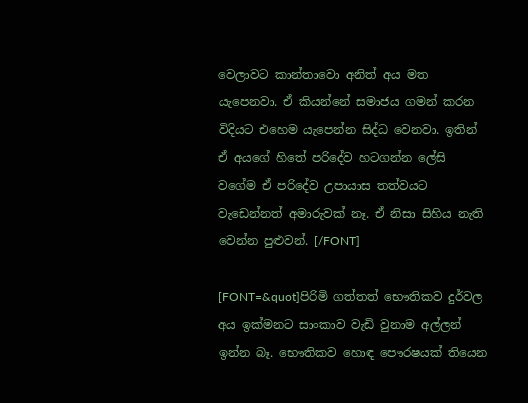වෙලාවට කාන්තාවො අනිත් අය මත යැපෙනවා. ඒ කියන්නේ සමාජය ගමන් කරන විදියට එහෙම යැපෙන්න සිද්ධ වෙනවා. ඉතින් ඒ අයගේ හි‍තේ පරිදේව හටගන්න ලේසි වගේම ඒ පරිදේව උපායාස තත්වයට වැ‍ඩෙන්නත් අමාරුවක් නෑ. ඒ නිසා සිහිය නැති වෙන්න පුළුවන්. [/FONT]

[FONT=&quot]පිරිමි ගත්තත් භෞතිකව දුර්වල අය ඉක්මනට සාංකාව වැඩි වුනාම අල්ලන් ඉන්න බෑ. භෞතිකව හොඳ පෞරෂයක් තියෙන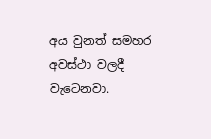අය වුනත් සමහර අවස්ථා ‍වලදී වැටෙනවා.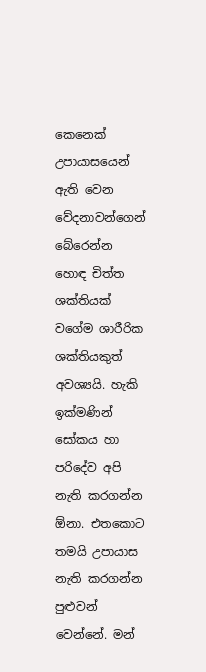කෙනෙක් උපායාසයෙන් ඇති වෙන වේදනාවන්ගෙන් බේරෙන්න හොඳ චිත්ත ශක්තියක් වගේම ශාරීරික ශක්තියකුත් අවශ්‍යයි. හැකි ඉක්මණින් සෝකය හා පරිදේව අපි නැති කරගන්න ඕනා. එතකොට තමයි උපායාස නැති කරගන්න පුළුවන් වෙන්නේ. මන්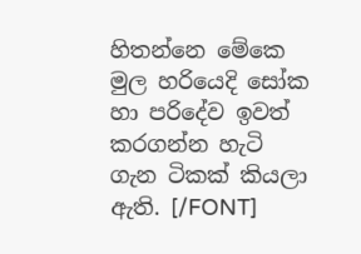හිතන්නෙ මේකෙ මුල හරියෙදි සෝක හා පරිදේව ඉවත් කරගන්න හැටි ගැන ටිකක් කියලා ඇති. [/FONT]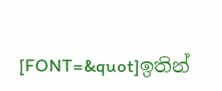[FONT=&quot]ඉතින්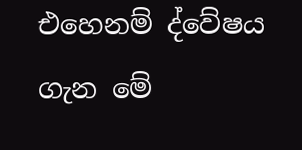එහෙනම් ද්වේෂය ගැන මේ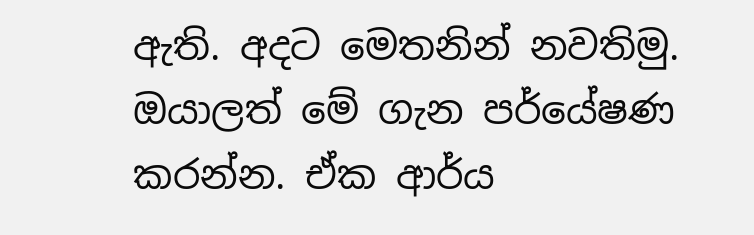ඇති. අදට මෙතනින් නවතිමු. ඔයාලත් මේ ගැන පර්යේෂණ කරන්න. ඒක ආර්ය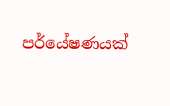පර්යේෂණයක්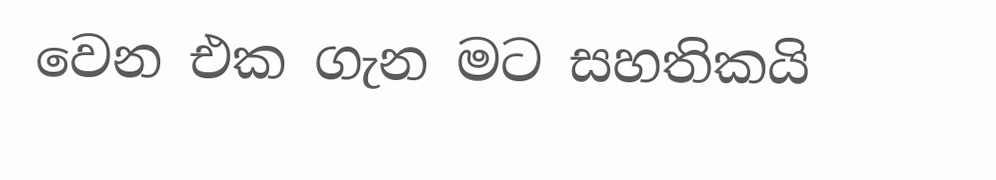වෙන එක ගැන මට සහතිකයි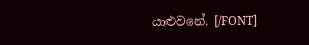යාළුවනේ. [/FONT]